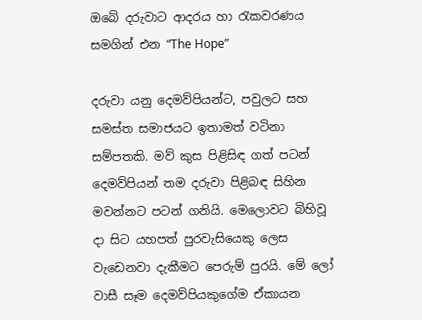ඔබේ දරුවාට ආදරය හා රැකවරණය සමගින් එන “The Hope”

දරුවා යනු දෙමව්පියන්ට, පවුලට සහ සමස්ත සමාජයට ඉතාමත් වටිනා සම්පතකි. මව් කුස පිළිසිඳ ගත් පටන් දෙමව්පියන් තම දරුවා පිළිබඳ සිහින මවන්නට පටන් ගනියි. මෙලොවට බිහිවූ දා සිට යහපත් පුරවැසියෙකු ලෙස වැඩෙනවා දැකීමට පෙරුම් පුරයි. මේ ලෝ වාසී සෑම දෙමව්පියකුගේම ඒකායන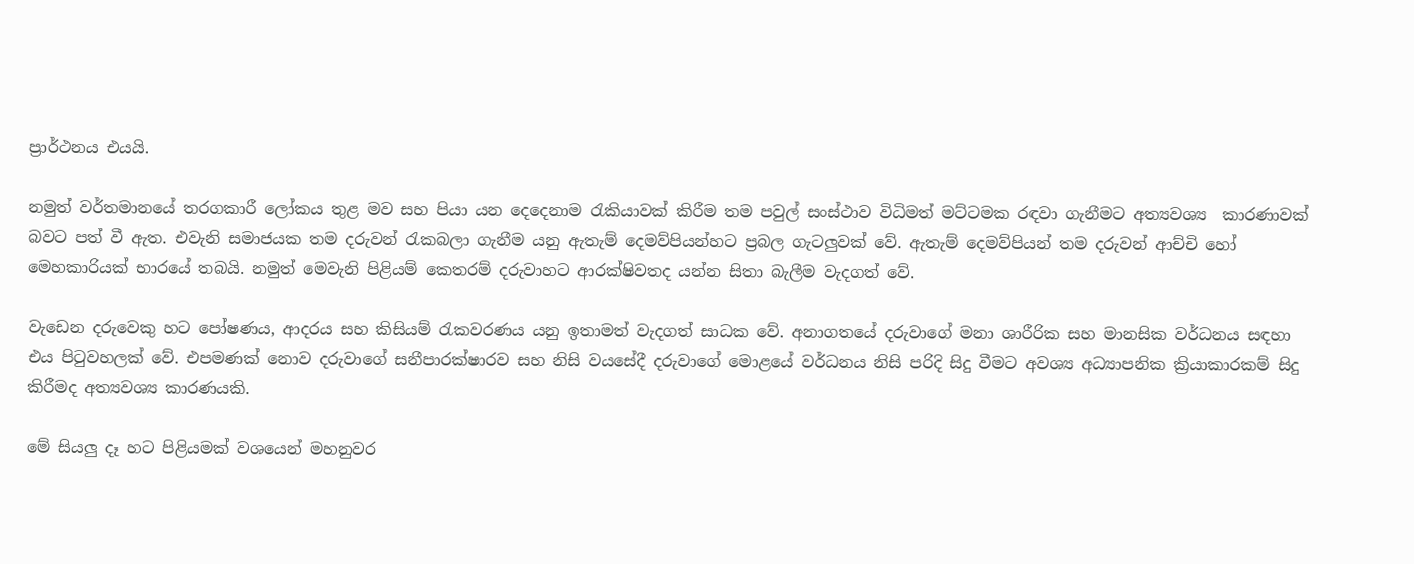ප්‍රාර්ථනය එයයි.

නමුත් වර්තමානයේ තරගකාරී ලෝකය තුළ මව සහ පියා යන දෙදෙනාම රැකියාවක් කිරීම තම පවුල් සංස්ථාව විධිමත් මට්ටමක රඳවා ගැනීමට අත්‍යවශ්‍ය  කාරණාවක් බවට පත් වී ඇත. එවැනි සමාජයක තම දරුවන් රැකබලා ගැනීම යනු ඇතැම් දෙමව්පියන්හට ප්‍රබල ගැටලුවක් වේ. ඇතැම් දෙමව්පියන් තම දරුවන් ආච්චි හෝ මෙහකාරියක් භාරයේ තබයි. නමුත් මෙවැනි පිළියම් කෙතරම් දරුවාහට ආරක්ෂිවතද යන්න සිතා බැලීම වැදගත් වේ.

වැඩෙන දරුවෙකු හට පෝෂණය, ආදරය සහ කිසියම් රැකවරණය යනු ඉතාමත් වැදගත් සාධක වේ. අනාගතයේ දරුවාගේ මනා ශාරීරික සහ මානසික වර්ධනය සඳහා එය පිටුවහලක් වේ. එපමණක් නොව දරුවාගේ සනීපාරක්ෂාරව සහ නිසි වයසේදී දරුවාගේ මොළයේ වර්ධනය නිසි පරිදි සිදු වීමට අවශ්‍ය අධ්‍යාපනික ක්‍රියාකාරකම් සිදු කිරීමද අත්‍යවශ්‍ය කාරණයකි.

මේ සියලු දෑ හට පිළියමක් වශයෙන් මහනුවර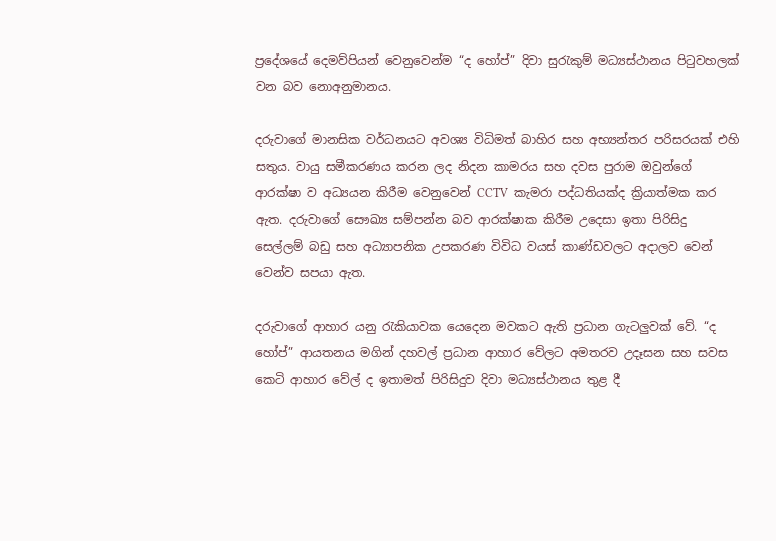ප්‍රදේශයේ දෙමව්පියන් වෙනුවෙන්ම “ද හෝප්” දිවා සුරැකුම් මධ්‍යස්ථානය පිටුවහලක් වන බව නොඅනුමානය.

දරුවාගේ මානසික වර්ධනයට අවශ්‍ය විධිමත් බාහිර සහ අභ්‍යන්තර පරිසරයක් එහි සතුය. වායු සමීකරණය කරන ලද නිදන කාමරය සහ දවස පුරාම ඔවුන්ගේ ආරක්ෂා ව අධ්‍යයන කිරීම වෙනුවෙන් CCTV  කැමරා පද්ධතියක්ද ක්‍රියාත්මක කර ඇත. දරුවාගේ සෞඛ්‍ය සම්පන්න බව ආරක්ෂාක කිරීම උදෙසා ඉතා පිරිසිදු සෙල්ලම් බඩු සහ අධ්‍යාපනික උපකරණ විවිධ වයස් කාණ්ඩවලට අදාලව වෙන් වෙන්ව සපයා ඇත.

දරුවාගේ ආහාර යනු රැකියාවක යෙදෙන මවකට ඇති ප්‍රධාන ගැටලුවක් වේ. “ද හෝප්” ආයතනය මගින් දහවල් ප්‍රධාන ආහාර වේලට අමතරව උදෑසන සහ සවස කෙටි ආහාර වේල් ද ඉතාමත් පිරිසිදුව දිවා මධ්‍යස්ථානය තුළ දී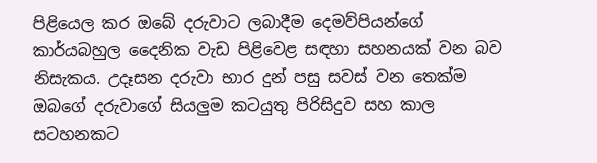පිළියෙල කර ඔබේ දරුවාට ලබාදීම දෙමව්පියන්ගේ කාර්යබහුල දෛනික වැඩ පිළිවෙළ සඳහා සහනයක් වන බව නිසැකය. උදෑසන දරුවා භාර දුන් පසු සවස් වන තෙක්ම ඔබගේ දරුවාගේ සියලුම කටයුතු පිරිසිදුව සහ කාල සටහනකට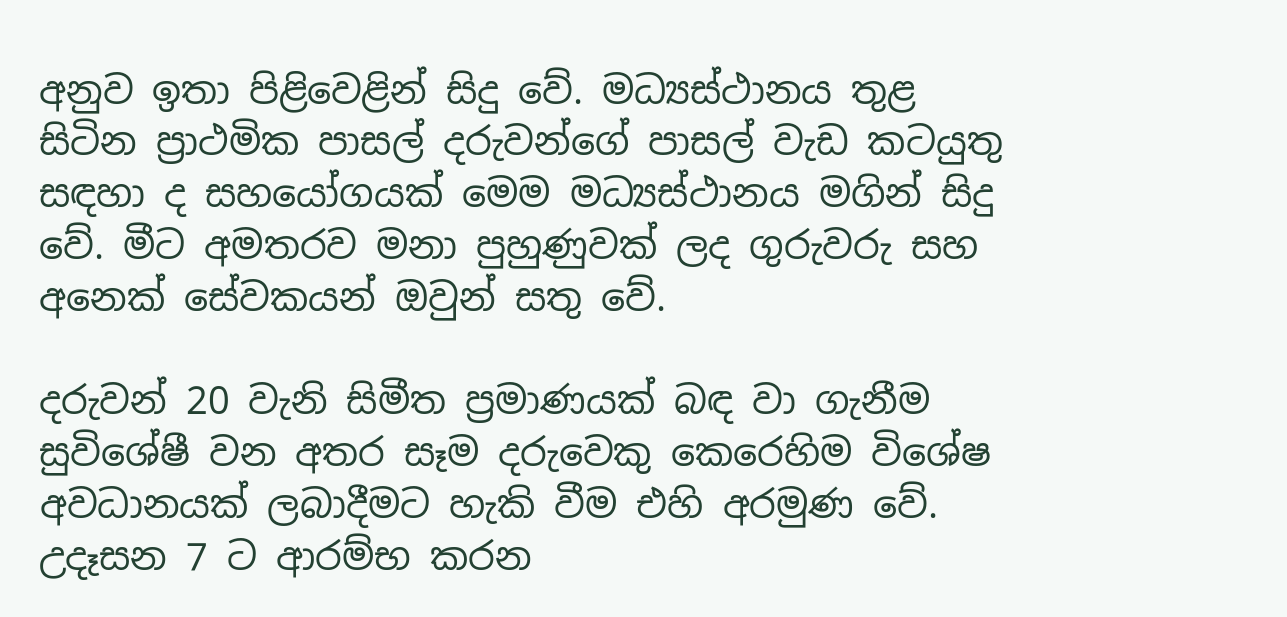අනුව ඉතා පිළිවෙළින් සිදු වේ. මධ්‍යස්ථානය තුළ සිටින ප්‍රාථමික පාසල් දරුවන්ගේ පාසල් වැඩ කටයුතු සඳහා ද සහයෝගයක් මෙම මධ්‍යස්ථානය මගින් සිදු වේ. මීට අමතරව මනා පුහුණුවක් ලද ගුරුවරු සහ අනෙක් සේවකයන් ඔවුන් සතු වේ.

දරුවන් 20 වැනි සිමීත ප්‍රමාණයක් බඳ වා ගැනීම සුවිශේෂී වන අතර සෑම දරුවෙකු කෙරෙහිම විශේෂ අවධානයක් ලබාදීමට හැකි වීම එහි අරමුණ වේ. උදෑසන 7 ට ආරම්භ කරන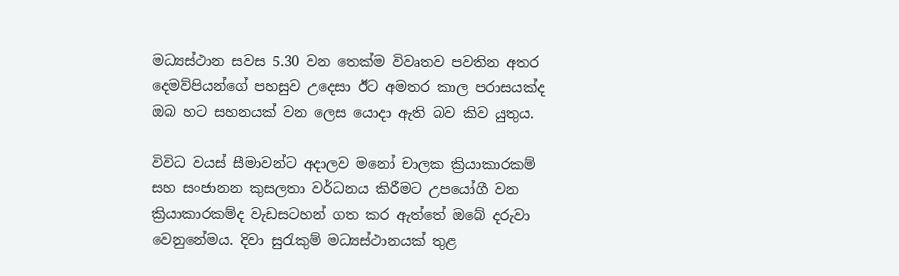මධ්‍යස්ථාන සවස 5.30 වන තෙක්ම විවෘතව පවතින අතර දෙමව්පියන්ගේ පහසුව උදෙසා ඊට අමතර කාල පරාසයක්ද ඔබ හට සහනයක් වන ලෙස යොදා ඇති බව කිව යුතුය.

විවිධ වයස් සීමාවන්ට අදාලව මනෝ චාලක ක්‍රියාකාරකම් සහ සංජානන කුසලතා වර්ධනය කිරීමට උපයෝගී වන ක්‍රියාකාරකම්ද වැඩසටහන් ගත කර ඇත්තේ ඔබේ දරුවා වෙනුනේමය. දිවා සුරැකුම් මධ්‍යස්ථානයක් තුළ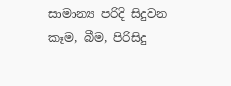සාමාන්‍ය පරිදි සිදුවන කෑම, බීම, පිරිසිදු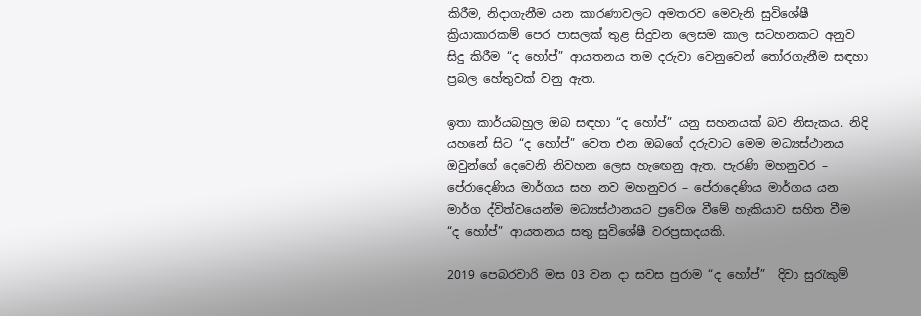කිරීම, නිදාගැනීම යන කාරණාවලට අමතරව මෙවැනි සුවිශේෂී ක්‍රියාකාරකම් පෙර පාසලක් තුළ සිදුවන ලෙසම කාල සටහනකට අනුව සිදු කිරීම “ද හෝප්” ආයතනය තම දරුවා වෙනුවෙන් තෝරගැනීම සඳහා ප්‍රබල හේතුවක් වනු ඇත.

ඉතා කාර්යබහුල ඔබ සඳහා “ද හෝප්” යනු සහනයක් බව නිසැකය. නිදි යහනේ සිට “ද හෝප්” වෙත එන ඔබගේ දරුවාට මෙම මධ්‍යස්ථානය ඔවුන්ගේ දෙවෙනි නිවහන ලෙස හැඟෙනු ඇත. පැරණි මහනුවර – පේරාදෙණිය මාර්ගය සහ නව මහනුවර – පේරාදෙණිය මාර්ගය යන මාර්ග ද්විත්වයෙන්ම මධ්‍යස්ථානයට ප්‍රවේශ වීමේ හැකියාව සහිත වීම “ද හෝප්” ආයතනය සතු සුවිශේෂී වරප්‍රසාදයකි.

2019 පෙබරවාරි මස 03 වන දා සවස පුරාම “ද හෝප්”  දිවා සුරැකුම්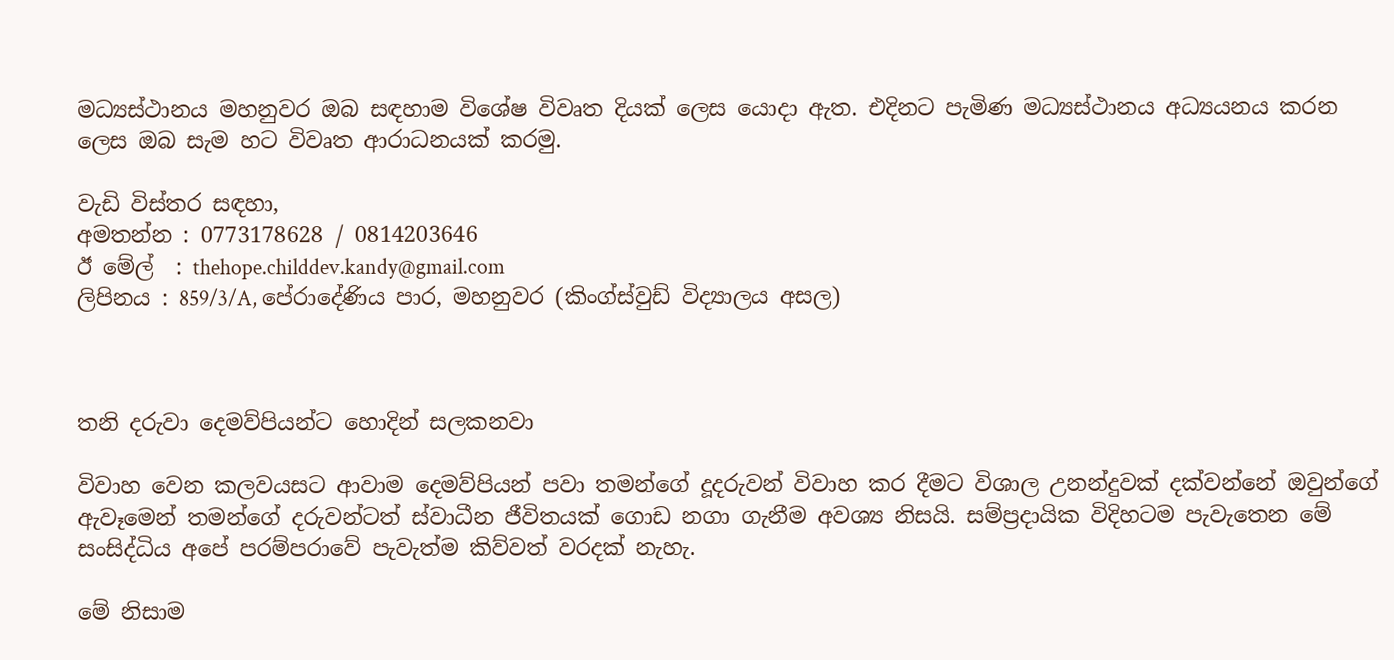මධ්‍යස්ථානය මහනුවර ඔබ සඳහාම විශේෂ විවෘත දියක් ලෙස යොදා ඇත. එදිනට පැමිණ මධ්‍යස්ථානය අධ්‍යයනය කරන ලෙස ඔබ සැම හට විවෘත ආරාධනයක් කරමු.

වැඩි විස්තර සඳහා,
අමතන්න : 0773178628 / 0814203646
ඊ මේල්  : thehope.childdev.kandy@gmail.com
ලිපිනය : 859/3/A, පේරාදේණිය පාර, මහනුවර (කිංග්ස්වුඩ් විද්‍යාලය අසල)



තනි දරුවා දෙමව්පියන්ට හොදින් සලකනවා

විවාහ වෙන කලවයසට ආවාම දෙමව්පියන් පවා තමන්ගේ දූදරුවන් විවාහ කර දීමට විශාල උනන්දුවක් දක්වන්නේ ඔවුන්ගේ ඇවෑමෙන් තමන්ගේ දරුවන්ටත් ස්වාධීන ජීවිතයක් ගොඩ නගා ගැනීම අවශ්‍ය නිසයි. සම්ප්‍රදායික විදිහටම පැවැතෙන මේ සංසිද්ධිය අපේ පරම්පරාවේ පැවැත්ම කිව්වත් වරදක් නැහැ.

මේ නිසාම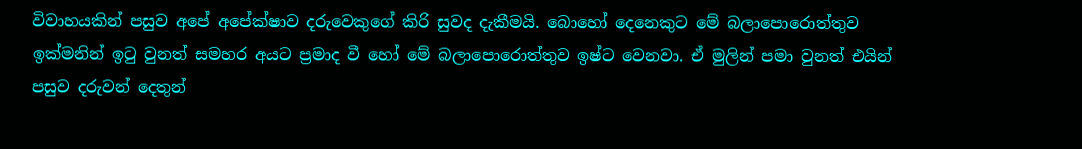විවාහයකින් පසුව අපේ අපේක්ෂාව දරුවෙකුගේ කිරි සුවද දැකීමයි. බොහෝ දෙනෙකුට මේ බලාපොරොත්තුව ඉක්මනින් ඉටු වුනත් සමහර අයට ප්‍රමාද වී හෝ මේ බලාපොරොත්තුව ඉෂ්ට වෙනවා. ඒ මුලින් පමා වුනත් එයින් පසුව දරුවන් දෙතුන්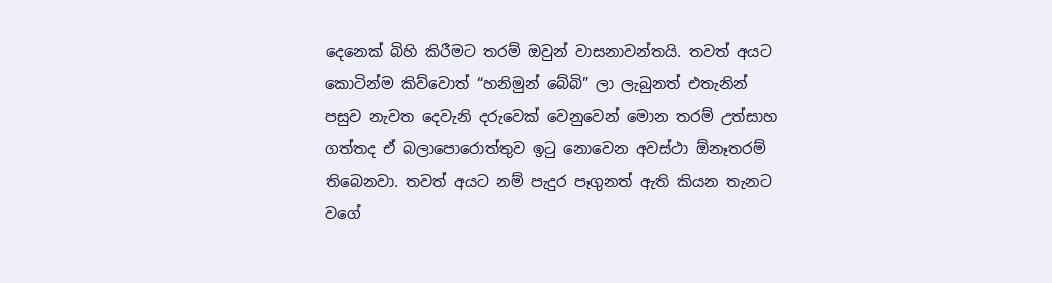දෙනෙක් බිහි කිරීමට තරම් ඔවුන් වාසනාවන්තයි. තවත් අයට කොටින්ම කිව්වොත් “හනිමුන් බේබි” ලා ලැබුනත් එතැනින් පසුව නැවත දෙවැනි දරුවෙක් වෙනුවෙන් මොන තරම් උත්සාහ ගත්තද ඒ බලාපොරොත්තුව ඉටු නො‍වෙන අවස්ථා ඕනෑතරම් තිබෙනවා. තවත් අයට නම් පැදුර පෑගුනත් ඇති කියන තැනට වගේ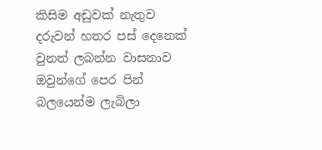කිසිම අඩුවක් නැතුව දරුවන් හතර පස් දෙනෙක් වුනත් ලබන්න වාසනාව ඔවුන්ගේ පෙර පින් බලයෙන්ම ලැබිලා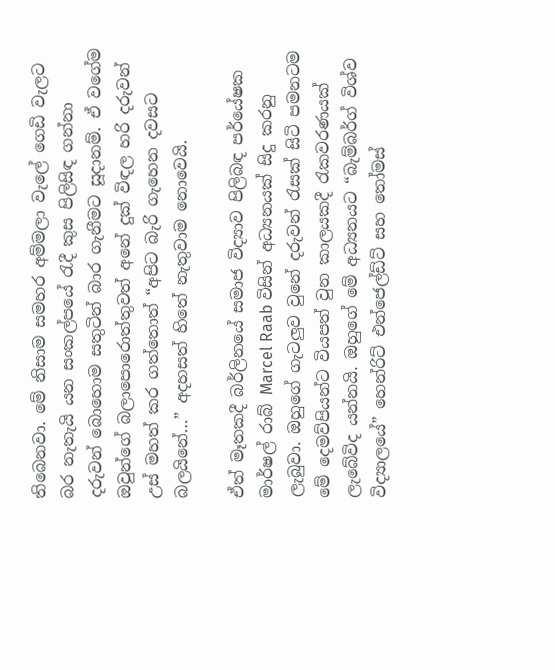තිබෙනවා. මේ නිසාම සමහර අම්මලා වැලේ ගෙඩි වැලට බර නැතැයි යන සංකල්පයේ රැදී කුස පිලිසිඳ ගන්නා දරුවන් බොහොම සතුටින් බාර ගැනීමට සූදානම්. ඒ වගේම ඔවුන්ගේ බලාපොරොත්තුවත් අනේ දුක් විඳල හරි දරුවන් උස් මහත් කර ගත්තොත් “අපිට බැරි ගැහෙන දවසට බලයිනේ…” අදහසත් හිතේ නැතුවාම නොවෙයි.

ඒත් මෑතකදී බර්ලිනයේ සමාජ විද්‍යාව පිලිබඳ පර්යේෂක මාර්ෂල් රාබ් Marcel Raab විසින් අධ්‍යනයක් සිදු කරනු ලැබුවා. ඔහුගේ ගැටලුව වුනේ දරුවන් රැසක් සිටි පමනටම මේ දෙමව්පියන්ට වියපත් වුන කාලයකදී රැකවරණයක් ලැබේවිද යන්නයි. ඔහුගේ මේ අධ්‍යනයට “බැම්බර්ග් විශ්ව විද්‍යාලයේ” හෙන්රිට් එන්ජෙල්ඩ්ට් සහ තෝමස්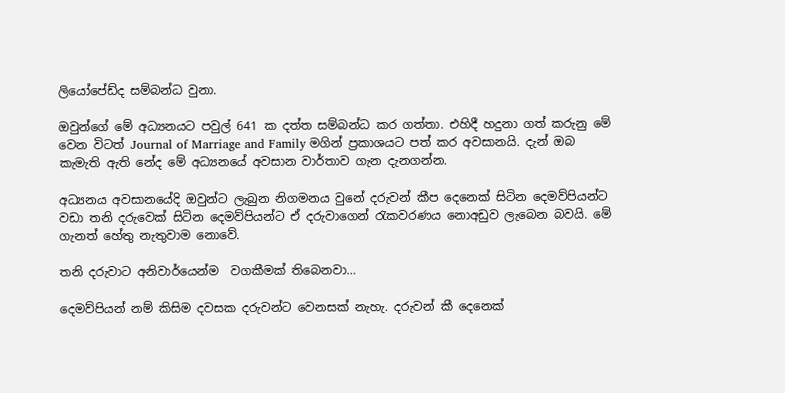ලියෝපේඩ්ද සම්බන්ධ වුනා.

ඔවුන්ගේ මේ අධ්‍යනයට පවුල් 641 ක දත්ත සම්බන්ධ කර ගත්තා. එහිදී හදුනා ගත් කරුනු මේ වෙන විටත් Journal of Marriage and Family මගින් ප්‍රකාශයට පත් කර අවසානයි. දැන් ඔබ කැමැති ඇති නේද මේ අධ්‍යනයේ අවසාන වාර්තාව ගැන දැනගන්න.

අධ්‍යනය අවසානයේදි ඔවුන්ට ලැබුන නිගමනය වුනේ දරුවන් කීප දෙනෙක් සිටින දෙමව්පියන්ට වඩා තනි දරුවෙක් සිටින දෙමව්පියන්ට ඒ දරුවාගෙන් රැකවරණය නොඅඩුව ලැබෙන බවයි. මේ ගැනත් හේතු නැතුවාම නොවේ.

තනි දරුවාට අනිවාර්යෙන්ම  වගකීමක් තිබෙනවා…

දෙමව්පියන් නම් කිසිම දවසක දරුවන්ට වෙනසක් නැහැ. දරුවන් කී දෙනෙක්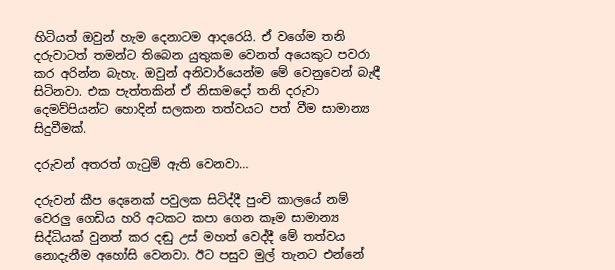හිටියත් ඔවුන් හැම දෙනාටම ආදරෙයි. ඒ වගේම තනි දරුවාටත් තමන්ට තිබෙන යුතුකම වෙනත් අයෙකුට පවරා කර අරින්න බැහැ. ඔවුන් අනිවාර්යෙන්ම මේ වෙනුවෙන් බැඳී සිටිනවා. එක පැත්තකින් ඒ නිසාමදෝ තනි දරුවා දෙමව්පියන්ට හොදින් සලකන තත්වයට පත් වීම සාමාන්‍ය සිදුවීමක්.

දරුවන් අතරත් ගැටුම් ඇති වෙනවා…

දරුවන් කීප දෙනෙක් පවුලක සිටිද්දී පුංචි කාලයේ නම් වෙරලු ගෙඩිය හරි අටකට කපා ගෙන කෑම සාමාන්‍ය සිද්ධියක් වුනත් කර දඬු උස් මහත් වෙද්දී මේ තත්වය නොදැනීම අහෝසි වෙනවා. ඊට පසුව මුල් තැනට එන්නේ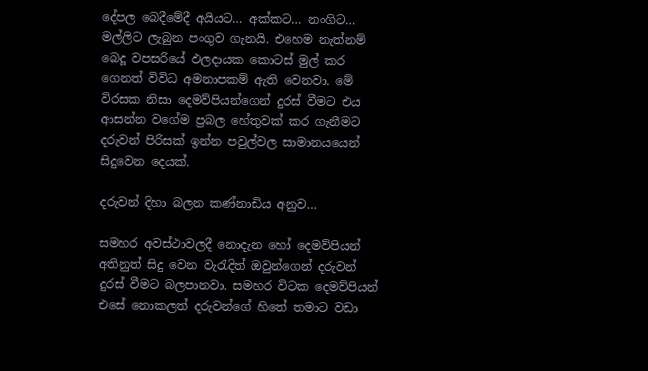දේපල බෙදීමේදී අයියට… අක්කට… නංගිට… මල්ලිට ලැබුන පංගුව ගැනයි. එහෙම නැත්නම් බෙදූ වපසරියේ ඵලදායක කොටස් මුල් කර ගෙනත් විවිධ අමනාපකම් ඇති වෙනවා. මේ විරසක නිසා දෙමව්පියන්ගෙන් දුරස් වීමට එය ආසන්න වගේම ප්‍රබල හේතුවක් කර ගැනීමට දරුවන් පිරිසක් ඉන්න පවුල්වල සාමානයයෙන් සිදුවෙන දෙයක්.

දරුවන් දිහා බලන කණ්නාඩිය අනුව…

සමහර අවස්ථාවලදී නොදැන හෝ දෙමව්පියන් අතිනුත් සිදු වෙන වැරැදිත් ඔවුන්ගෙන් දරුවන් දුරස් වීමට බලපානවා. සමහර විටක දෙමව්පියන් එසේ නොකලත් දරුවන්ගේ හිතේ තමාට වඩා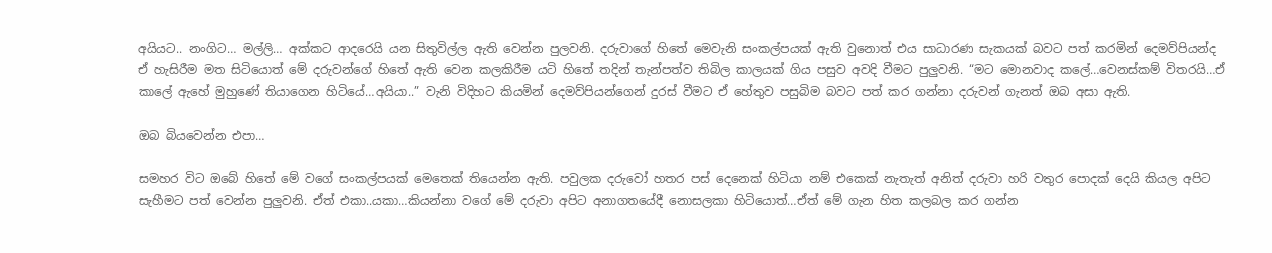අයියට.. නංගිට… මල්ලි… අක්කට ආදරෙයි යන සිතුවිල්ල ඇති වෙන්න පුලවනි. දරුවාගේ හිතේ මෙවැනි සංකල්පයක් ඇති වුනොත් එය සාධාරණ සැකයක් බවට පත් කරමින් දෙමව්පියන්ද ඒ හැසිරීම මත සිටියොත් මේ දරුවන්ගේ හිතේ ඇති වෙන කලකිරීම යටි හිතේ තදින් තැන්පත්ව තිබිල කාලයක් ගිය පසුව අවදි වීමට පුලුවනි. “මට මොනවාද කලේ…වෙනස්කම් විතරයි…ඒ කාලේ ඇහේ මුහුණේ තියාගෙන හිටියේ…අයියා..” වැනි විදිහට කියමින් දෙමව්පියන්ගෙන් දුරස් වීමට ඒ හේතුව පසුබිම බවට පත් කර ගන්නා දරුවන් ගැනත් ඔබ අසා ඇති.

ඔබ බියවෙන්න එපා…

සමහර විට ඔබේ හිතේ මේ වගේ සංකල්පයක් මෙතෙක් තියෙන්න ඇති. පවුලක දරුවෝ හතර පස් දෙනෙක් හිටියා නම් එකෙක් නැතැත් අනිත් දරුවා හරි වතුර පොදක් දෙයි කියල අපිට සැහීමට පත් වෙන්න පුලුවනි. ඒත් එකා..යකා…කියන්නා වගේ මේ දරුවා අපිට අනාගතයේදී නොසලකා හිටියොත්…ඒත් මේ ගැන හිත කලබල කර ගන්න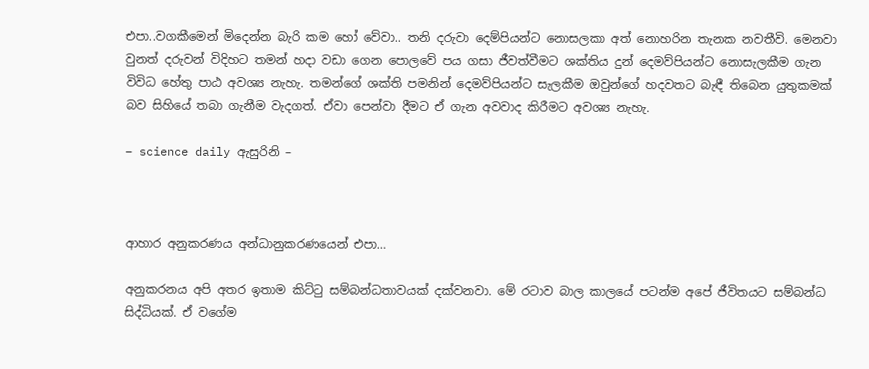එපා..වගකීමෙන් මිදෙන්න බැරි කම හෝ වේවා.. තනි දරුවා දෙම්පියන්ට නොසලකා අත් නොහරින තැනක නවතීවි. මෙනවා වුනත් දරුවන් විදිහට තමන් හදා වඩා ගෙන පොලවේ පය ගසා ජීවත්වීමට ශක්තිය දුන් දෙමව්පියන්ට නොසැලකීම ගැන විවිධ හේතු පාඨ අවශ්‍ය නැහැ. තමන්ගේ ශක්ති පමනින් දෙමව්පියන්ට සැලකීම ඔවුන්ගේ හදවතට බැඳී තිබෙන යුතුකමක් බව සිහියේ තබා ගැනීම වැදගත්. ඒවා පෙන්වා දීමට ඒ ගැන අවවාද කිරීමට අවශ්‍ය නැහැ.

– science daily ඇසුරිනි –



ආහාර අනුකරණය අන්ධානුකරණයෙන් එපා…

අනුකරනය අපි අතර ඉතාම කිට්ටු සම්බන්ධතාවයක් දක්වනවා. මේ රටාව බාල කාලයේ පටන්ම අපේ ජීවිතයට සම්බන්ධ සිද්ධියක්. ඒ වගේම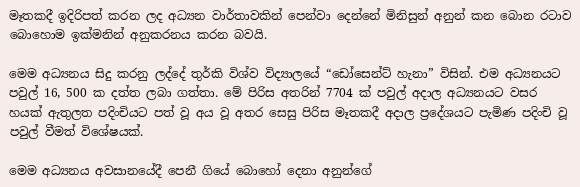මෑතකදී ඉදිරිපත් කරන ලද අධ්‍යන වාර්තාවකින් පෙන්වා දෙන්නේ මිනිසුන් අනුන් කන බොන රටාව බොහොම ඉක්මනින් අනුකරනය කරන බවයි.

මෙම අධ්‍යනය සිදු කරනු ලද්දේ තුර්කි විශ්ව විද්‍යාලයේ “ඩෝසෙන්ට් හැනා” විසින්. එම අධ්‍යනයට පවුල් 16, 500 ක දත්ත ලබා ගත්තා. මේ පිරිස අතරින් 7704 ක් පවුල් අදාල අධ්‍යනයට වසර හයක් ඇතුලත පදිංචියට පත් වූ අය වූ අතර සෙසු පිරිස මෑතකදී අදාල ප්‍රදේශයට පැමිණ පදිංචි වූ පවුල් වීමත් විශේෂයක්.

මෙම අධ්‍යනය අවසානයේදී පෙනී ගියේ බොහෝ දෙනා අනුන්ගේ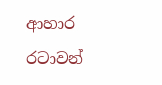ආහාර  රටාවන්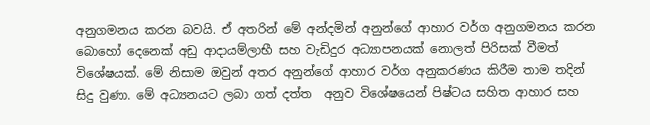අනුගමනය කරන බවයි. ඒ අතරින් මේ අන්දමින් අනුන්ගේ ආහාර වර්ග අනුගමනය කරන බොහෝ දෙනෙක් අඩු ආදායම්ලාභී සහ වැඩිදුර අධ්‍යාපනයක් නොලත් පිරිසක් වීමත් විශේෂයක්. මේ නිසාම ඔවුන් අතර අනුන්ගේ ආහාර වර්ග අනුකරණය කිරීම තාම තදින් සිදු වුණා. මේ අධ්‍යනයට ලබා ගත් දත්ත  අනුව විශේෂයෙන් පිෂ්ටය සහිත ආහාර සහ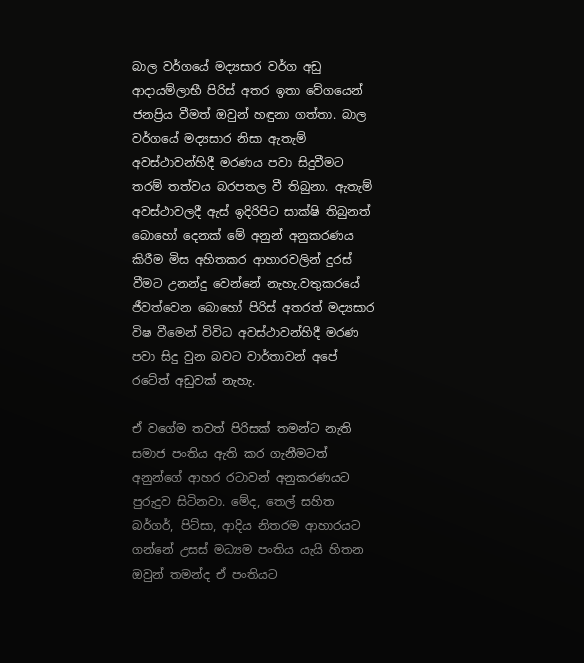බාල වර්ගයේ මද්‍යසාර වර්ග අඩු ආදායම්ලාභී පිරිස් අතර ඉතා වේගයෙන් ජනප්‍රිය වීමත් ඔවුන් හඳුනා ගත්තා. බාල වර්ගයේ මද්‍යසාර නිසා ඇතැම් අවස්ථාවන්හිදී මරණය පවා සිදුවීමට තරම් තත්වය බරපතල වී තිබුනා. ඇතැම් අවස්ථාවලදී ඇස් ඉදිරිපිට සාක්ෂි තිබුනත් බොහෝ දෙනක් මේ අනුන් අනුකරණය කිරීම මිස අහිතකර ආහාරවලින් දුරස් වීමට උනන්දු වෙන්නේ නැහැ.වතුකරයේ ජීවත්වෙන බොහෝ පිරිස් අතරත් මද්‍යසාර විෂ වීමෙන් විවිධ අවස්ථාවන්හිදී මරණ පවා සිදු වුන බවට වාර්තාවන් අපේ රටේත් අඩුවක් නැහැ.

ඒ වගේම තවත් පිරිසක් තමන්ට නැති සමාජ පංතිය ඇති කර ගැනීමටත් අනුන්ගේ ආහර රටාවන් අනුකරණයට පුරුදුව සිටිනවා. මේද, තෙල් සහිත බර්ගර්, පිට්සා, ආදිය නිතරම ආහාරයට ගන්නේ උසස් මධ්‍යම පංතිය යැයි හිතන ඔවුන් තමන්ද ඒ පංතියට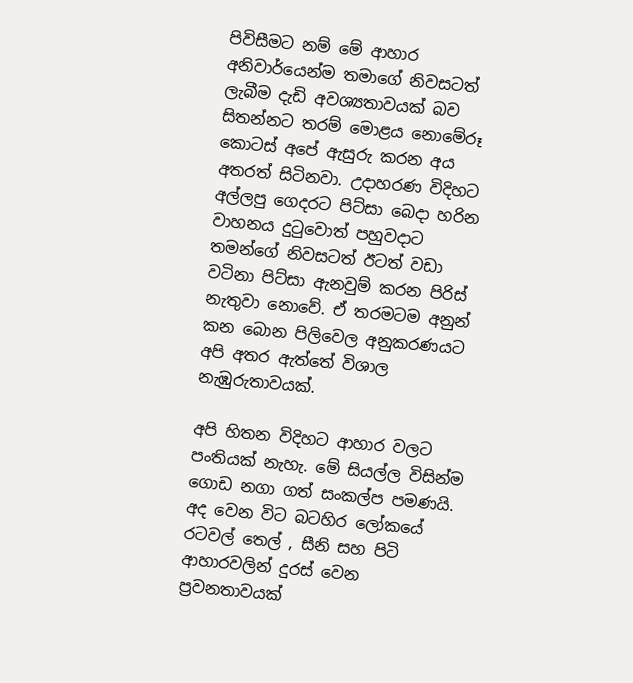පිවිසීමට නම් මේ ආහාර අනිවාර්යෙන්ම තමාගේ නිවසටත් ලැබීම දැඩි අවශ්‍යතාවයක් බව සිතන්නට තරම් මොළය නොමේරූ කොටස් අපේ ඇසුරු කරන අය අතරත් සිටිනවා. උදාහරණ විදිහට අල්ලපු ගෙදරට පිට්සා ‍බෙදා හරින වාහනය දුටුවොත් පහුවදාට තමන්ගේ නිවසටත් ඊටත් වඩා වටිනා පිට්සා ඇනවුම් කරන පිරිස් නැතුවා නොවේ. ඒ තරමටම අනුන් කන බොන පිලිවෙල අනුකරණයට අපි අතර ඇත්තේ විශාල නැඹුරුතාවයක්.

අපි හිතන විදිහට ආහාර වලට පංතියක් නැහැ. මේ සියල්ල විසින්ම ගොඩ නගා ගත් සංකල්ප පමණයි. අද වෙන විට බටහිර ලෝකයේ රටවල් තෙල් , සීනි සහ පිටි ආහාරවලින් දුරස් වෙන ප්‍රවනතාවයක්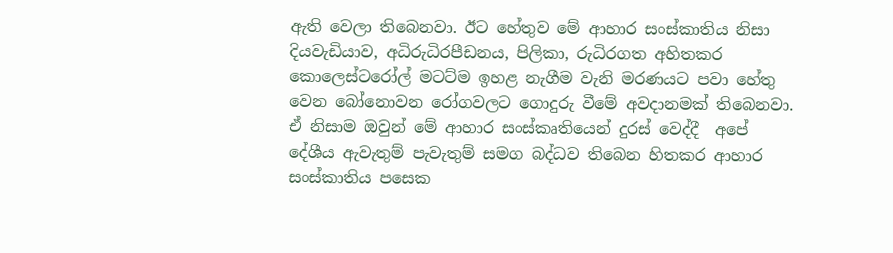ඇති වෙලා තිබෙනවා. ඊට හේතුව මේ ආහාර සංස්කාතිය නිසා දියවැඩියාව, අධිරුධිරපීඩනය, පිලිකා, රුධිරගත අහිතකර කොලෙස්ටරෝල් මටට්ම ඉහළ නැගීම වැනි මරණයට පවා හේතු වෙන බෝනොවන රෝගවලට ගොදුරු වීමේ අවදානමක් තිබෙනවා. ඒ නිසාම ඔවුන් මේ ආහාර සංස්කෘතියෙන් දුරස් වෙද්දී  අපේ දේශීය ඇවැතුම් පැවැතුම් සමග බද්ධව තිබෙන හිතකර ආහාර සංස්කාතිය පසෙක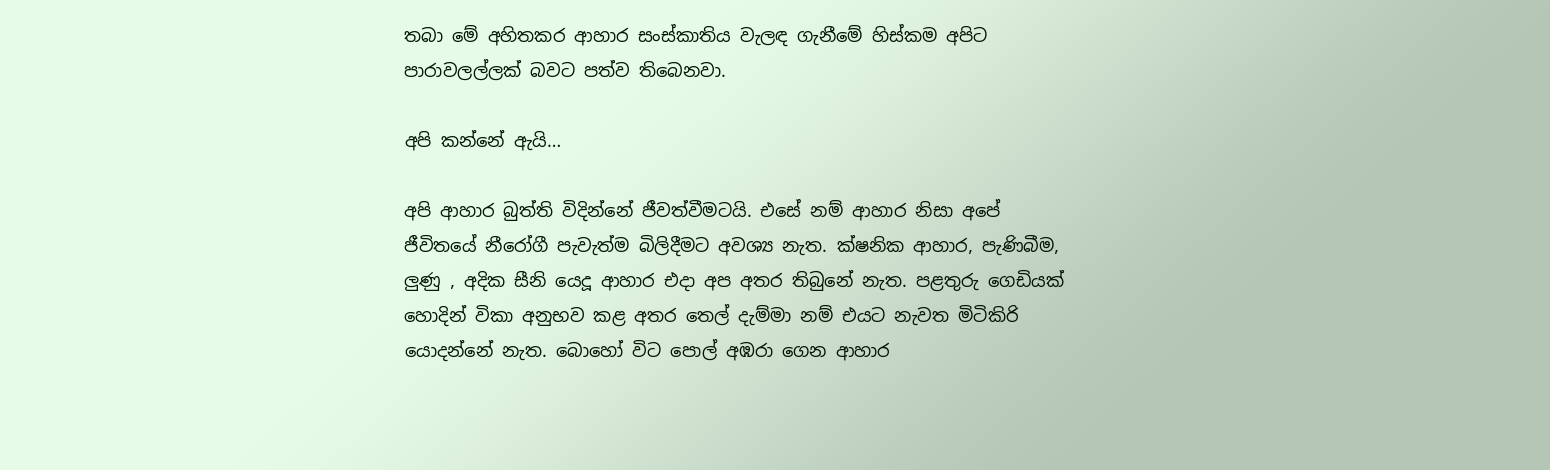තබා මේ අහිතකර ආහාර සංස්කාතිය වැලඳ ගැනීමේ හිස්කම අපිට පාරාවලල්ලක් බවට පත්ව තිබෙනවා.

අපි කන්නේ ඇයි…

අපි ආහාර බුත්ති විදින්නේ ජීවත්වීමටයි. එසේ නම් ආහාර නිසා අපේ ජීවිතයේ නීරෝගී පැවැත්ම බිලිදීමට අවශ්‍ය නැත. ක්ෂනික ආහාර, පැණිබීම, ලුණු , අදික සීනි යෙදූ ආහාර එදා අප අතර තිබුනේ නැත. පළතුරු ගෙඩියක් හොදින් විකා අනුභව කළ අතර තෙල් දැම්මා නම් එයට නැවත මිටිකිරි යොදන්නේ නැත. බොහෝ විට පොල් අඹරා ගෙන ආහාර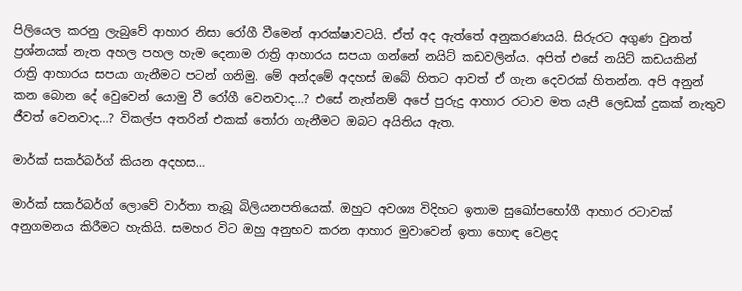පිලියෙල කරනු ලැබුවේ ආහාර නිසා රෝගී වීමෙන් ආරක්ෂාවටයි. ඒත් අද ඇත්තේ අනුකරණයයි. සිරුරට අගුණ වුනත් ප්‍රශ්නයක් නැත අහල පහල හැම දෙනාම රාත්‍රි ආහාරය සපයා ගන්නේ නයිට් කඩවලින්ය. අපිත් එසේ නයිට් කඩයකින් රාත්‍රි ආහාරය සපයා ගැනීමට පටන් ගනිමු. මේ අන්දමේ අදහස් ඔබේ හිතට ආවත් ඒ ගැන දෙවරක් හිතන්න. අපි අනුන් කන බොන දේ වෙුවෙන් යොමු වී රෝගී වෙනවාද…? එසේ නැත්නම් අපේ පුරුදු ආහාර රටාව මත යැපී ලෙඩක් දුකක් නැතුව ජීවත් වෙනවාද…? විකල්ප අතරින් එකක් තෝරා ගැනීමට ඔබට අයිතිය ඇත.

මාර්ක් සකර්බර්ග් කියන අදහස…

මාර්ක් සකර්බර්ග් ලොවේ වාර්තා තැබූ බිලියනපතියෙක්. ඔහුට අවශ්‍ය විදිහට ඉතාම සුඛෝපභෝගී ආහාර රටාවක් අනුගමනය කිරීමට හැකියි. සමහර විට ඔහු අනුභව කරන ආහාර මුවාවෙන් ඉතා හොඳ වෙළද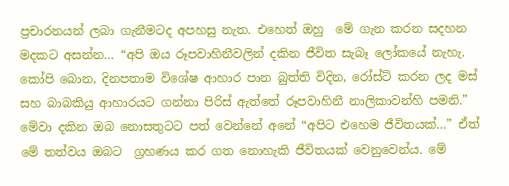ප්‍රචාරනයන් ලබා ගැනීමටද අපහසු නැත. එහෙත් ඔහු  මේ ගැන කරන සදහන මදකට අසන්න… “අපි ඔය රූපවාහිනීවලින් දකින ජීවිත සැබෑ ලෝකයේ නැහැ. කෝපි බොන, දිනපතාම විශේෂ ආහාර පාන බුත්ති විදින, රෝස්ට් කරන ලද මස් සහ බාබකියු ආහාරයට ගන්නා පිරිස් ඇත්තේ රූපවාහිනී නාලිකාවන්හි පමනි.” මේවා දකින ඔබ නොසතුටට පත් වෙන්නේ අනේ “අපිට එහෙම ජීවිතයක්…” ඒත් මේ තත්වය ඔබට  ග්‍රහණය කර ගත නොහැකි ජීවිතයක් වෙනුවෙන්ය. මේ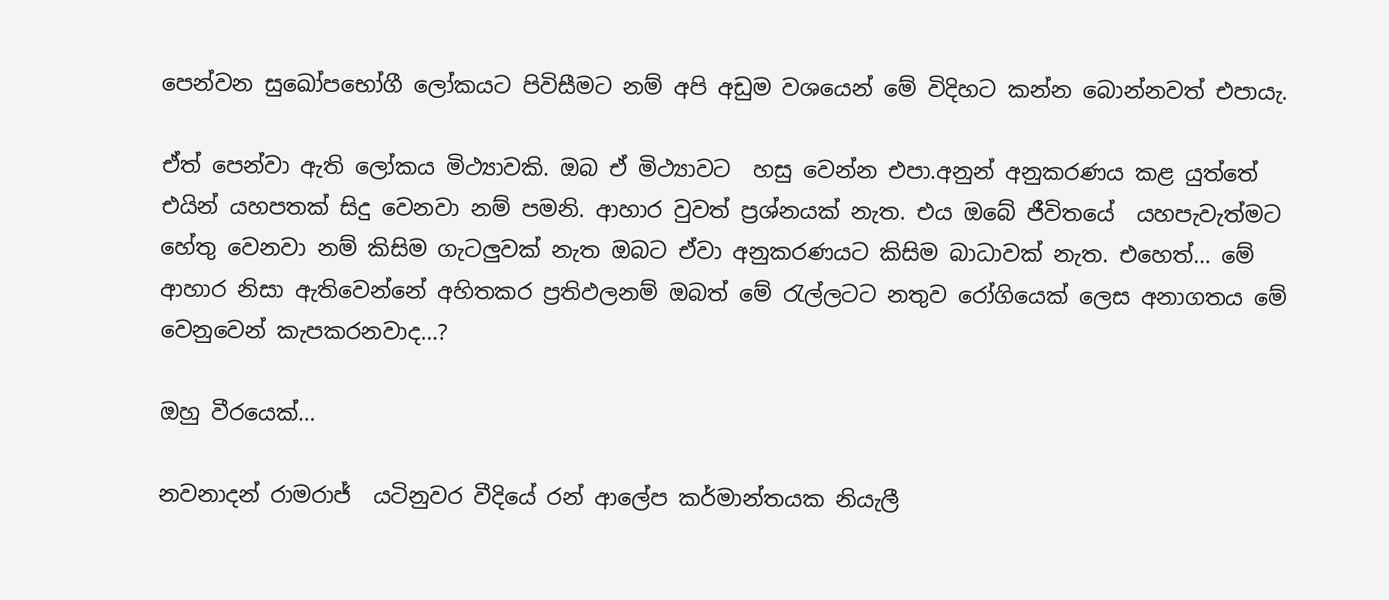පෙන්වන සුඛෝපභෝගී ලෝකයට පිවිසීමට නම් අපි අඩුම වශයෙන් මේ විදිහට කන්න බොන්නවත් එපායැ.

ඒත් පෙන්වා ඇති ලෝකය මිථ්‍යාවකි. ඔබ ඒ මිථ්‍යාවට  හසු වෙන්න එපා.අනුන් අනුකරණය කළ යුත්තේ එයින් යහපතක් සිදු වෙනවා නම් පමනි. ආහාර වුවත් ප්‍රශ්නයක් නැත. එය ඔබේ ජීවිතයේ  යහපැවැත්මට හේතු වෙනවා නම් කිසිම ගැටලුවක් නැත ඔබට ඒවා අනුකරණයට කිසිම බාධාවක් නැත. එහෙත්… මේ ආහාර නිසා ඇතිවෙන්නේ අහිතකර ප්‍රතිඵලනම් ඔබත් මේ රැල්ලටට නතුව රෝගියෙක් ලෙස අනාගතය මේ වෙනුවෙන් කැපකරනවාද…?

ඔහු වීරයෙක්…

නවනාදන් රාමරාජ්  යටිනුවර වීදියේ රන් ආලේප කර්මාන්තයක නියැලී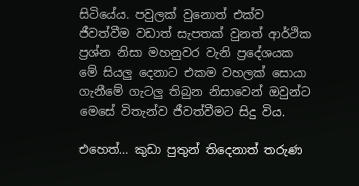සිටියේය. පවුලක් වුනොත් එක්ව ජීවත්වීම වඩාත් සැපතක් වුනත් ආර්ථික ප්‍රශ්න නිසා මහනුවර වැනි ප්‍රදේශයක මේ සියලු දෙනාට එකම වහලක් සොයා ගැනීමේ ගැටලු තිබුන නිසාවෙන් ඔවුන්ට මෙසේ විතැන්ව ජීවත්වීමට සිදු විය.

එහෙත්… කුඩා පුතුන් තිදෙනාත් තරුණ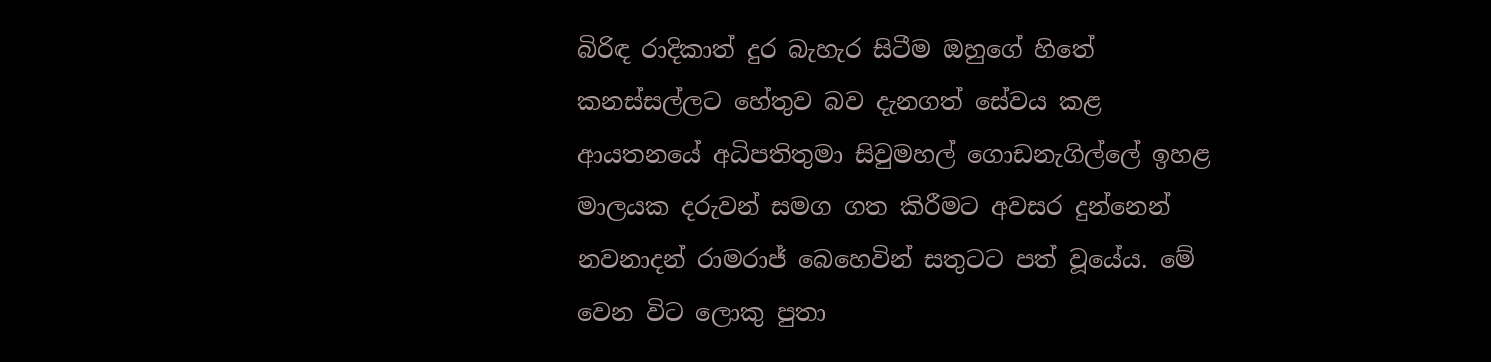බිරිඳ රාදිකාත් දුර බැහැර සිටීම ඔහුගේ හිතේ කනස්සල්ලට හේතුව බව දැනගත් සේවය කළ ආයතනයේ අධිපතිතුමා සිවුමහල් ගොඩනැගිල්ලේ ඉහළ මාලයක දරුවන් සමග ගත කිරීමට අවසර දුන්නෙන් නවනාදන් රාමරාජ් බෙහෙවින් සතුටට පත් වූයේය. මේ වෙන විට ලොකු පුතා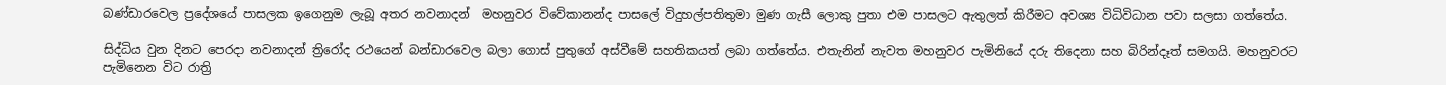බණ්ඩාරවෙල ප්‍රදේශයේ පාසලක ඉගෙනුම ලැබූ අතර නවනාදන්  මහනුවර විවේකානන්ද පාසලේ විදුහල්පතිතුමා මුණ ගැසී ලොකු පුතා එම පාසලට ඇතුලත් කිරීමට අවශ්‍ය විධිවිධාන පවා සලසා ගත්තේය.

සිද්ධිය වුන දිනට පෙරදා නවනාදන් ත්‍රිරෝද රථයෙන් බන්ඩාරවෙල බලා ගොස් පුතුගේ අස්වීමේ සහතිකයත් ලබා ගත්තේය. එතැනින් නැවත මහනුවර පැමිනියේ දරු තිදෙනා සහ බිරින්දෑත් සමගයි. මහනුවරට පැමිනෙන විට රාත්‍රි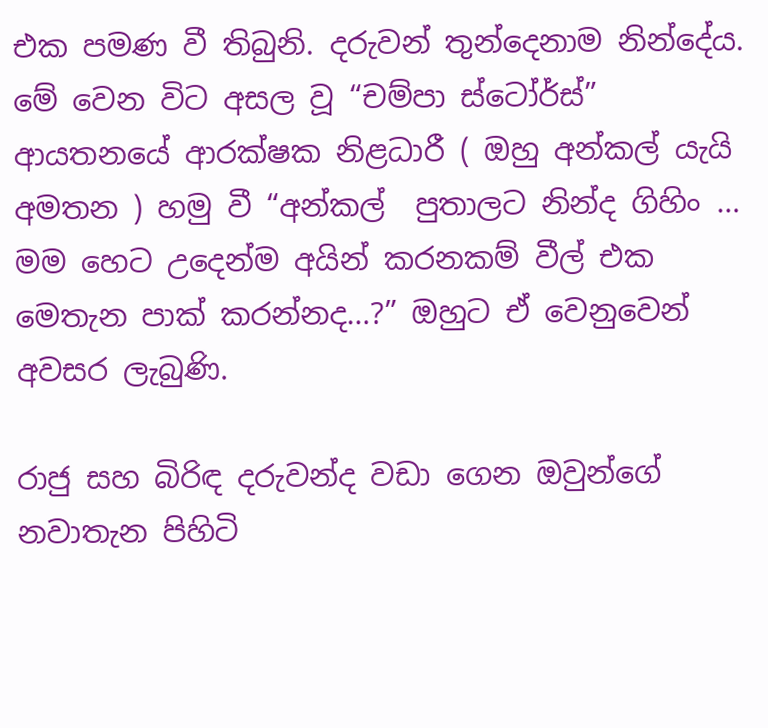එක පමණ වී තිබුනි. දරුවන් තුන්දෙනාම නින්දේය. මේ වෙන විට අසල වූ “චම්පා ස්ටෝර්ස්” ආයතනයේ ආරක්ෂක නිළධාරී ( ඔහු අන්කල් යැයි අමතන ) හමු වී “අන්කල්  පුතාලට නින්ද ගිහිං … මම හෙට උදෙන්ම අයින් කරනකම් වීල් එක මෙතැන පාක් කරන්නද…?” ඔහුට ඒ වෙනුවෙන් අවසර ලැබුණි.

රාජු සහ බිරිඳ දරුවන්ද වඩා ගෙන ඔවුන්ගේ නවාතැන පිහිටි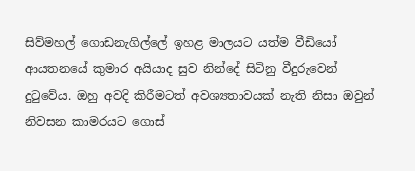සිව්මහල් ගොඩනැගිල්ලේ ඉහළ මාලයට යත්ම වීඩියෝ ආයතනයේ කුමාර අයියාද සුව නින්දේ සිටිනු වීදුරුවෙන් දුටුවේය. ඔහු අවදි කිරීමටත් අවශ්‍යතාවයක් නැති නිසා ඔවුන් නිවසන කාමරයට ගොස්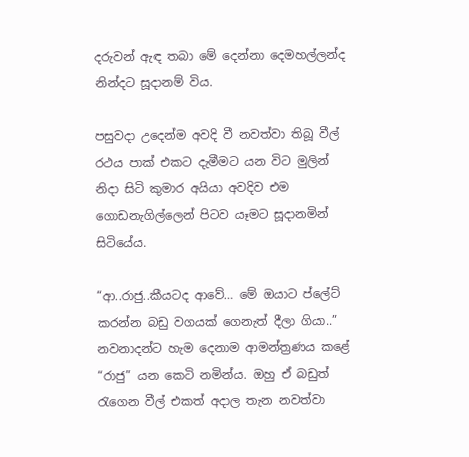දරුවන් ඇඳ තබා මේ දෙන්නා දෙමහල්ලන්ද නින්දට සූදානම් විය.

පසුවදා උදෙන්ම අවදි වී නවත්වා තිබූ වීල් රථය පාක් එකට දැමීමට යන විට මුලින් නිදා සිටි කුමාර අයියා අවදිව එම ගොඩනැගිල්ලෙන් පිටව යෑමට සූදානමින් සිටියේය.

“ආ..රාජු..කීයටද ආවේ… මේ ඔයාට ප්ලේට් කරන්න බඩු වගයක් ගෙනැත් දීලා ගියා..” නවනාදන්ට හැම දෙනාම ආමන්ත්‍රණය කළේ “රාජු” යන කෙටි නමින්ය. ඔහු ඒ බඩුත් රැගෙන වීල් එකත් අදාල තැන නවත්වා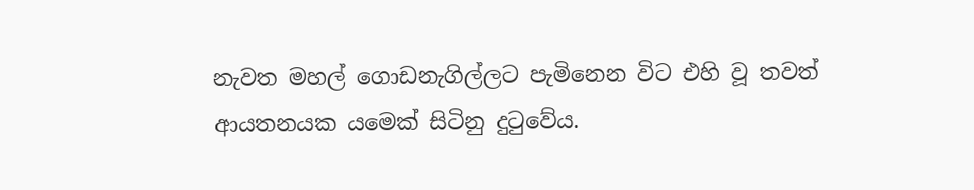නැවත මහල් ගොඩනැගිල්ලට පැමිනෙන විට එහි වූ තවත් ආයතනයක යමෙක් සිටිනු දුටුවේය.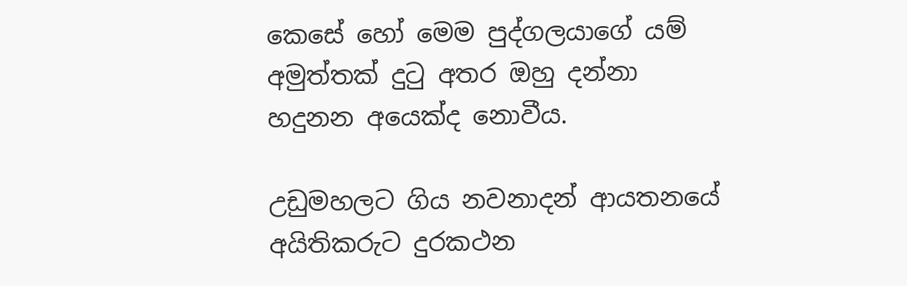කෙසේ හෝ මෙම පුද්ගලයාගේ යම් අමුත්තක් දුටු අතර ඔහු දන්නා හදුනන අයෙක්ද නොවීය.

උඩුමහලට ගිය නවනාදන් ආයතනයේ අයිතිකරුට දුරකථන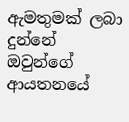ඇමතුමක් ලබා දුන්නේ ඔවුන්ගේ ආයතනයේ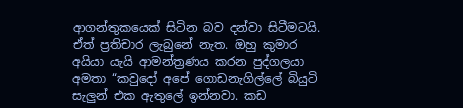ආගන්තුකයෙක් සිටින බව දන්වා සිටීමටයි. ඒත් ප්‍රතිචාර ලැබුනේ නැත. ඔහු කුමාර අයියා යැයි ආමන්ත්‍රණය කරන පුද්ගලයා අමතා “කවුදෝ අපේ ගොඩනැගිල්ලේ බියුටි සැලුන් එක ඇතුලේ ඉන්නවා. කඩ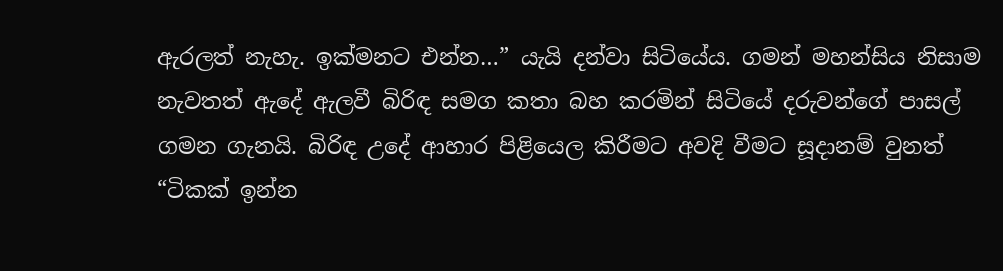ඇරලත් නැහැ. ඉක්මනට එන්න…” යැයි දන්වා සිටියේය. ගමන් මහන්සිය නිසාම නැවතත් ඇදේ ඇලවී බිරිඳ සමග කතා බහ කරමින් සිටියේ දරුවන්ගේ පාසල් ගමන ගැනයි. බිරිඳ උදේ ආහාර පිළියෙල කිරීමට අවදි වීමට සූදානම් වුනත් “ටිකක් ඉන්න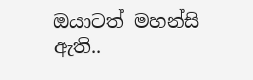ඔයාටත් මහන්සි ඇති..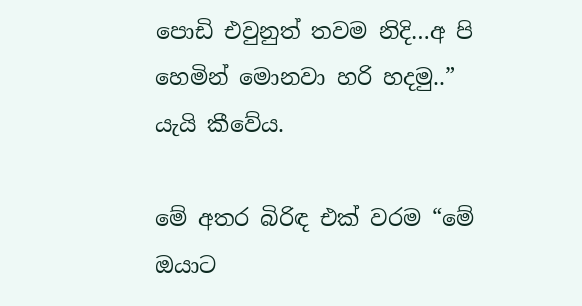පොඩි එවුනුත් තවම නිදි…අ පි හෙමින් මොනවා හරි හදමු..” යැයි කීවේය.

මේ අතර බිරිඳ එක් වරම “මේ ඔයාට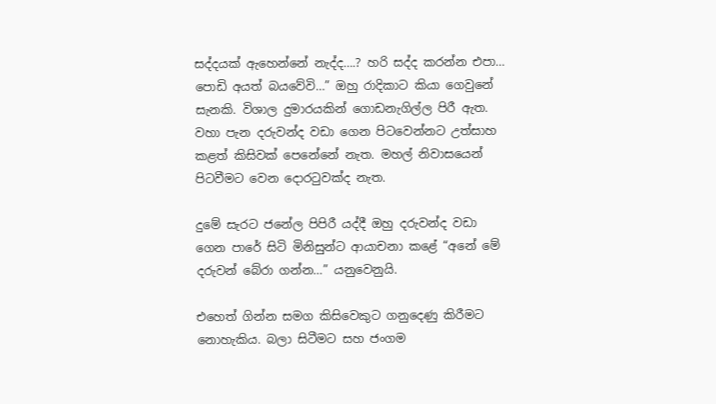සද්දයක් ඇහෙන්නේ නැද්ද….? හරි සද්ද කරන්න එපා… පොඩි අයත් බයවේවි…” ඔහු රාදිකාට කියා ගෙවුනේ සැනකි. විශාල දුමාරයකින් ගොඩනැගිල්ල පිරී ඇත. වහා පැන දරුවන්ද වඩා ගෙන පිටවෙන්නට උත්සාහ කළත් කිසිවක් පෙනේනේ නැත. මහල් නිවාසයෙන් පිටවීමට වෙන දොරටුවක්ද නැත.

දුමේ සැරට ජනේල පිපිරී යද්දී ඔහු දරුවන්ද වඩා ගෙන පාරේ සිටි මිනිසුන්ට ආයාචනා කළේ “අනේ මේ දරුවන් බේරා ගන්න…” යනුවෙනුයි.

එහෙත් ගින්න සමග කිසිවෙකුට ගනුදෙණු කිරීමට නොහැකිය. බලා සිටීමට සහ ජංගම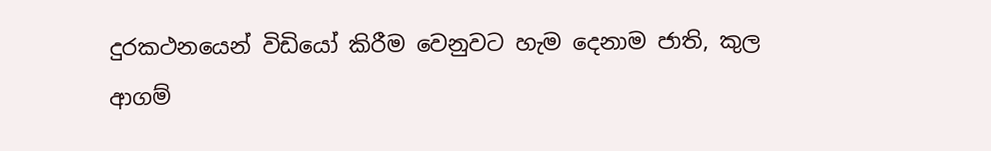දුරකථනයෙන් විඩියෝ කිරීම වෙනුවට හැම දෙනාම ජාති, කුල ආගම්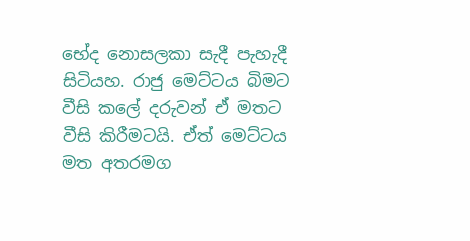භේද නොසලකා සැදී පැහැදී සිටියහ. රාජු මෙට්ටය බිමට වීසි කලේ දරුවන් ඒ මතට වීසි කිරීමටයි. ඒත් මෙට්ටය මත අතරමග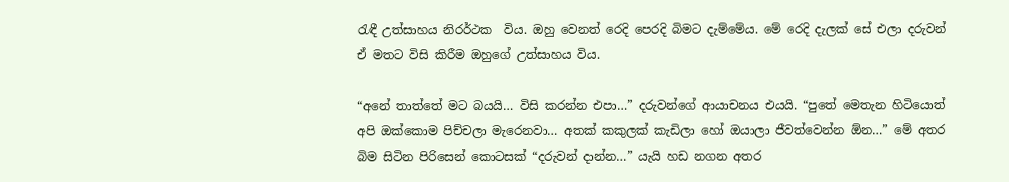රැඳී උත්සාහය නිරර්ථක  විය. ඔහු වෙනත් රෙදි පෙරදි බිමට දැම්මේය. මේ රෙදි දැලක් සේ එලා දරුවන් ඒ මතට විසි කිරීම ඔහුගේ උත්සාහය විය.

“අනේ තාත්තේ මට බයයි… විසි කරන්න එපා…” දරුවන්ගේ ආයාචනය එයයි. “පුතේ මෙතැන හිටියොත් අපි ඔක්කොම පිච්චලා මැරෙනවා… අතක් කකුලක් කැඩිලා හෝ ඔයාලා ජීවත්වෙන්න ඕන…” මේ අතර බිම සිටින පිරිසෙන් කොටසක් “දරුවන් දාන්න…” යැයි හඩ නගන අතර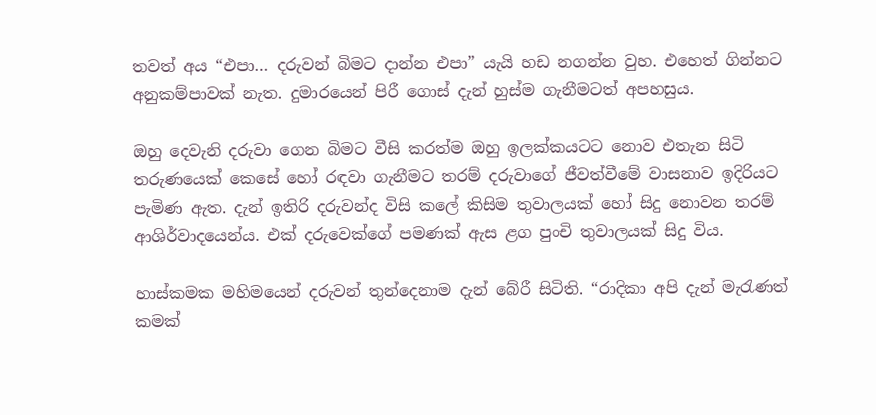තවත් අය “එපා… දරුවන් බිමට දාන්න එපා” යැයි හඩ නගන්න වුහ. එහෙත් ගින්නට අනුකම්පාවක් නැත. දුමාරයෙන් පිරී ගොස් දැන් හුස්ම ගැනීමටත් අපහසුය.

ඔහු දෙවැනි දරුවා ගෙන බිමට වීසි කරත්ම ඔහු ඉලක්කයටට නොව එතැන සිටි තරුණයෙක් කෙසේ හෝ ර‍ඳවා ගැනීමට තරම් දරුවාගේ ජීවත්වීමේ වාසනාව ඉදිරියට පැමිණ ඇත. දැන් ඉතිරි දරුවන්ද විසි කලේ කිසිම තුවාලයක් හෝ සිදු නොවන තරම් ආශිර්වාදයෙන්ය. එක් දරුවෙක්ගේ පමණක් ඇස ළග පුංචි තුවාලයක් සිදු විය.

හාස්කමක මහිමයෙන් දරුවන් තුන්දෙනාම දැන් බේරී සිටිති. “රාදිකා අපි දැන් මැරැණත් කමක්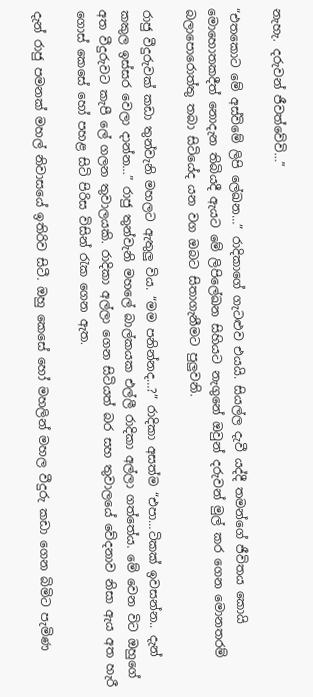නැහැ. දරුවන් ජීවත්වේවි…”

“එතකොට මේ අස්විමේ ලිපි ලේඛන…” රාදිකාගේ ගැටළුව එයයි. සියල්ල දැවී යද්දී තමන්ගේ ජීවිතය කොයි මොහොතකදීත් නොදැන තිබියදී ඇයට මේ ලිපිලේඛන සිහියට නැගුනේ ඔවුන් දරුවන් මුල් කර ගෙන මොනතරම් බලාපොරොත්තු තබා සිටියේද යන වග ඔබට සිතාගැනීමට පුලුවනි.

රාජු වීදුරුවක් කඩා ‍තුන්වැනි මහලට ඇතුලු විය. “මම පනින්නද…?” රාදිකා අසත්ම “එපා…ටිකක් ඉවසන්න.. දැන් කකුල ඉස්සර වෙලා දාන්න…” රාජු තුන්වැනි මහලේ බාල්කයක එල්ලී රාදිකා අල්ලා ගත්තේය. මේ වෙන විට ඔහුගේ අත වීදුරුවට කැපී ලේ ගලන තුවාලයකි. රාදිකා අල්ලා ගෙන සිටියත් බර සහ තුවාලයේ වේදනාව නිසා ඇය අත හැරී ගොස් කෙසේ හෝ පහළ සිටි පිරිස විසින් රැක ගෙන ඇත.

දැන් රාජු පමනක් මහල් නිවාසයේ ඉතිරිව සිටී. ඔහු කෙසේ හෝ මහලින් මහල වීදුරු කඩා ගෙන බිමිට පැමිණ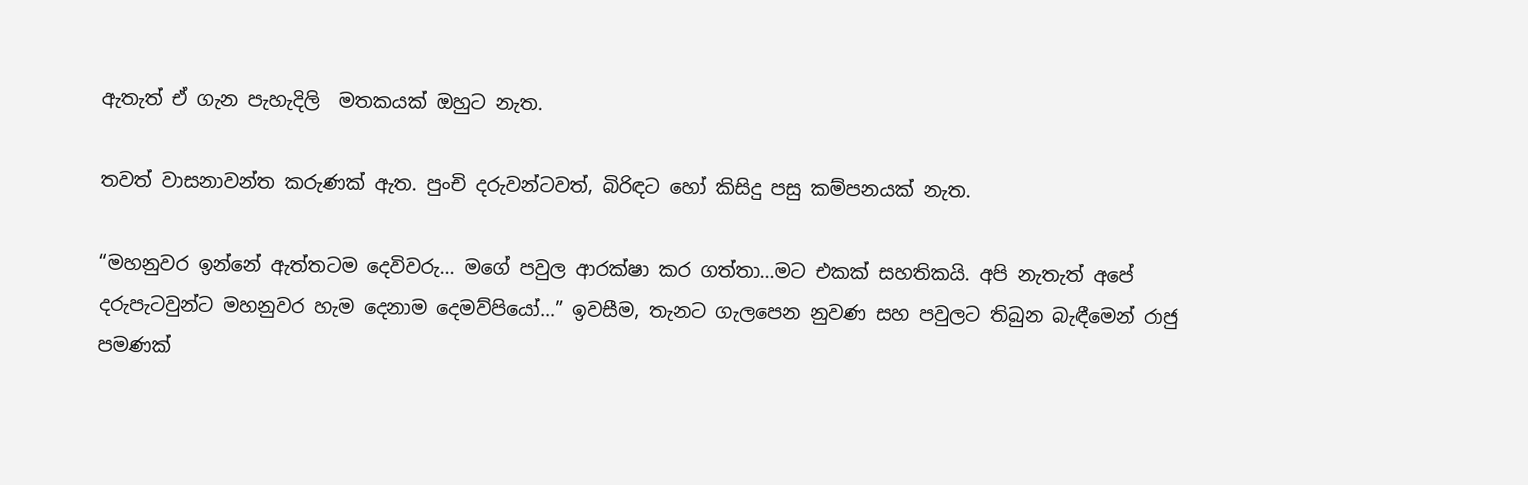ඇතැත් ඒ ගැන පැහැදිලි  මතකයක් ඔහුට නැත.

තවත් වාසනාවන්ත කරුණක් ඇත. පුංචි දරුවන්ටවත්, බිරිඳට හෝ කිසිදු පසු කම්පනයක් නැත.

“මහනුවර ඉන්නේ ඇත්තටම දෙවිවරු… මගේ පවුල ආරක්ෂා කර ගත්තා…මට එකක් සහතිකයි. අපි නැතැත් අපේ දරුපැටවුන්ට මහනුවර හැම දෙනාම දෙමව්පියෝ…” ඉවසීම, තැනට ගැලපෙන නුවණ සහ පවුලට තිබුන බැඳීමෙන් රාජු පමණක්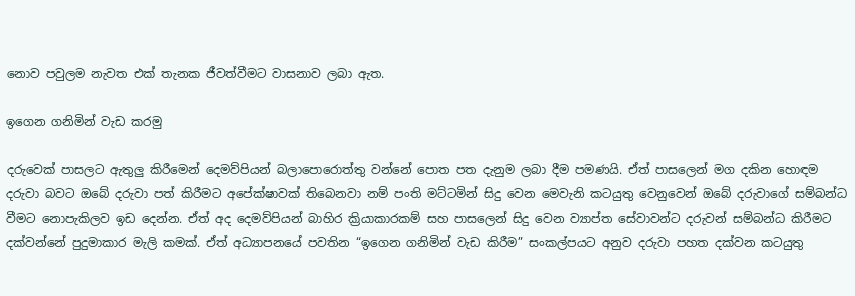නොව පවුලම නැවත එක් තැනක ජීවත්වීමට වාසනාව ලබා ඇත.

ඉගෙන ගනිමින් වැඩ කරමු

දරුවෙක් පාසලට ඇතුලු කිරීමෙන් දෙමව්පියන් බලාපොරොත්තු වන්නේ පොත පත දැනුම ලබා දීම පමණයි. ඒත් පාසලෙන් මග දකින හොඳම දරුවා බවට ඔබේ දරුවා පත් කිරීමට අපේක්ෂාවක් තිබෙනවා නම් පංති මට්ටමින් සිදු වෙන මෙවැනි කටයුතු වෙනුවෙන් ඔබේ දරුවාගේ සම්බන්ධ වීමට නොපැකිලව ඉඩ දෙන්න. ඒත් අද දෙමව්පියන් බාහිර ක්‍රියාකාරකම් සහ පාසලෙන් සිදු වෙන ව්‍යාප්ත සේවාවන්ට දරුවන් සම්බන්ධ කිරීමට දක්වන්නේ පුදුමාකාර මැලි කමක්. ඒත් අධ්‍යාපනයේ පවතින “ඉගෙන ගනිමින් වැඩ කිරීම” සංකල්පයට අනුව දරුවා පහත දක්වන කටයුතු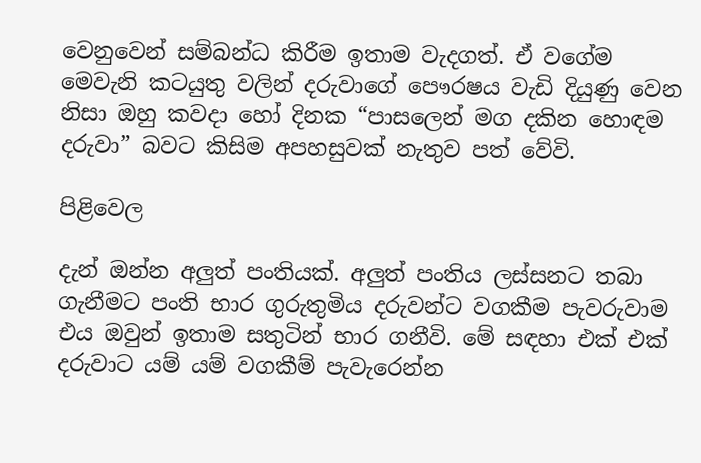වෙනුවෙන් සම්බන්ධ කිරීම ඉතාම වැදගත්. ඒ වගේම මෙවැනි කටයුතු වලින් දරුවාගේ පෞරෂය වැඩි දියුණු වෙන නිසා ඔහු කවදා හෝ දිනක “පාසලෙන් මග දකින හොඳම දරුවා” බවට කිසිම අපහසුවක් නැතුව පත් වේවි.

පිළිවෙල

දැන් ඔන්න අලුත් පංතියක්. අලුත් පංතිය ලස්සනට තබා ගැනීමට පංති භාර ගුරුතුමිය දරුවන්ට වගකීම පැවරුවාම එය ඔවුන් ඉතාම සතුටින් භාර ගනීවි. මේ සඳහා එක් එක් දරුවාට යම් යම් වගකීම් පැවැරෙන්න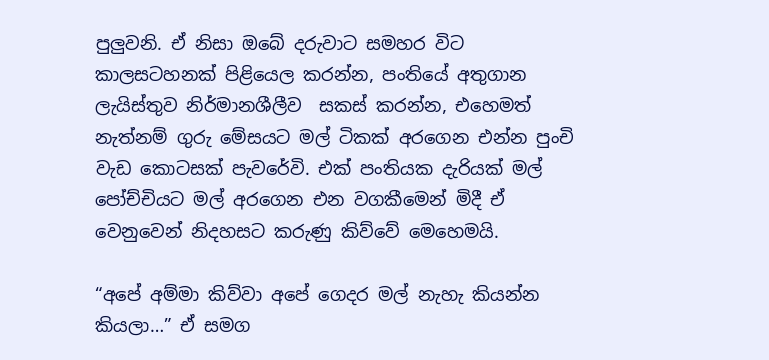පුලුවනි. ඒ නිසා ඔබේ දරුවාට සමහර විට කාලසටහනක් පිළියෙල කරන්න, පංතියේ අතුගාන ලැයිස්තුව නිර්මානශීලීව  සකස් කරන්න, එහෙමත්  නැත්නම් ගුරු මේසයට මල් ටිකක් අරගෙන එන්න පුංචි වැඩ කොටසක් පැවරේවි. එක් පංතියක දැරියක් මල් පෝච්චියට මල් අරගෙන එන වගකීමෙන් මිදී ඒ වෙනුවෙන් නිදහසට කරුණු කිව්වේ මෙහෙමයි.

“අපේ අම්මා කිව්වා අපේ ගෙදර මල් නැහැ කියන්න කියලා…” ඒ සමග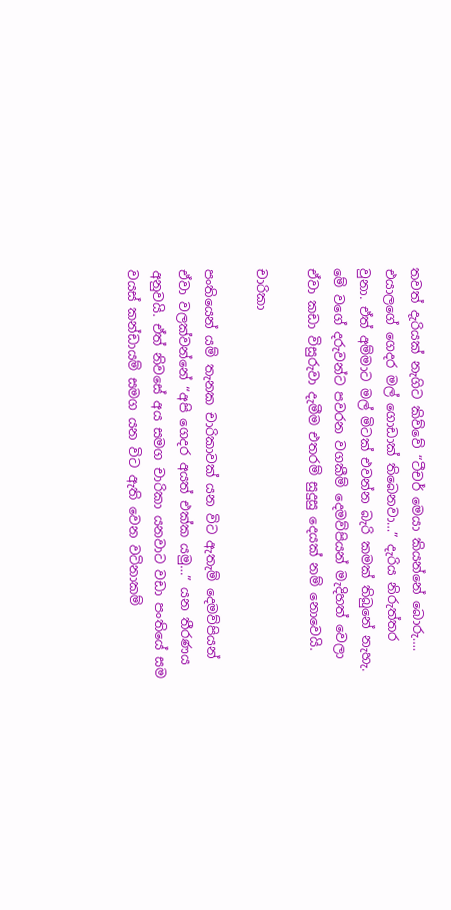තවත් දැරියක් නැගිට කිව්වේ “ටීචර් මෙයා කියන්නේ බොරු…. එයාලගේ ගෙදර මල් ගොඩාක් තිබෙනවා…” දැරිය නිරුත්තර වුනා. ඒත් අම්මාට මල් මිටක් එවන්න බැරි කමක් තිබුනේ නැහැ. මේ වගේ දරුවන්ට පවරන වගකීම් දෙමව්පියන් මැදිහත් වෙලා ඒවා කඩා විසුරුවා දැමීම එතරම් සුදුසු දෙයක් නම් නොවෙයි.

චාරිකා

පංතියෙන් යම් තැනක චාරිකාවක් යන විට ඇතැම් දෙමව්පියන් ඒවා වලක්වන්නේ “අපි ගෙදර අයත් එක්ක යමු…” යන තීරණය අනුවයි. ඒත් නිවසේ අය සමග චාරිකා යනවාට වඩා පංතියේ සම වයස් කන්ඩායම් සමග යන විට ඇති වෙන වටිනාකම්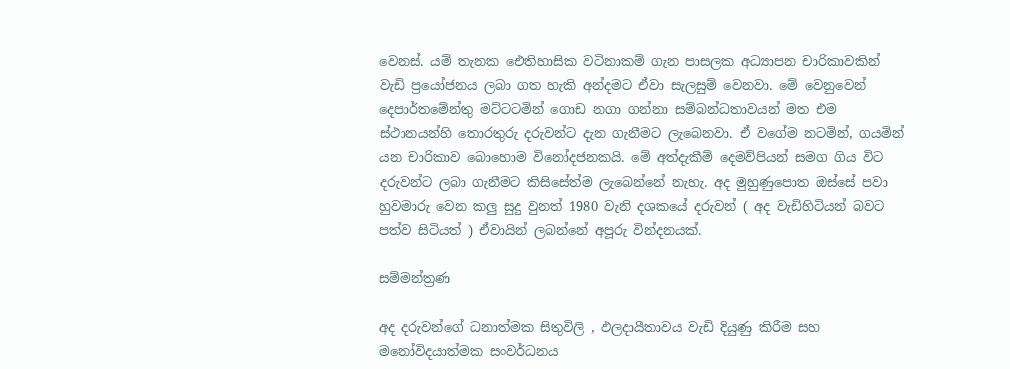වෙනස්. යම් තැනක ඓතිහාසික වටිනාකම් ගැන පා‍සලක අධ්‍යාපන චාරිකාවකින් වැඩි ප්‍රයෝජනය ලබා ගත හැකි අන්දමට ඒවා සැලසුම් වෙනවා. මේ වෙනුවෙන් දෙපාර්තමේන්තු මට්ටටමින් ගොඩ නගා ගන්නා සම්බන්ධතාවයන් මත එම ස්ථානයන්හි තොරතුරු දරුවන්ට දැන ගැනීමට ලැබෙනවා. ඒ වගේම නටමින්, ගයමින් යන චාරිකාව බොහොම විනෝදජනකයි. මේ අත්දැකීම් දෙමව්පියන් සමග ගිය විට දරුවන්ට ලබා ගැනීමට කිසිසේත්ම ලැබෙන්නේ නැහැ. අද මුහුණුපොත ඔස්සේ පවා හුවමාරු වෙන කලු සුදු වුනත් 1980 වැනි දශකයේ දරුවන් ( අද වැඩිහිටියන් බවට පත්ව සිටියත් ) ඒවායින් ලබන්නේ අපූරු වින්දනයක්.

සම්මන්ත්‍රණ

අද දරුවන්ගේ ධනාත්මක සිතුවිලි , ඵලදායීතාවය වැඩි දියුණු කිරීම සහ මනෝවිදයාත්මක සංවර්ධනය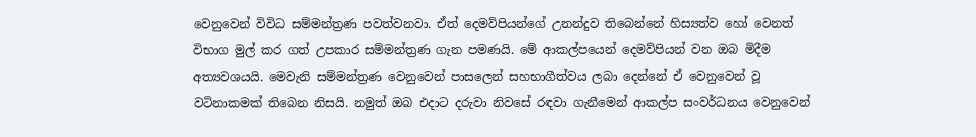වෙනුවෙන් විවිධ සම්මන්ත්‍රණ පවත්වනවා. ඒත් දෙමව්පියන්ගේ උනන්දුව තිබෙන්නේ හිස්‍යත්ව හෝ වෙනත් විභාග මුල් කර ගත් උපකාර සම්මන්ත්‍රණ ගැන පමණයි. මේ ආකල්පයෙන් දෙමව්පියන් වන ඔබ මිදීම අත්‍යවශයයි. මෙවැනි සම්මන්ත්‍රණ වෙනුවෙන් පාසලෙන් සහභාගීත්වය ලබා දෙන්නේ ඒ වෙනුවෙන් වූ වටිනාකමක් තිබෙන නිසයි. නමුත් ඔබ එදාට දරුවා නිවසේ රඳවා ගැනීමෙන් ආකල්ප සංවර්ධනය වෙනුවෙන්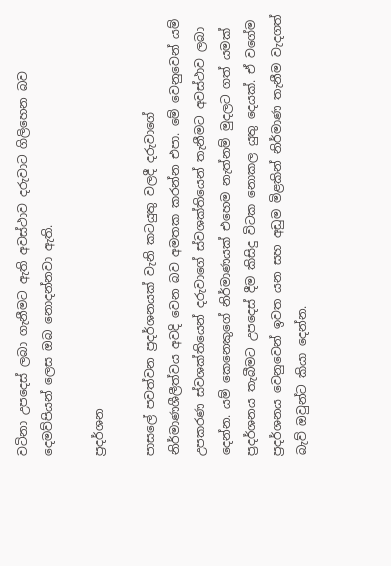වටිනා උපදෙස් ලබා ගැනීමට ඇති අවස්ථාව දරුවාට ගිලිහෙන බව දෙමව්පියන් ලෙස ඔබ නොදන්නවා ඇති.

ප්‍රදර්ශන

පාසලේ පවත්වන ප්‍රදර්ශනයක් වැනි කටයුතු වලදී දරුවාගේ නිර්මාණශීලීත්වය අවදි වෙන බව අමතක කරන්න එපා. මේ වෙනුවෙන් යම් උපකරණ ස්වශක්තියෙන් දරුවාගේ ස්වශක්තියෙන් තැනීමට අවස්ථාව ලබා දෙන්න. යම් කෙනෙකුගේ නිර්මාණයක් එහෙම නැත්නම් මුදලට ගත් යමක් ප්‍රදර්ශනය තැබීමට උපදෙස් දීම කිසිදු විටක නොකල යුතු දෙයක්. ඒ වගේම ප්‍රදර්ශනය වෙනුවෙන් ඉවත යන සහ අඩුම මිළකින් නිර්මාණ තැනීම වැදගත් බැව් ඔවුන්ට කියා දෙන්න.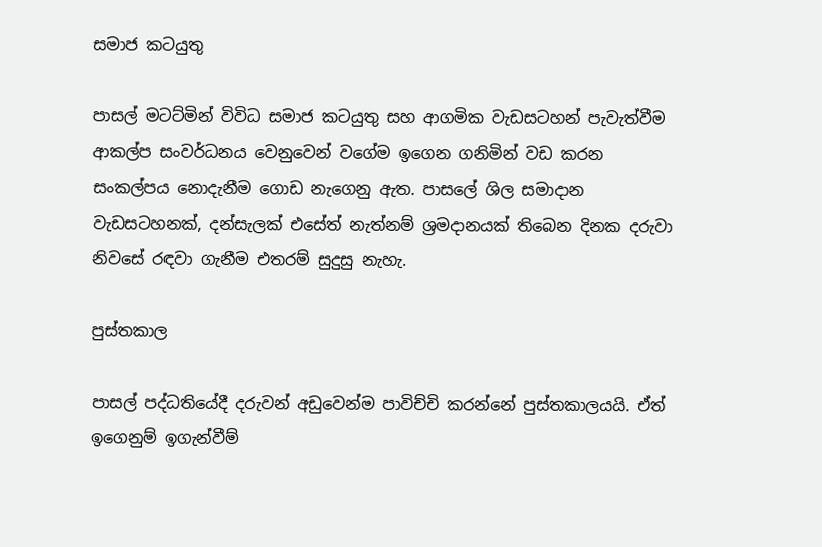සමාජ කටයුතු

පාසල් මටට්මින් විවිධ සමාජ කටයුතු සහ ආගමික වැඩසටහන් පැවැත්වීම ආකල්ප සංවර්ධනය වෙනුවෙන් වගේම ඉගෙන ගනිමින් වඩ කරන සංකල්පය නොදැනීම ගොඩ නැගෙනු ඇත. පාසලේ ශිල සමාදාන වැඩසටහනක්, දන්සැලක් එසේත් නැත්නම් ශ්‍රමදානයක් තිබෙන දිනක දරුවා නිවසේ රඳවා ගැනීම එතරම් සුදුසු නැහැ.

පුස්තකාල

පාසල් පද්ධතියේදී දරුවන් අඩුවෙන්ම පාවිච්චි කරන්නේ පුස්තකාලයයි. ඒත් ඉගෙනුම් ඉගැන්වීම්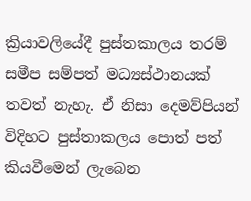ක්‍රියාවලියේදී පුස්තකාලය තරම් සමීප සම්පත් මධ්‍යස්ථානයක් තවත් නැහැ. ඒ නිසා දෙමව්පියන් විදිහට පුස්තාකලය පොත් පත් කියවීමෙන් ලැබෙන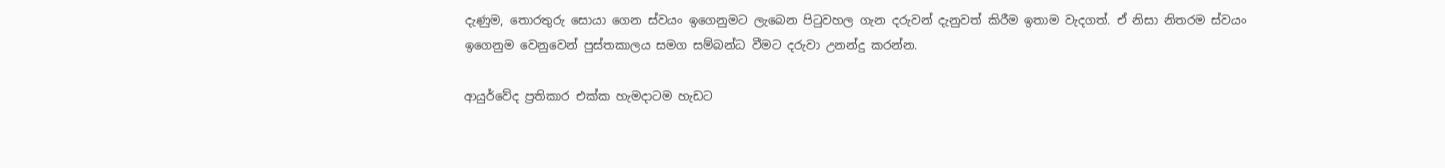දැණුම, තොරතුරු සොයා ගෙන ස්වයං ඉගෙනුමට ලැබෙන පිටුවහල ගැන දරුවන් දැනුවත් කිරීම ඉතාම වැදගත්. ඒ නිසා නිතරම ස්වයං ඉගෙනුම වෙනුවෙන් පුස්තකාලය සමග සම්බන්ධ වීමට දරුවා උනන්දු කරන්න.

ආයුර්වේද ප්‍රතිකාර එක්ක හැමදාටම හැඩට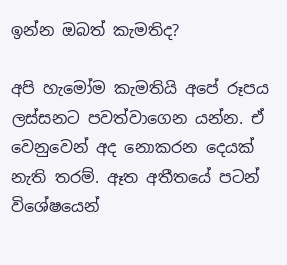ඉන්න ඔබත් කැමතිද?

අපි හැමෝම කැමතියි අපේ රූපය ලස්සනට පවත්වාගෙන යන්න. ඒ වෙනුවෙන් අද නොකරන දෙයක් නැති තරම්. ඈත අතීතයේ පටන් විශේෂයෙන්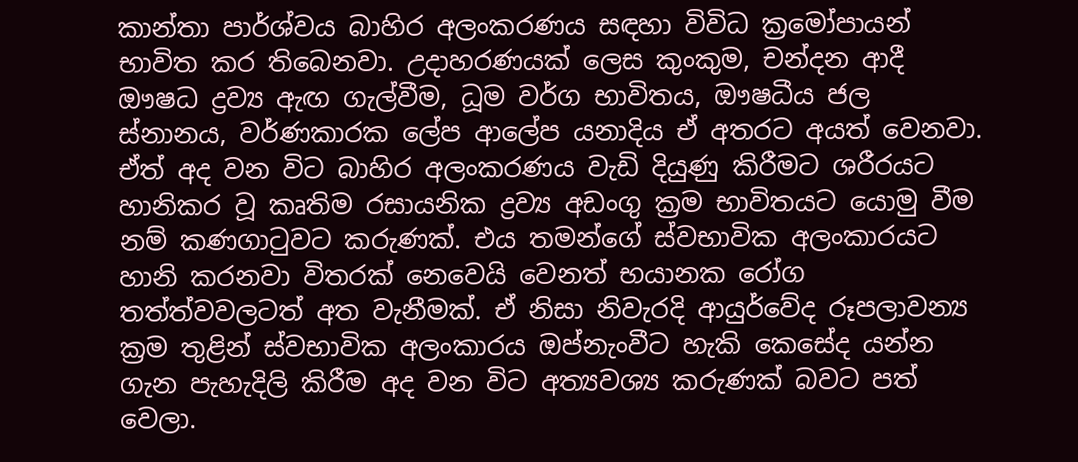කාන්තා පාර්ශ්වය බාහිර අලංකරණය සඳහා විවිධ ක්‍රමෝපායන් භාවිත කර තිබෙනවා. උදාහරණයක් ලෙස කුංකුම, චන්දන ආදී ඖෂධ ද්‍රව්‍ය ඇඟ ගැල්වීම, ධූම වර්ග භාවිතය, ඖෂධීය ජල ස්නානය, වර්ණකාරක ලේප ආලේප යනාදිය ඒ අතරට අයත් වෙනවා. ඒත් අද වන විට බාහිර අලංකරණය වැඩි දියුණු කිරීමට ශරීරයට හානිකර වූ කෘතිම රසායනික ද්‍රව්‍ය අඩංගු ක්‍රම භාවිතයට යොමු වීම නම් කණගාටුවට කරුණක්. එය තමන්ගේ ස්වභාවික අලංකාරයට හානි කරනවා විතරක් නෙවෙයි වෙනත් භයානක රෝග තත්ත්වවලටත් අත වැනීමක්. ඒ නිසා නිවැරදි ආයුර්වේද රූපලාවන්‍ය ක්‍රම තුළින් ස්වභාවික අලංකාරය ඔප්නැංවීට හැකි කෙසේද යන්න ගැන පැහැදිලි කිරීම අද වන විට අත්‍යවශ්‍ය කරුණක් බවට පත් වෙලා.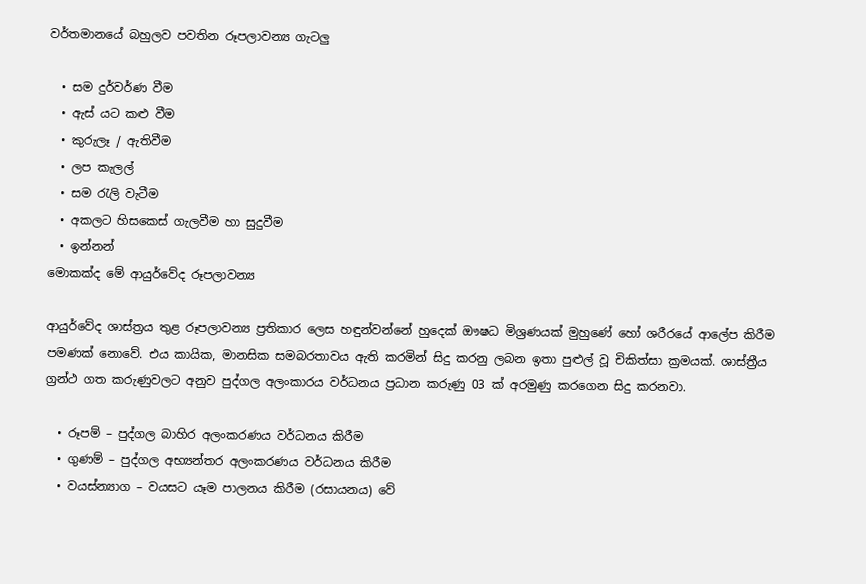වර්තමානයේ බහුලව පවතින රූපලාවන්‍ය ගැටලු

  • සම දුර්වර්ණ වීම
  • ඇස් යට කළු වීම
  • කුරුලෑ / ඇතිවීම
  • ලප කැලල්
  • සම රැලි වැටීම
  • අකලට හිසකෙස් ගැලවීම හා සුදුවීම
  • ඉන්නන්
මොකක්ද මේ ආයුර්වේද රූපලාවන්‍ය

ආයුර්වේද ශාස්ත්‍රය තුළ රූපලාවන්‍ය ප්‍රතිකාර ලෙස හඳුන්වන්නේ හුදෙක් ඖෂධ මිශ්‍රණයක් මුහුණේ හෝ ශරීරයේ ආලේප කිරීම පමණක් නොවේ. එය කායික, මානසික සමබරතාවය ඇති කරමින් සිදු කරනු ලබන ඉතා පුළුල් වූ චිකිත්සා ක්‍රමයක්. ශාස්ත්‍රීය ග්‍රන්ථ ගත කරුණුවලට අනුව පුද්ගල අලංකාරය වර්ධනය ප්‍රධාන කරුණු 03 ක් අරමුණු කරගෙන සිදු කරනවා.

  • රූපම් – පුද්ගල බාහිර අලංකරණය වර්ධනය කිරීම
  • ගුණම් – පුද්ගල අභ්‍යන්තර අලංකරණය වර්ධනය කිරීම
  • වයස්න්‍යාග – වයසට යෑම පාලනය කිරීම (රසායනය) වේ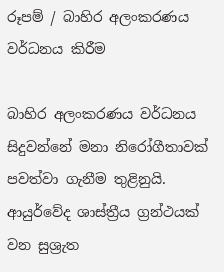රූපම් / බාහිර අලංකරණය වර්ධනය කිරීම

බාහිර අලංකරණය වර්ධනය සිදුවන්නේ මනා නිරෝගීතාවක් පවත්වා ගැනීම තුළිනුයි. ආයුර්වේද ශාස්ත්‍රීය ග්‍රන්ථයක් වන සුශ්‍රැත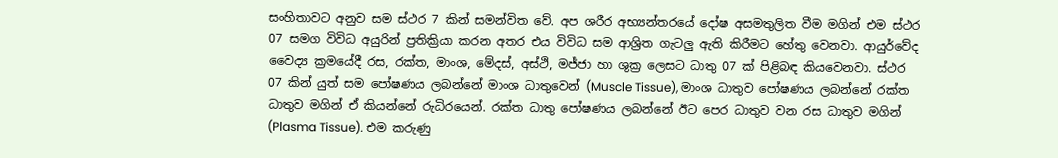සංහිතාවට අනුව සම ස්ථර 7 කින් සමන්විත වේ. අප ශරීර අභ්‍යන්තරයේ දෝෂ අසමතුලිත වීම මගින් එම ස්ථර 07 සමග විවිධ අයුරින් ප්‍රතික්‍රියා කරන අතර එය විවිධ සම ආශ්‍රිත ගැටලු ඇති කිරීමට හේතු වෙනවා. ආයුර්වේද වෛද්‍ය ක්‍රමයේදී රස, රක්ත, මාංශ, මේදස්, අස්ථි, මජ්ජා හා ශුක්‍ර ලෙසට ධාතු 07 ක් පිළිබඳ කියවෙනවා. ස්ථර 07 කින් යුත් සම පෝෂණය ලබන්නේ මාංශ ධාතුවෙන් (Muscle Tissue), මාංශ ධාතුව පෝෂණය ලබන්නේ රක්ත ධාතුව මගින් ඒ කියන්නේ රුධිරයෙන්. රක්ත ධාතු පෝෂණය ලබන්නේ ඊට පෙර ධාතුව වන රස ධාතුව මගින් (Plasma Tissue). එම කරුණු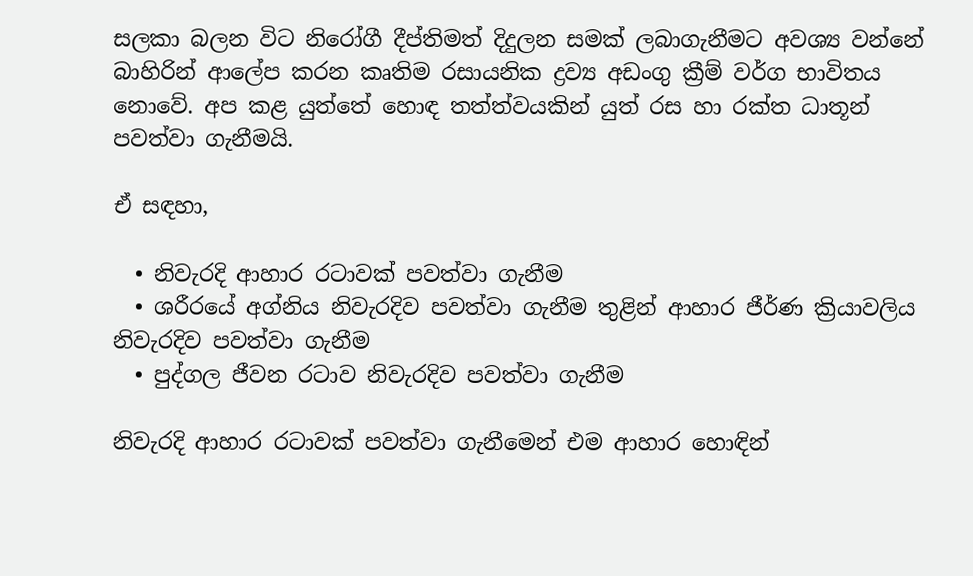සලකා බලන විට නිරෝගී දීප්තිමත් දිදුලන සමක් ලබාගැනීමට අවශ්‍ය වන්නේ බාහිරින් ආලේප කරන කෘතිම රසායනික ද්‍රව්‍ය අඩංගු ක්‍රීම් වර්ග භාවිතය නොවේ. අප කළ යුත්තේ හොඳ තත්ත්වයකින් යුත් රස හා රක්ත ධාතූන් පවත්වා ගැනීමයි.

ඒ සඳහා,

  • නිවැරදි ආහාර රටාවක් පවත්වා ගැනීම
  • ශරීරයේ අග්නිය නිවැරදිව පවත්වා ගැනීම තුළින් ආහාර ජීර්ණ ක්‍රියාවලිය නිවැරදිව පවත්වා ගැනීම
  • පුද්ගල ජීවන රටාව නිවැරදිව පවත්වා ගැනීම

නිවැරදි ආහාර රටාවක් පවත්වා ගැනීමෙන් එම ආහාර හොඳින්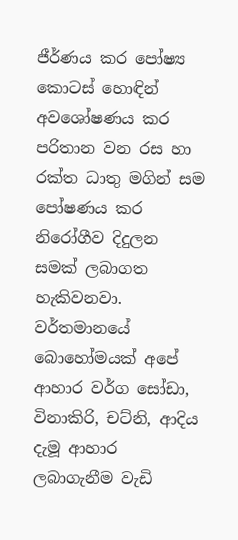ජීර්ණය කර පෝෂ්‍ය කොටස් හොඳින් අවශෝෂණය කර පරිතාන වන රස හා රක්ත ධාතු මගින් සම පෝෂණය කර නිරෝගීව දිදුලන සමක් ලබාගත හැකිවනවා. වර්තමානයේ බොහෝමයක් අපේ ආහාර වර්ග සෝඩා, විනාකිරි, චට්නි, ආදිය දැමූ ආහාර ලබාගැනීම වැඩි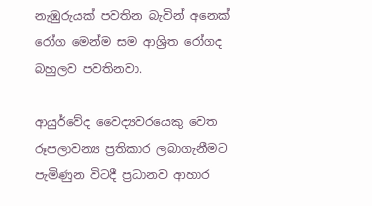නැඹුරුයක් පවතින බැවින් අනෙක් රෝග මෙන්ම සම ආශ්‍රිත රෝගද බහුලව පවතිනවා.

ආයුර්වේද වෛද්‍යවරයෙකු වෙත රූපලාවන්‍ය ප්‍රතිකාර ලබාගැනීමට පැමිණුන විටදී ප්‍රධානව ආහාර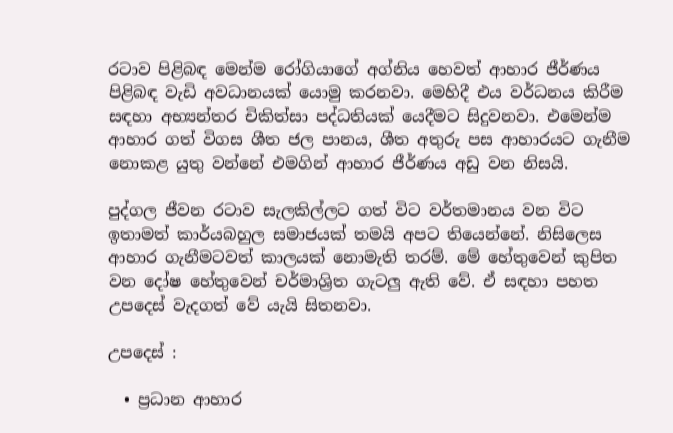රටාව පිළිබඳ මෙන්ම රෝගියාගේ අග්නිය හෙවත් ආහාර ජීර්ණය පිළිබඳ වැඩි අවධානයක් යොමු කරනවා. මෙහිදී එය වර්ධනය කිරීම සඳහා අභ්‍යන්තර චිකිත්සා පද්ධතියක් යෙදීමට සිදුවනවා. එමෙන්ම ආහාර ගත් විගස ශීත ජල පානය, ශීත අතුරු පස ආහාරයට ගැනීම නොකළ යුතු වන්නේ එමගින් ආහාර ජීර්ණය අඩු වන නිසයි.

පුද්ගල ජීවන රටාව සැලකිල්ලට ගත් විට වර්තමානය වන විට ඉතාමත් කාර්යබහුල සමාජයක් තමයි අපට තියෙන්නේ. නිසිලෙස ආහාර ගැනීමටවත් කාලයක් නොමැති තරම්. මේ හේතුවෙන් කුපිත වන දෝෂ හේතුවෙන් චර්මාශ්‍රිත ගැටලු ඇති වේ. ඒ සඳහා පහත උපදෙස් වැදගත් වේ යැයි සිතනවා.

උපදෙස් :

  • ප්‍රධාන ආහාර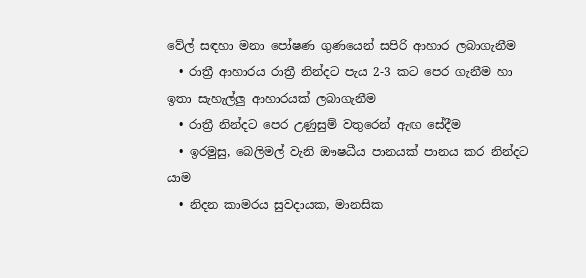වේල් සඳහා මනා පෝෂණ ගුණයෙන් සපිරි ආහාර ලබාගැනීම
  • රාත්‍රී ආහාරය රාත්‍රී නින්දට පැය 2-3 කට පෙර ගැනීම හා ඉතා සැහැල්ලු ආහාරයක් ලබාගැනීම
  • රාත්‍රී නින්දට පෙර උණුසුම් වතුරෙන් ඇඟ සේදීම
  • ඉරමුසු, බෙලිමල් වැනි ඖෂධීය පානයක් පානය කර නින්දට යාම
  • නිදන කාමරය සුවදායක, මානසික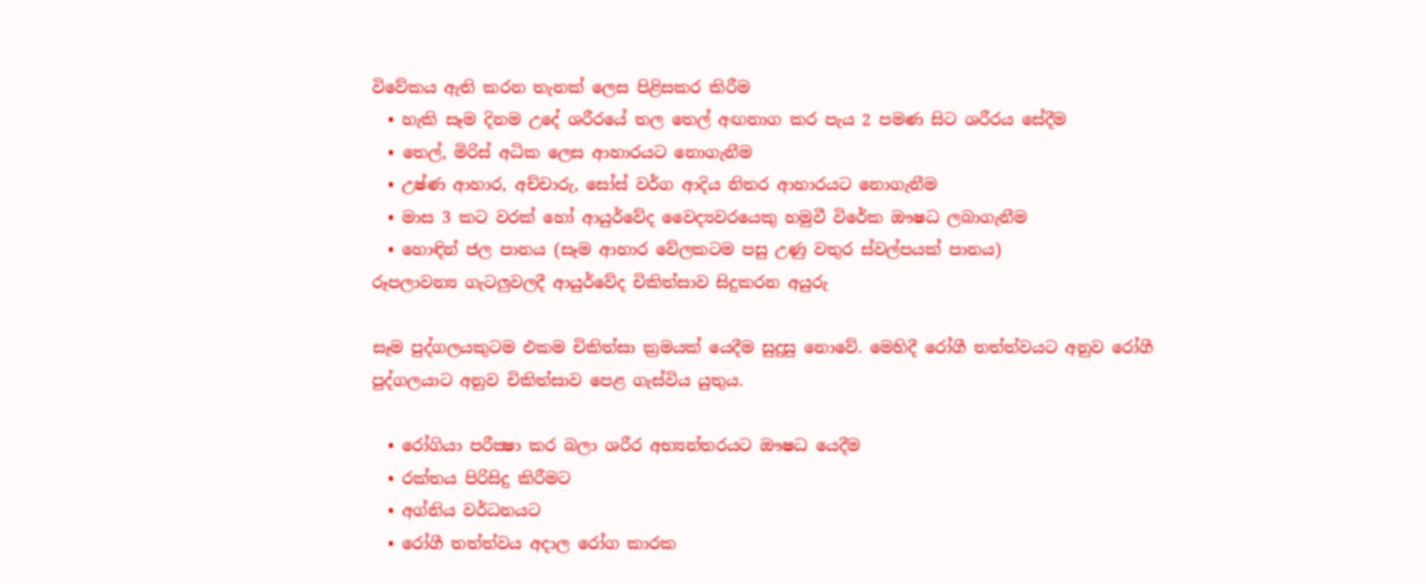විවේකය ඇති කරන තැනක් ලෙස පිළිසකර කිරීම
  • හැකි සෑම දිනම උදේ ශරීරයේ තල තෙල් අඟනාග කර පැය 2 පමණ සිට ශරීරය සේදීම
  • තෙල්, මිරිස් අධික ලෙස ආහාරයට නොගැනීම
  • උෂ්ණ ආහාර, අච්චාරු, සෝස් වර්ග ආදිය නිතර ආහාරයට නොගැනීම
  • මාස 3 කට වරක් හෝ ආයුර්වේද වෛද්‍යවරයෙකු හමුවී විරේක ඖෂධ ලබාගැනීම
  • හොඳින් ජල පානය (සෑම ආහාර වේලකටම පසු උණු වතුර ස්වල්පයක් පානය)
රූපලාවන්‍ය ගැටලුවලදී ආයුර්වේද චිකිත්සාව සිදුකරන අයුරු

සෑම පුද්ගලයකුටම එකම චිකිත්සා ක්‍රමයක් යෙදීම සුදුසු නොවේ. මෙහිදී රෝගී තත්ත්වයට අනුව රෝගී පුද්ගලයාට අනුව චිකිත්සාව පෙළ ගැස්විය යුතුය.

  • රෝගියා පරීක්‍ෂා කර බලා ශරීර අභ්‍යන්තරයට ඖෂධ යෙදීම
  • රක්තය පිරිසිදු කිරීමට
  • අග්නිය වර්ධනයට
  • රෝගී තත්ත්වය අදාල රෝග කාරක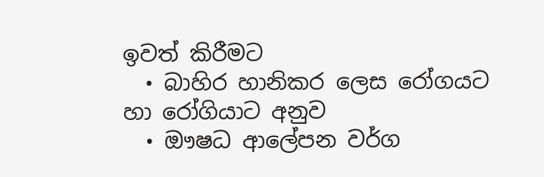ඉවත් කිරීමට
  • බාහිර හානිකර ලෙස රෝගයට හා රෝගියාට අනුව
  • ඖෂධ ආලේපන වර්ග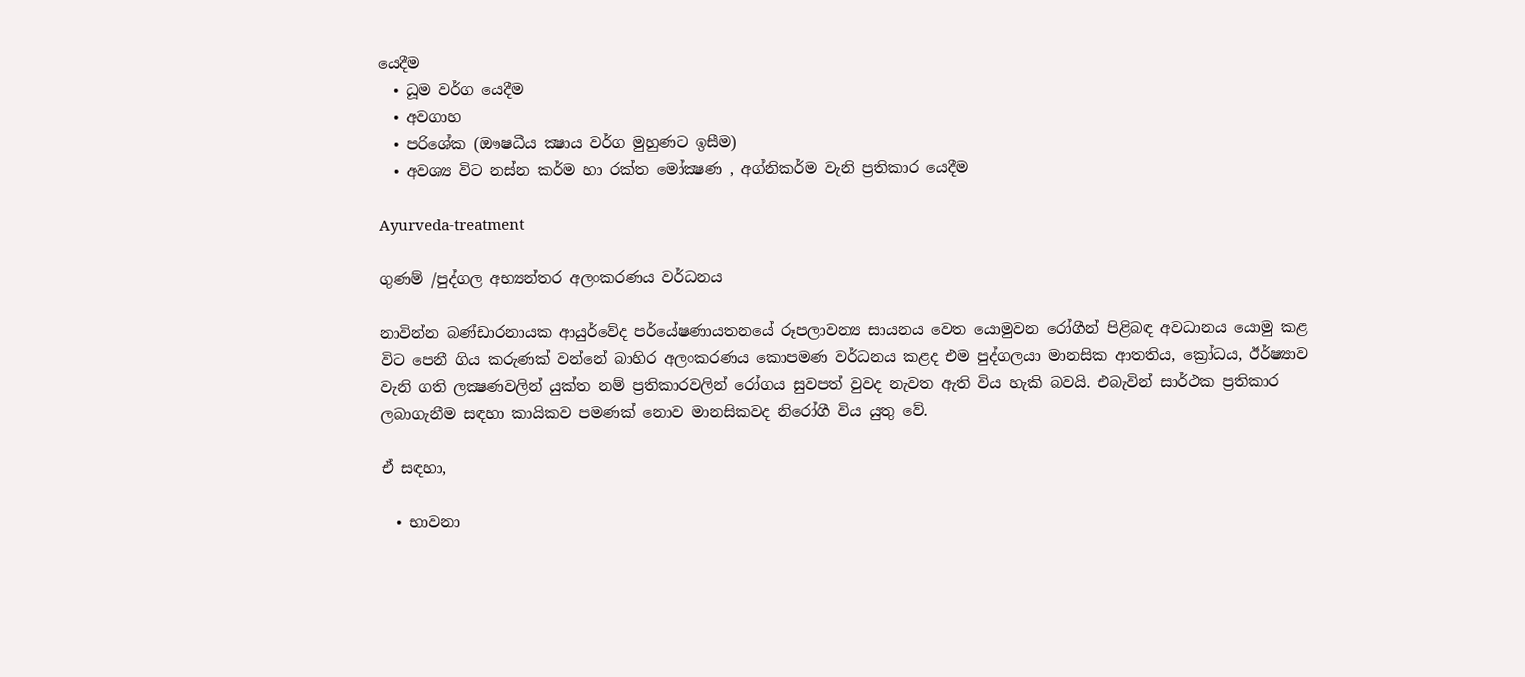යෙදීම
  • ධූම වර්ග යෙදීම
  • අවගාහ
  • පරිශේක (ඖෂධීය ක්‍ෂාය වර්ග මුහුණට ඉසීම)
  • අවශ්‍ය විට නස්න කර්ම හා රක්ත මෝක්‍ෂණ , අග්නිකර්ම වැනි ප්‍රතිකාර යෙදීම

Ayurveda-treatment

ගුණම් /පුද්ගල අභ්‍යන්තර අලංකරණය වර්ධනය

නාවින්න බණ්ඩාරනායක ආයුර්වේද පර්යේෂණායතනයේ රූපලාවන්‍ය සායනය වෙත යොමුවන රෝගීන් පිළිබඳ අවධානය යොමු කළ විට පෙනී ගිය කරුණක් වන්නේ බාහිර අලංකරණය කොපමණ වර්ධනය කළද එම පුද්ගලයා මානසික ආතතිය, ක්‍රෝධය, ඊර්ෂ්‍යාව වැනි ගති ලක්‍ෂණවලින් යුක්ත නම් ප්‍රතිකාරවලින් රෝගය සුවපත් වුවද නැවත ඇති විය හැකි බවයි. එබැවින් සාර්ථක ප්‍රතිකාර ලබාගැනීම සඳහා කායිකව පමණක් නොව මානසිකවද නිරෝගී විය යුතු වේ.

ඒ සඳහා,

  • භාවනා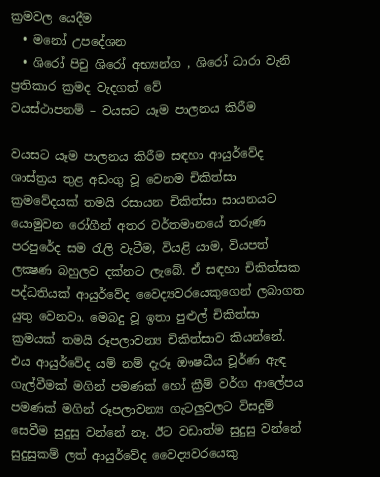ක්‍රමවල යෙදීම
  • මනෝ උපදේශන
  • ශිරෝ පිචු ශිරෝ අභ්‍යන්ග , ශිරෝ ධාරා වැනි ප්‍රතිකාර ක්‍රමද වැදගත් වේ
වයස්ථාපනම් – වයසට යෑම පාලනය කිරීම

වයසට යෑම පාලනය කිරීම සඳහා ආයුර්වේද ශාස්ත්‍රය තුළ අඩංගු වූ වෙනම චිකිත්සා ක්‍රමවේදයක් තමයි රසායන චිකිත්සා සායනයට යොමුවන රෝගීන් අතර වර්තමානයේ තරුණ පරපුරේද සම රැලි වැටීම, වියළි යාම, වියපත් ලක්‍ෂණ බහුලව දක්නට ලැබේ. ඒ සඳහා චිකිත්සක පද්ධතියක් ආයුර්වේද වෛද්‍යවරයෙකුගෙන් ලබාගත යුතු වෙනවා. මෙබදු වූ ඉතා පුළුල් චිකිත්සා ක්‍රමයක් තමයි රූපලාවන්‍ය චිකිත්සාව කියන්නේ. එය ආයුර්වේද යම් නම් දැරූ ඖෂධීය චූර්ණ ඇඳ ගැල්වීමක් මගින් පමණක් හෝ ක්‍රීම් වර්ග ආලේපය පමණක් මගින් රූපලාවන්‍ය ගැටලුවලට විසදුම් සෙවීම සුදුසු වන්නේ නෑ. ඊට වඩාත්ම සුදුසු වන්නේ සුදුසුකම් ලත් ආයුර්වේද වෛද්‍යවරයෙකු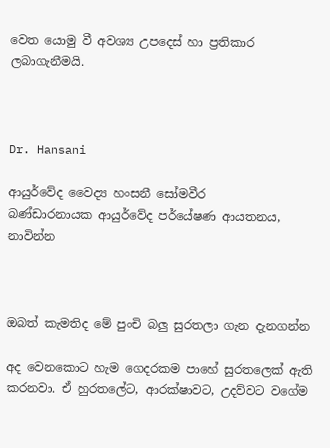වෙත යොමු වී අවශ්‍ය උපදෙස් හා ප්‍රතිකාර ලබාගැනීමයි.



Dr. Hansani

ආයුර්වේද වෛද්‍ය හංසනී සෝමවීර
බණ්ඩාරනායක ආයුර්වේද පර්යේෂණ ආයතනය,
නාවින්න



ඔබත් කැමතිද මේ පුංචි බලු සුරතලා ගැන දැනගන්න

අද වෙනකොට හැම ගෙදරකම පාහේ සුරතලෙක් ඇති කරනවා. ඒ හුරතලේට, ආරක්ෂාවට, උදව්වට වගේම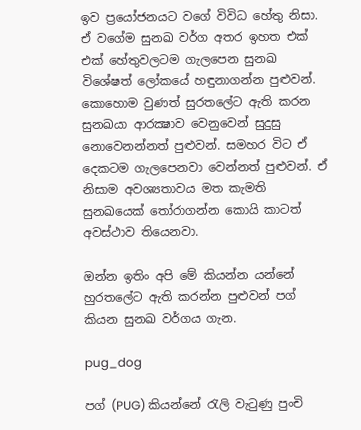ඉව ප්‍රයෝජනයට වගේ විවිධ හේතු නිසා. ඒ වගේම සුනඛ වර්ග අතර ඉහත එක් එක් හේතුවලටම ගැලපෙන සුනඛ විශේෂත් ලෝකයේ හඳුනාගන්න පුළුවන්. කොහොම වුණත් සුරතලේට ඇති කරන සුනඛයා ආරක්‍ෂාව වෙනුවෙන් සුදුසු නොවෙනන්නත් පුළුවන්. සමහර විට ඒ දෙකටම ගැලපෙනවා වෙන්නත් පුළුවන්. ඒ නිසාම අවශ්‍යතාවය මත කැමති සුනඛයෙක් තෝරාගන්න කොයි කාටත් අවස්ථාව තියෙනවා.

ඔන්න ඉතිං අපි මේ කියන්න යන්නේ හුරතලේට ඇති කරන්න පුළුවන් පග් කියන සුනඛ වර්ගය ගැන.

pug_dog

පග් (PUG) කියන්නේ රැලි වැටුණු පුංචි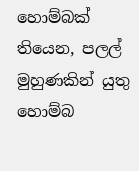හොම්බක් තියෙන, පලල් මුහුණකින් යුතු හොම්බ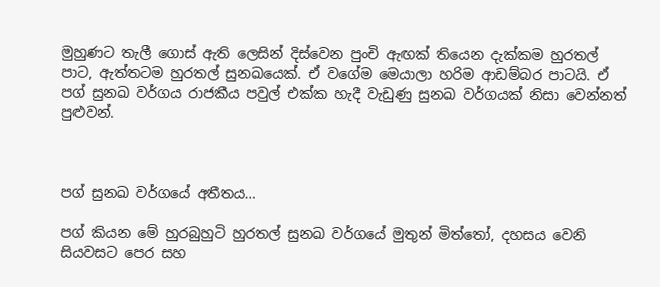මුහුණට තැලී ගොස් ඇති ලෙසින් දිස්වෙන පුංචි ඇඟක් තියෙන දැක්කම හුරතල් පාට, ඇත්තටම හුරතල් සුනඛයෙක්. ඒ වගේම මෙයාලා හරිම ආඩම්බර පාටයි. ඒ පග් සුනඛ වර්ගය රාජකීය පවුල් එක්ක හැදී වැඩුණු සුනඛ වර්ගයක් නිසා වෙන්නත් පුළුවන්.



පග් සුනඛ වර්ගයේ අතීතය…

පග් කියන මේ හුරබුහුටි හුරතල් සුනඛ වර්ගයේ මුතුන් මිත්තෝ, දහසය වෙනි සියවසට පෙර සහ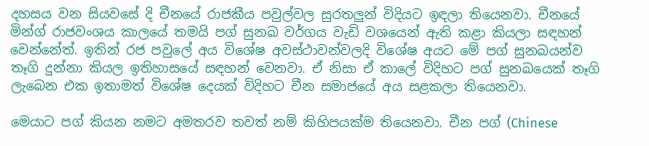දහසය වන සියවසේ දි චීනයේ රාජකීය පවුල්වල සුරතලුන් විදියට ඉඳලා තියෙනවා. චීනයේ මින්ග් රාජවංශය කාලයේ තමයි පග් සුනඛ වර්ගය වැඩි වශයෙන් ඇති කළා කියලා සඳහන් වෙන්නේත්. ඉතින් රජ පවුලේ අය විශේෂ අවස්ථාවන්වලදි විශේෂ අයට මේ පග් සුනඛයන්ව තෑගි දුන්නා කියල ඉතිහාසයේ සඳහන් වෙනවා. ඒ නිසා ඒ කාලේ විදිහට පග් සුනඛයෙක් තෑගි ලැබෙන එක ඉතාමත් විශේෂ දෙයක් විදිහට චීන සමාජයේ අය සළකලා තියෙනවා.

මෙයාට පග් කියන නමට අමතරව තවත් නම් කිහිපයක්ම තියෙනවා. චීන පග් (Chinese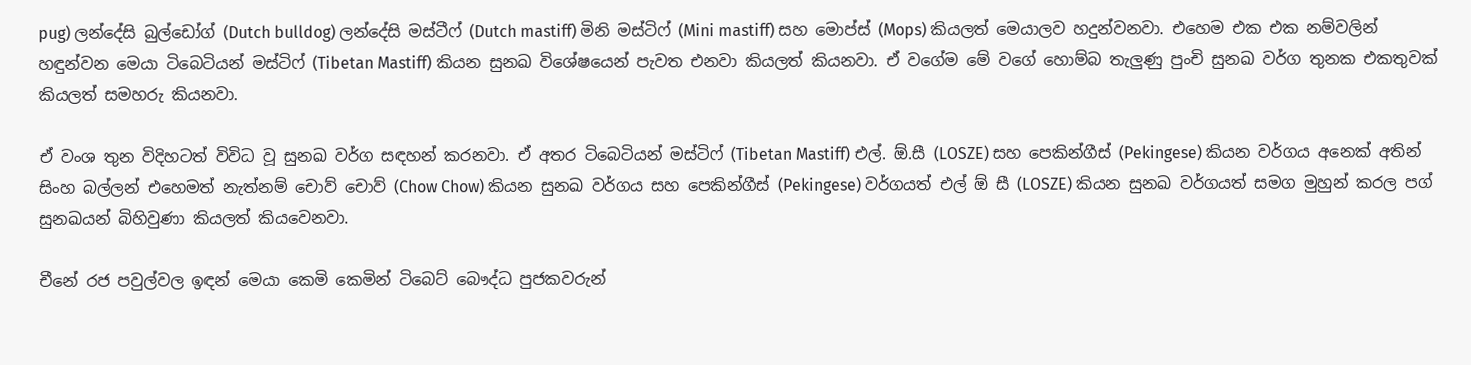pug) ලන්දේසි බුල්ඩෝග් (Dutch bulldog) ලන්දේසි මස්ටීෆ් (Dutch mastiff) මිනි මස්ටිෆ් (Mini mastiff) සහ මොප්ස් (Mops) කියලත් මෙයාලව හදුන්වනවා. එහෙම එක එක නම්වලින් හඳුන්වන මෙයා ටිබෙටියන් මස්ටිෆ් (Tibetan Mastiff) කියන සුනඛ විශේෂයෙන් පැවත එනවා කියලත් කියනවා. ඒ වගේම මේ වගේ හොම්බ තැලුණු පුංචි සුනඛ වර්ග තුනක එකතුවක් කියලත් සමහරු කියනවා.

ඒ වංශ තුන විදිහටත් විවිධ වූ සුනඛ වර්ග සඳහන් කරනවා. ඒ අතර ටිබෙටියන් මස්ටිෆ් (Tibetan Mastiff) එල්. ඕ.සී (LOSZE) සහ පෙකින්ගීස් (Pekingese) කියන වර්ගය අනෙක් අතින් සිංහ බල්ලන් එහෙමත් නැත්නම් චොව් චොව් (Chow Chow) කියන සුනඛ වර්ගය සහ පෙකින්ගීස් (Pekingese) වර්ගයත් එල් ඕ සී (LOSZE) කියන සුනඛ වර්ගයත් සමග මුහුන් කරල පග් සුනඛයන් බිහිවුණා කියලත් කියවෙනවා.

චීනේ රජ පවුල්වල ඉඳන් මෙයා කෙමි කෙමින් ටිබෙට් බෞද්ධ පුජකවරුන්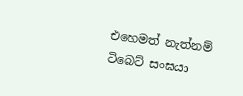එහෙමත් නැත්නම් ටිබෙට් සංඝයා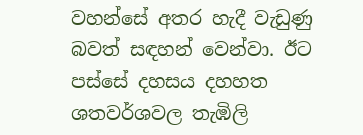වහන්සේ අතර හැදී වැඩුණු බවත් සඳහන් වෙන්වා. ඊට පස්සේ දහසය දහහත ශතවර්ශවල තැඹිලි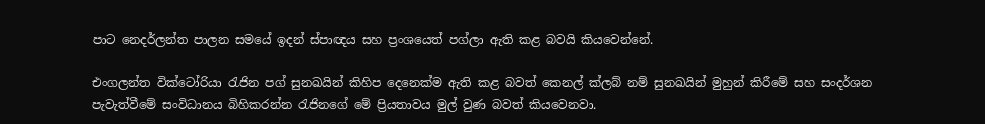පාට නෙදර්ලන්ත පාලන සමයේ ඉදන් ස්පාඥය සහ ප්‍රංශයෙත් පග්ලා ඇති කළ බවයි කියවෙන්නේ.

එංගලන්ත වික්ටෝරියා රැජින පග් සුනඛයින් කිහිප දෙනෙක්ම ඇති කළ බවත් කෙනල් ක්ලබ් නම් සුනඛයින් මුහුන් කිරීමේ සහ සංදර්ශන පැවැත්වීමේ සංවිධානය බිහිකරන්න රැජිනගේ මේ ප්‍රියතාවය මුල් වුණ බවත් කියවෙනවා.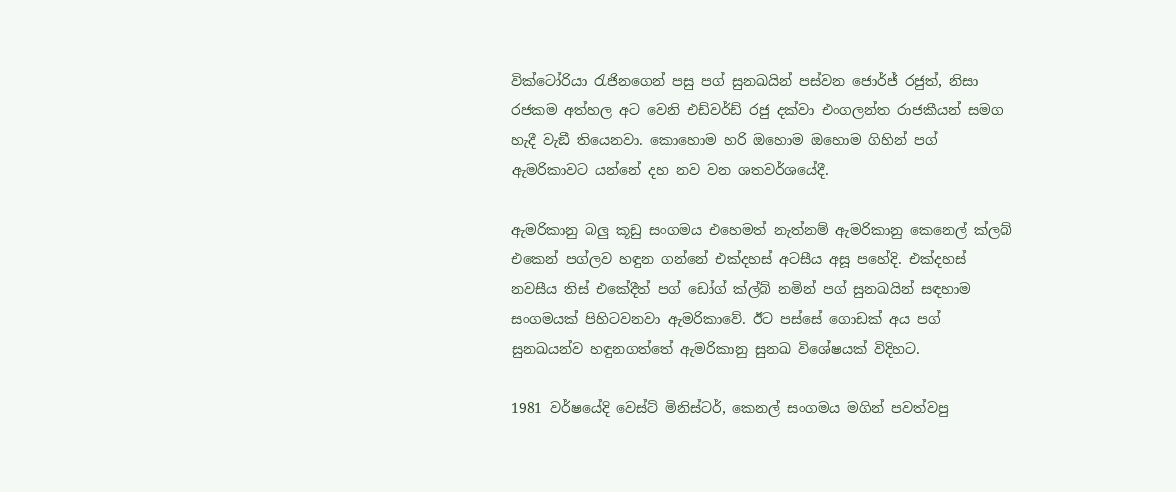වික්ටෝරියා රැජිනගෙන් පසු පග් සුනඛයින් පස්වන ජොර්ජ් රජුත්, නිසා රජකම අත්හල අට වෙනි එඩ්වර්ඩ් රජු දක්වා එංගලන්ත රාජකීයන් සමග හැදී වැඞී තියෙනවා. කොහොම හරි ඔහොම ඔහොම ගිහින් පග් ඇමරිකාවට යන්නේ දහ නව වන ශතවර්ශයේදී.

ඇමරිකානු බලු කූඩු සංගමය එහෙමත් නැත්නම් ඇමරිකානු කෙනෙල් ක්ලබ් එකෙන් පග්ලව හඳුන ගන්නේ එක්දහස් අටසීය අසූ පහේදි. එක්දහස් නවසීය තිස් එකේදීත් පග් ඩෝග් ක්ල්බ් නමින් පග් සුනඛයින් සඳහාම සංගමයක් පිහිටවනවා ඇමරිකාවේ. ඊට පස්සේ ගොඩක් අය පග් සුනඛයන්ව හඳුනගත්තේ ඇමරිකානු සුනඛ විශේෂයක් විදිහට.

1981 වර්ෂයේදි වෙස්ට් මිනිස්ටර්, කෙනල් සංගමය මගින් පවත්වපු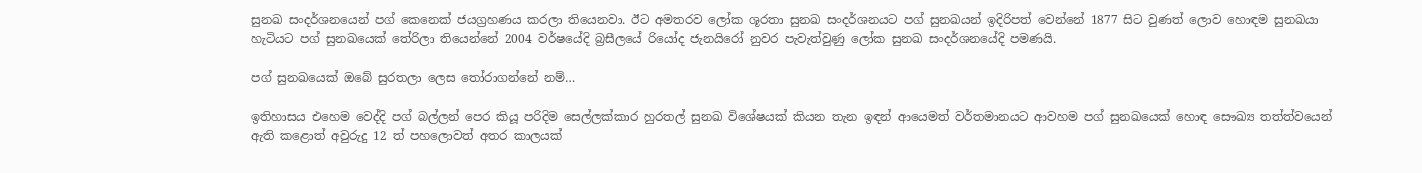සුනඛ සංදර්ශනයෙන් පග් කෙනෙක් ජයග්‍රහණය කරලා තියෙනවා. ඊට අමතරව ලෝක ශූරතා සුනඛ සංදර්ශනයට පග් සුනඛයන් ඉදිරිපත් වෙන්නේ 1877 සිට වුණත් ලොව හොඳම සුනඛයා හැටියට පග් සුනඛයෙක් තේරිලා තියෙන්නේ 2004 වර්ෂයේදි බ්‍රසීලයේ රියෝද ජැනයිරෝ නුවර පැවැත්වුණු ලෝක සුනඛ සංදර්ශනයේදි පමණයි.

පග් සුනඛයෙක් ඔබේ සුරතලා ලෙස තෝරාගන්නේ නම්…

ඉතිහාසය එහෙම වෙද්දි පග් බල්ලන් පෙර කියූ පරිදිම සෙල්ලක්කාර හුරතල් සුනඛ විශේෂයක් කියන තැන ඉඳන් ආයෙමත් වර්තමානයට ආවහම පග් සුනඛයෙක් හොඳ සෞඛ්‍ය තත්ත්වයෙන් ඇති කළොත් අවුරුදු 12 ත් පහලොවත් අතර කාලයක්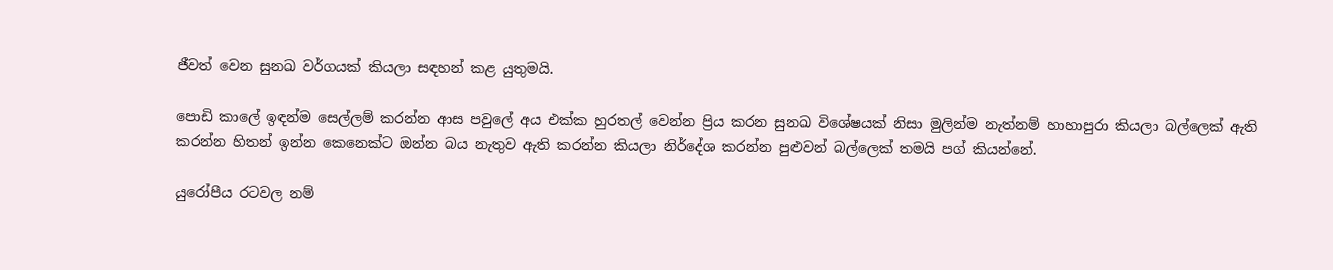ජීවත් වෙන සුනඛ වර්ගයක් කියලා සඳහන් කළ යුතුමයි.

පොඩි කාලේ ඉඳන්ම සෙල්ලම් කරන්න ආස පවුලේ අය එක්ක හුරතල් වෙන්න ප්‍රිය කරන සුනඛ විශේෂයක් නිසා මුලින්ම නැත්නම් හාහාපුරා කියලා බල්ලෙක් ඇති කරන්න හිතන් ඉන්න කෙනෙක්ට ඔන්න බය නැතුව ඇති කරන්න කියලා නිර්දේශ කරන්න පුළුවන් බල්ලෙක් තමයි පග් කියන්නේ.

යුරෝපීය රටවල නම්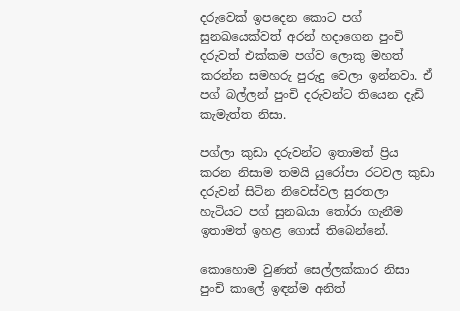දරුවෙක් ඉපදෙන කොට පග් සුනඛයෙක්වත් අරන් හදාගෙන පුංචි දරුවත් එක්කම පග්ව ලොකු මහත් කරන්න සමහරු පුරුදු වෙලා ඉන්නවා. ඒ පග් බල්ලන් පුංචි දරුවන්ට තියෙන දැඩි කැමැත්ත නිසා.

පග්ලා කුඩා දරුවන්ට ඉතාමත් ප්‍රිය කරන නිසාම තමයි යුරෝපා රටවල කුඩා දරුවන් සිටින නිවෙස්වල සුරතලා හැටියට පග් සුනඛයා තෝරා ගැනීම ඉතාමත් ඉහළ ගොස් තිබෙන්නේ.

කොහොම වුණත් සෙල්ලක්කාර නිසා පුංචි කාලේ ඉඳන්ම අනිත්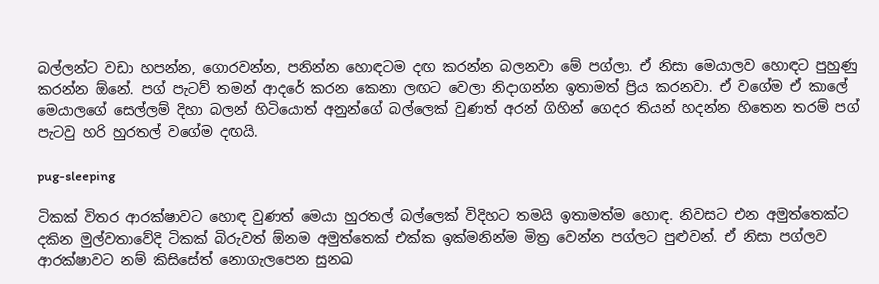බල්ලන්ට වඩා හපන්න, ගොරවන්න, පනින්න හොඳටම දඟ කරන්න බලනවා මේ පග්ලා. ඒ නිසා මෙයාලව හොඳට පුහුණු කරන්න ඕනේ. පග් පැටව් තමන් ආදරේ කරන කෙනා ලඟට වෙලා නිදාගන්න ඉතාමත් ප්‍රිය කරනවා. ඒ වගේම ඒ කාලේ මෙයාලගේ සෙල්ලම් දිහා බලන් හිටියොත් අනුන්ගේ බල්ලෙක් වුණත් අරන් ගිහින් ගෙදර තියන් හදන්න හිතෙන තරම් පග් පැටවු හරි හුරතල් වගේම දඟයි.

pug-sleeping

ටිකක් විතර ආරක්ෂාවට හොඳ වුණත් මෙයා හුරතල් බල්ලෙක් විදිහට තමයි ඉතාමත්ම හොඳ. නිවසට එන අමුත්තෙක්ට දකින මුල්වතාවේදි ටිකක් බිරුවත් ඕනම අමුත්තෙක් එක්ක ඉක්මනින්ම මිත්‍ර වෙන්න පග්ලට පුළුවන්. ඒ නිසා පග්ලව ආරක්ෂාවට නම් කිසිසේත් නොගැලපෙන සුනඛ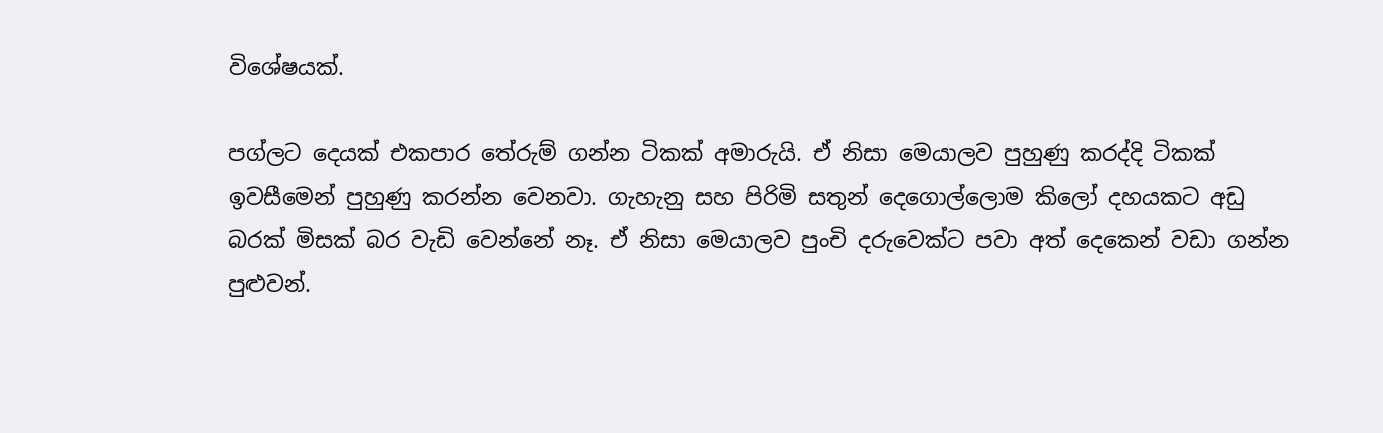විශේෂයක්.

පග්ලට දෙයක් එකපාර තේරුම් ගන්න ටිකක් අමාරුයි. ඒ නිසා මෙයාලව පුහුණු කරද්දි ටිකක් ඉවසීමෙන් පුහුණු කරන්න වෙනවා. ගැහැනු සහ පිරිමි සතුන් දෙගොල්ලොම කිලෝ දහයකට අඩු බරක් මිසක් බර වැඩි වෙන්නේ නෑ. ඒ නිසා මෙයාලව පුංචි දරුවෙක්ට පවා අත් දෙකෙන් වඩා ගන්න පුළුවන්.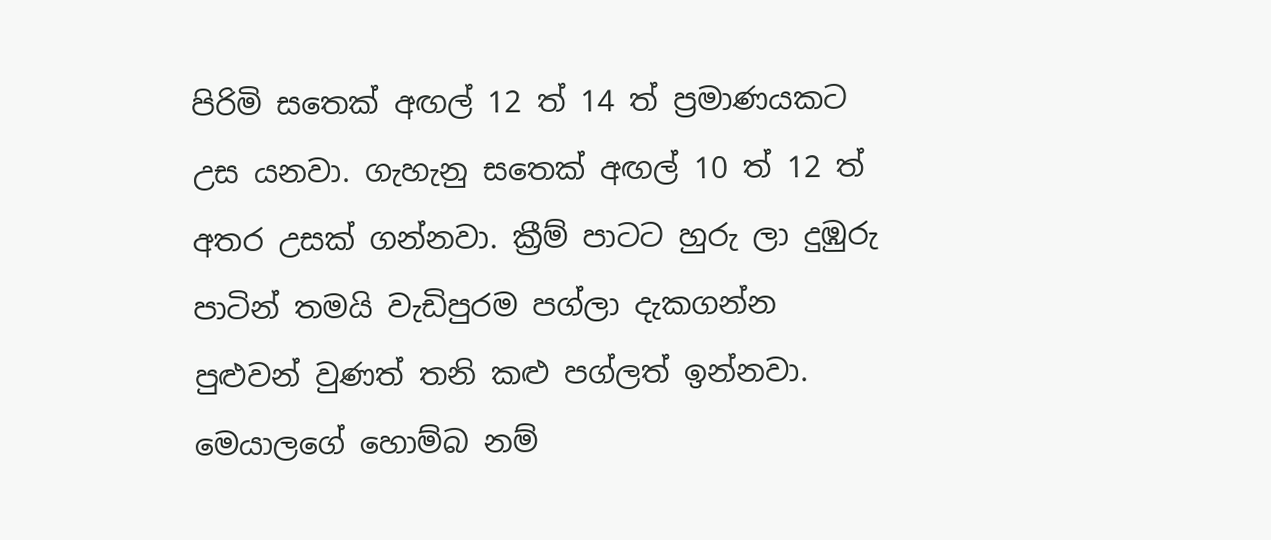පිරිමි සතෙක් අඟල් 12 ත් 14 ත් ප්‍රමාණයකට උස යනවා. ගැහැනු සතෙක් අඟල් 10 ත් 12 ත් අතර උසක් ගන්නවා. ක්‍රීම් පාටට හුරු ලා දුඹුරු පාටින් තමයි වැඩිපුරම පග්ලා දැකගන්න පුළුවන් වුණත් තනි කළු පග්ලත් ඉන්නවා. මෙයාලගේ හොම්බ නම්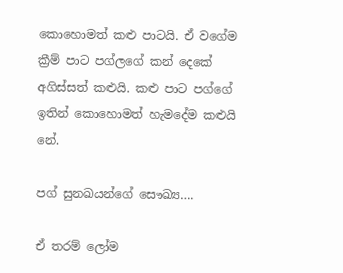කොහොමත් කළු පාටයි. ඒ වගේම ක්‍රීම් පාට පග්ලගේ කන් දෙකේ අගිස්සත් කළුයි. කළු පාට පග්ගේ ඉතින් කොහොමත් හැමදේම කළුයි නේ.

පග් සුනඛයන්ගේ සෞඛ්‍ය….

ඒ තරම් ලෝම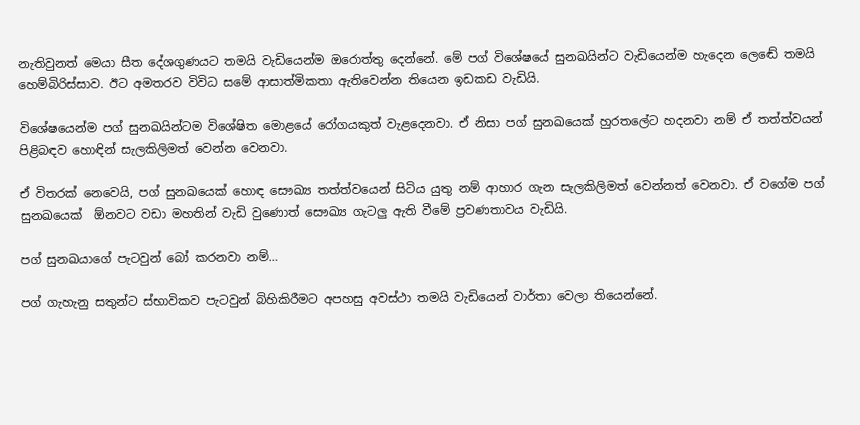නැතිවුනත් මෙයා සීත දේශගුණයට තමයි වැඩියෙන්ම ඔරොත්තු දෙන්නේ. මේ පග් විශේෂයේ සුනඛයින්ට වැඩියෙන්ම හැදෙන ලෙඬේ තමයි හෙම්බිරිස්සාව. ඊට අමතරව විවිධ සමේ ආසාත්මිකතා ඇතිවෙන්න තියෙන ඉඩකඩ වැඩියි.

විශේෂයෙන්ම පග් සුනඛයින්ටම විශේෂිත මොළයේ රෝගයකුත් වැළදෙනවා. ඒ නිසා පග් සුනඛයෙක් හුරතලේට හදනවා නම් ඒ තත්ත්වයන් පිළිබඳව හොඳින් සැලකිලිමත් වෙන්න වෙනවා.

ඒ විතරක් නෙවෙයි, පග් සුනඛයෙක් හොඳ සෞඛ්‍ය තත්ත්වයෙන් සිටිය යුතු නම් ආහාර ගැන සැලකිලිමත් වෙන්නත් වෙනවා. ඒ වගේම පග් සුනඛයෙක්  ඕනවට වඩා මහතින් වැඩි වුණොත් සෞඛ්‍ය ගැටලු ඇති වීමේ ප්‍රවණතාවය වැඩියි.

පග් සුනඛයාගේ පැටවුන් බෝ කරනවා නම්…

පග් ගැහැනු සතුන්ට ස්භාවිකව පැටවුන් බිහිකිරීමට අපහසු අවස්ථා තමයි වැඩියෙන් වාර්තා වෙලා තියෙන්නේ.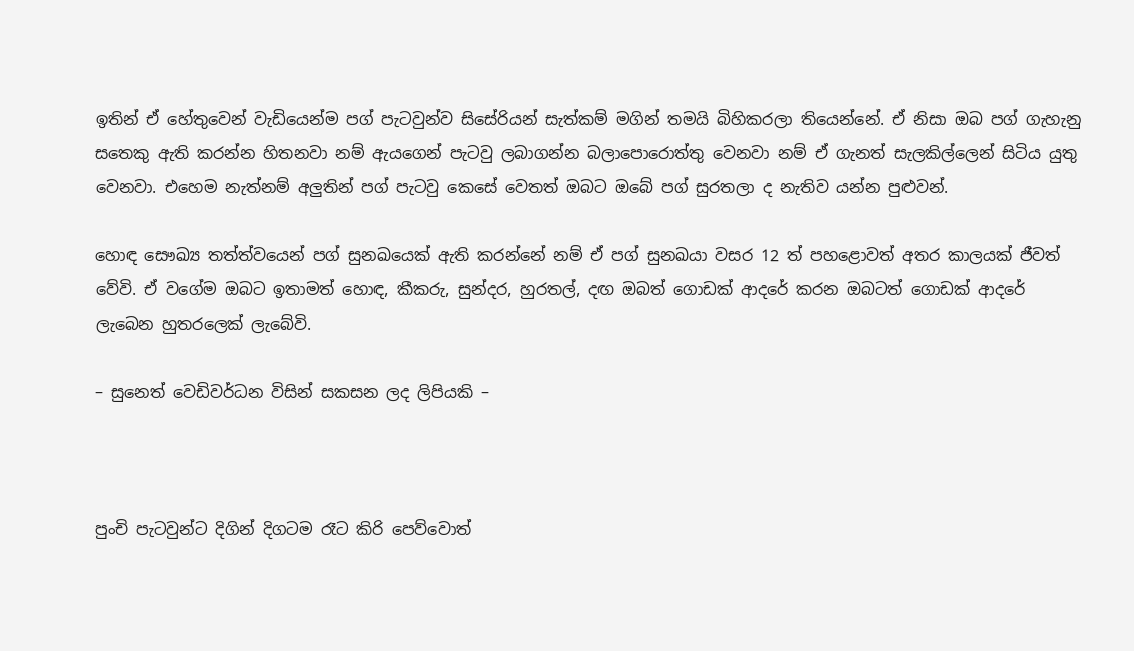ඉතින් ඒ හේතුවෙන් වැඩියෙන්ම පග් පැටවුන්ව සිසේරියන් සැත්කම් මගින් තමයි බිහිකරලා තියෙන්නේ. ඒ නිසා ඔබ පග් ගැහැනු සතෙකු ඇති කරන්න හිතනවා නම් ඇයගෙන් පැටවු ලබාගන්න බලාපොරොත්තු වෙනවා නම් ඒ ගැනත් සැලකිල්ලෙන් සිටිය යුතු වෙනවා. එහෙම නැත්නම් අලුතින් පග් පැටවු කෙසේ වෙතත් ඔබට ඔබේ පග් සුරතලා ද නැතිව යන්න පුළුවන්.

හොඳ සෞඛ්‍ය තත්ත්වයෙන් පග් සුනඛයෙක් ඇති කරන්නේ නම් ඒ පග් සුනඛයා වසර 12 ත් පහළොවත් අතර කාලයක් ජීවත් වේවි. ඒ වගේම ඔබට ඉතාමත් හොඳ, කීකරු, සුන්දර, හුරතල්, දඟ ඔබත් ගොඩක් ආදරේ කරන ඔබටත් ගොඩක් ආදරේ ලැබෙන හුතරලෙක් ලැබේවි.

– සුනෙත් වෙඩිවර්ධන විසින් සකසන ලද ලිපියකි –



පුංචි පැටවුන්ට දිගින් දිගටම රෑට කිරි පෙව්වොත්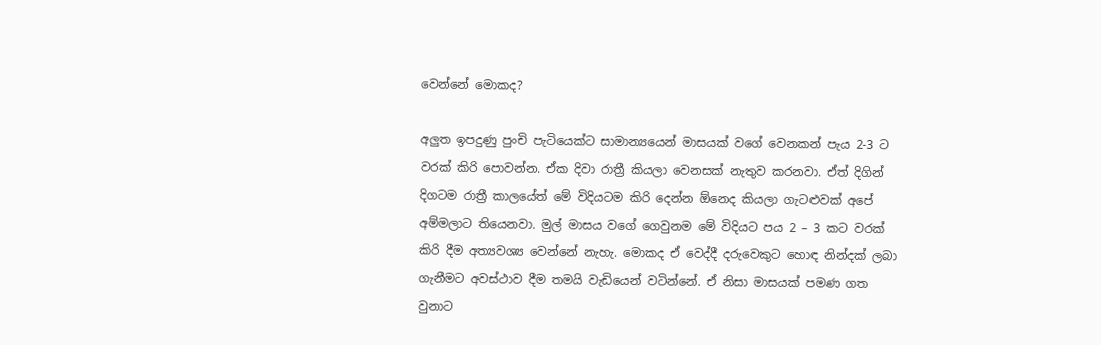වෙන්නේ මොකද?

අලුත ඉපදුණු පුංචි පැටියෙක්ට සාමාන්‍යයෙන් මාසයක් වගේ වෙනකන් පැය 2-3 ට වරක් කිරි පොවන්න. ඒක දිවා රාත්‍රී කියලා වෙනසක් නැතුව කරනවා. ඒත් දිගින් දිගටම රාත්‍රී කාලයේත් මේ විදියටම කිරි දෙන්න ඕනෙද කියලා ගැටළුවක් අපේ අම්මලාට තියෙනවා. මුල් මාසය වගේ ගෙවුනම මේ විදියට පය 2 – 3 කට වරක් කිරි දීම අත්‍යවශ්‍ය වෙන්නේ නැහැ. මොකද ඒ වෙද්දී දරුවෙකුට හොඳ නින්දක් ලබා ගැනීමට අවස්ථාව දීම තමයි වැඩියෙන් වටින්නේ. ඒ නිසා මාසයක් පමණ ගත වුනාට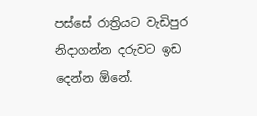පස්සේ රාත්‍රියට වැඩිපුර නිදාගන්න දරුවට ඉඩ දෙන්න ඕනේ.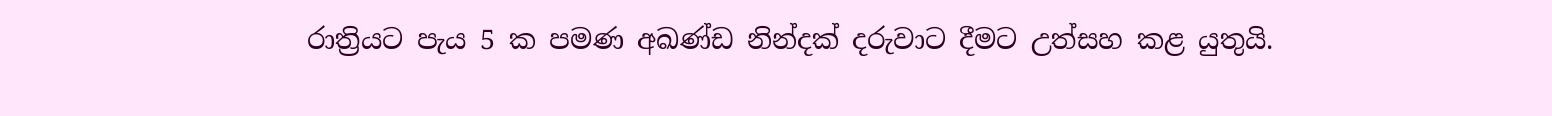රාත්‍රියට පැය 5 ක පමණ අඛණ්ඩ නින්දක් දරුවාට දීමට උත්සහ කළ යුතුයි.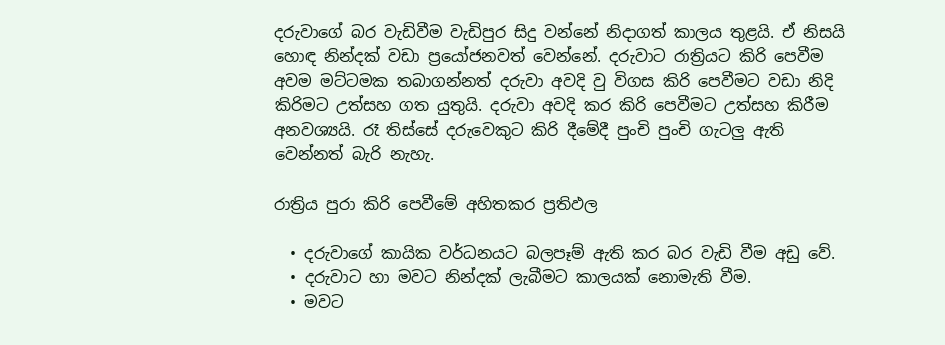දරුවාගේ බර වැඩිවීම වැඩිපුර සිදු වන්නේ නිදාගත් කාලය තුළයි. ඒ නිසයි හොඳ නින්දක් වඩා ප්‍රයෝජනවත් වෙන්නේ. දරුවාට රාත්‍රියට කිරි පෙවීම අවම මට්ටමක තබාගන්නත් දරුවා අවදි වු විගස කිරි පෙවීමට වඩා නිදි කිරිමට උත්සහ ගත යුතුයි. දරුවා අවදි කර කිරි පෙවීමට උත්සහ කිරීම අනවශ්‍යයි. රෑ තිස්සේ දරුවෙකුට කිරි දීමේදී පුංචි පුංචි ගැටලු ඇති වෙන්නත් බැරි නැහැ.

රාත්‍රිය පුරා කිරි පෙවීමේ අහිතකර ප්‍රතිඵල

  • දරුවාගේ කායික වර්ධනයට බලපෑම් ඇති කර බර වැඩි වීම අඩු වේ.
  • දරුවාට හා මවට නින්දක් ලැබීමට කාලයක් නොමැති වීම.
  • මවට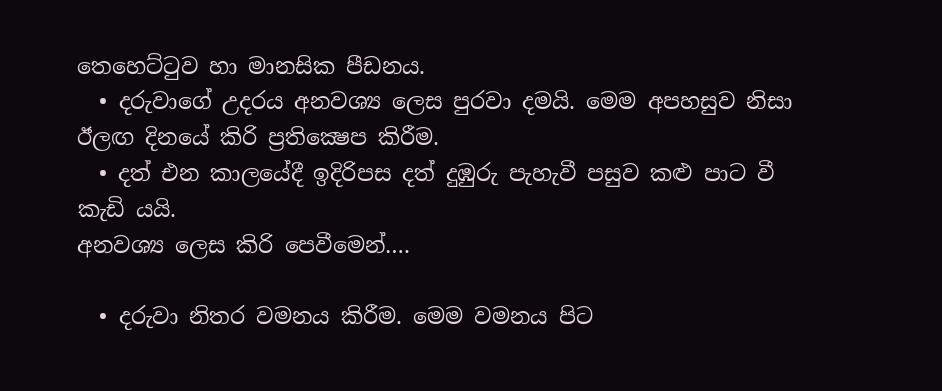තෙහෙට්ටුව හා මානසික පීඩනය.
  • දරුවාගේ උදරය අනවශ්‍ය ලෙස පුරවා දමයි. මෙම අපහසුව නිසා ඊලඟ දිනයේ කිරි ප්‍රතික්‍ෂෙප කිරීම.
  • දත් එන කාලයේදී ඉදිරිපස දත් දුඹුරු පැහැවී පසුව කළු පාට වී කැඩි යයි.
අනවශ්‍ය ලෙස කිරි පෙවීමෙන්….

  • දරුවා නිතර වමනය කිරීම. මෙම වමනය පිට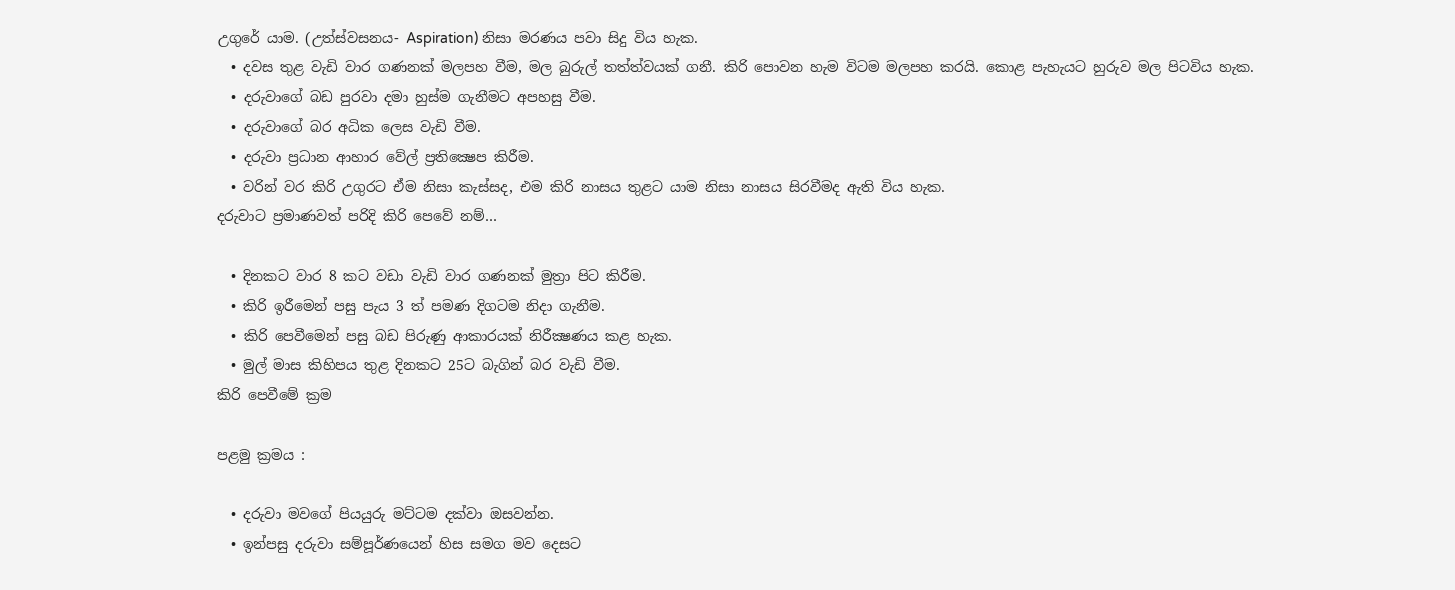උගුරේ යාම. (උත්ස්වසනය- Aspiration) නිසා මරණය පවා සිදු විය හැක.
  • දවස තුළ වැඩි වාර ගණනක් මලපහ වීම, මල බුරුල් තත්ත්වයක් ගනී. කිරි පොවන හැම විටම මලපහ කරයි. කොළ පැහැයට හුරුව මල පිටවිය හැක.
  • දරුවාගේ බඩ පුරවා දමා හුස්ම ගැනීමට අපහසු වීම.
  • දරුවාගේ බර අධික ලෙස වැඩි වීම.
  • දරුවා ප්‍රධාන ආහාර වේල් ප්‍රතික්‍ෂෙප කිරීම.
  • වරින් වර කිරි උගුරට ඒම නිසා කැස්සද, එම කිරි නාසය තුළට යාම නිසා නාසය සිරවීමද ඇති විය හැක.
දරුවාට ප්‍රමාණවත් පරිදි කිරි පෙවේ නම්…

  • දිනකට වාර 8 කට වඩා වැඩි වාර ගණනක් මුත්‍රා පිට කිරීම.
  • කිරි ඉරීමෙන් පසු පැය 3 ත් පමණ දිගටම නිදා ගැනීම.
  • කිරි පෙවීමෙන් පසු බඩ පිරුණු ආකාරයක් නිරීක්‍ෂණය කළ හැක.
  • මුල් මාස කිහිපය තුළ දිනකට 25ට බැගින් බර වැඩි වීම.
කිරි පෙවීමේ ක්‍රම

පළමු ක්‍රමය :

  • දරුවා මවගේ පියයුරු මට්ටම දක්වා ඔසවන්න.
  • ඉන්පසු දරුවා සම්පූර්ණයෙන් හිස සමග මව දෙසට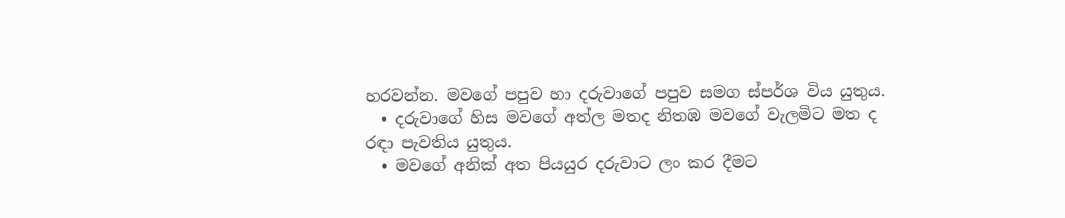හරවන්න. මවගේ පපුව හා දරුවාගේ පපුව සමග ස්පර්ශ විය යුතුය.
  • දරුවාගේ හිස මවගේ අත්ල මතද නිතඹ මවගේ වැලමිට මත ද රඳා පැවතිය යුතුය.
  • මවගේ අනික් අත පියයුර දරුවාට ලං කර දීමට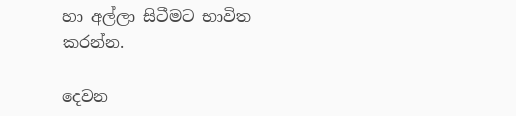හා අල්ලා සිටීමට භාවිත කරන්න.

දෙවන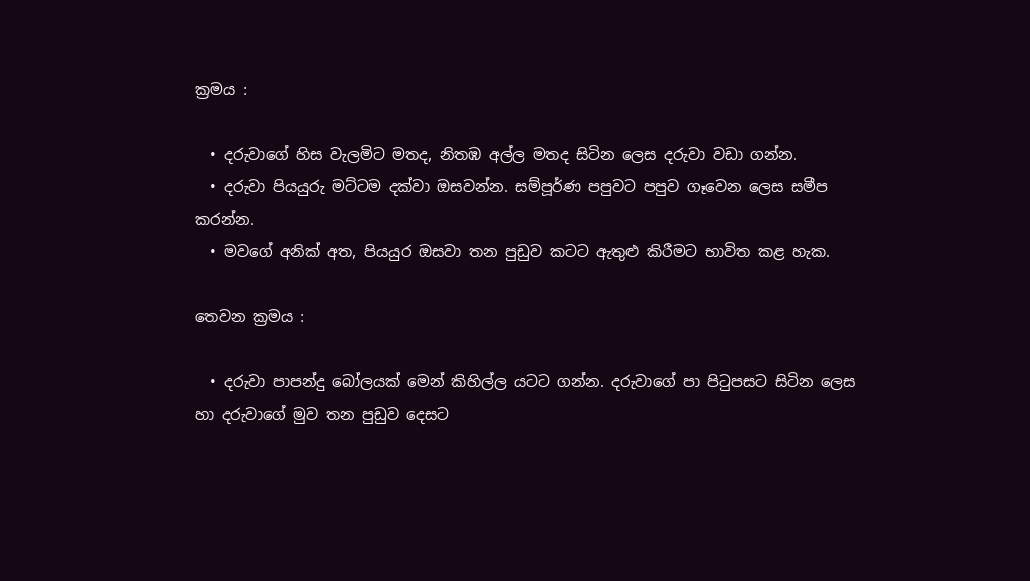ක්‍රමය :

  • දරුවාගේ හිස වැලමිට මතද, නිතඹ අල්ල මතද සිටින ලෙස දරුවා වඩා ගන්න.
  • දරුවා පියයුරු මට්ටම දක්වා ඔසවන්න. සම්පූර්ණ පපුවට පපුව ගෑවෙන ලෙස සමීප කරන්න.
  • මවගේ අනික් අත, පියයුර ඔසවා තන පුඩුව කටට ඇතුළු කිරීමට භාවිත කළ හැක.

තෙවන ක්‍රමය :

  • දරුවා පාපන්දු බෝලයක් මෙන් කිහිල්ල යටට ගන්න. දරුවාගේ පා පිටුපසට සිටින ලෙස හා දරුවාගේ මුව තන පුඩුව දෙසට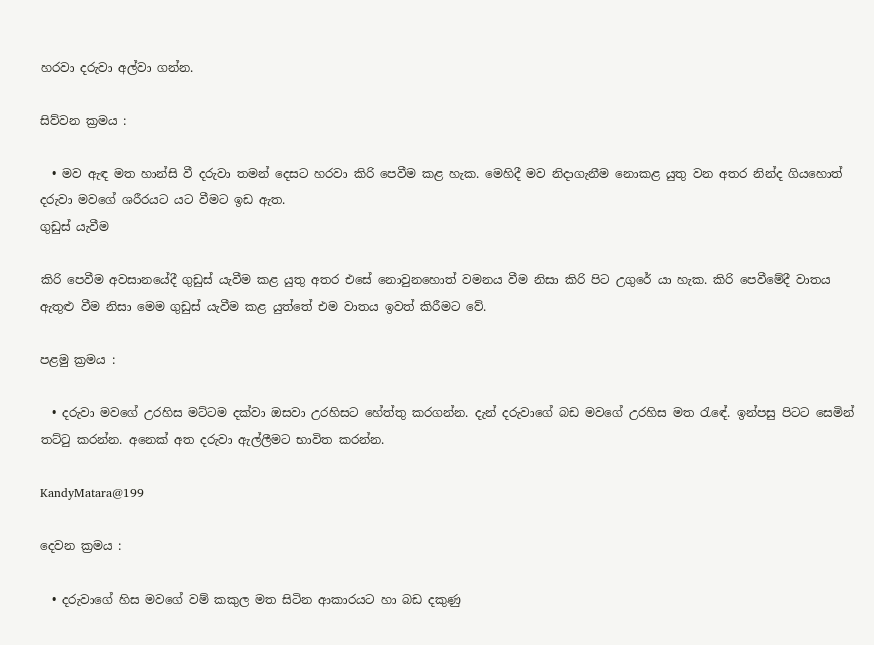හරවා දරුවා අල්වා ගන්න.

සිව්වන ක්‍රමය :

  • මව ඇඳ මත හාන්සි වී දරුවා තමන් දෙසට හරවා කිරි පෙවීම කළ හැක. මෙහිදී මව නිදාගැනීම නොකළ යුතු වන අතර නින්ද ගියහොත් දරුවා මවගේ ශරීරයට යට වීමට ඉඩ ඇත.
ගුඩුස් යැවීම

කිරි පෙවීම අවසානයේදී ගුඩුස් යැවීම කළ යුතු අතර එසේ නොවුනහොත් වමනය වීම නිසා කිරි පිට උගුරේ යා හැක. කිරි පෙවීමේදී වාතය ඇතුළු වීම නිසා මෙම ගුඩුස් යැවීම කළ යුත්තේ එම වාතය ඉවත් කිරීමට වේ.

පළමු ක්‍රමය :

  • දරුවා මවගේ උරහිස මට්ටම දක්වා ඔසවා උරහිසට හේත්තු කරගන්න. දැන් දරුවාගේ බඩ මවගේ උරහිස මත රැඳේ. ඉන්පසු පිටට සෙමින් තට්ටු කරන්න. අනෙක් අත දරුවා ඇල්ලීමට භාවිත කරන්න.

KandyMatara@199

දෙවන ක්‍රමය :

  • දරුවාගේ හිස මවගේ වම් කකුල මත සිටින ආකාරයට හා බඩ දකුණු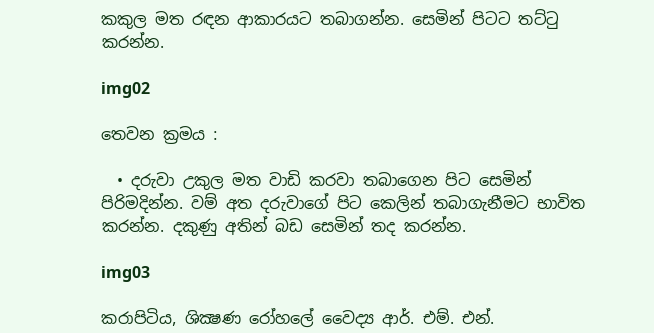කකුල මත රඳන ආකාරයට තබාගන්න. සෙමින් පිටට තට්ටු කරන්න.

img02

තෙවන ක්‍රමය :

  • දරුවා උකුල මත වාඩි කරවා තබාගෙන පිට සෙමින් පිරිමදින්න. වම් අත දරුවාගේ පිට කෙලින් තබාගැනීමට භාවිත කරන්න. දකුණු අතින් බඩ සෙමින් තද කරන්න.

img03

කරාපිටිය, ශික්‍ෂණ රෝහලේ වෛද්‍ය ආර්. එම්. එන්.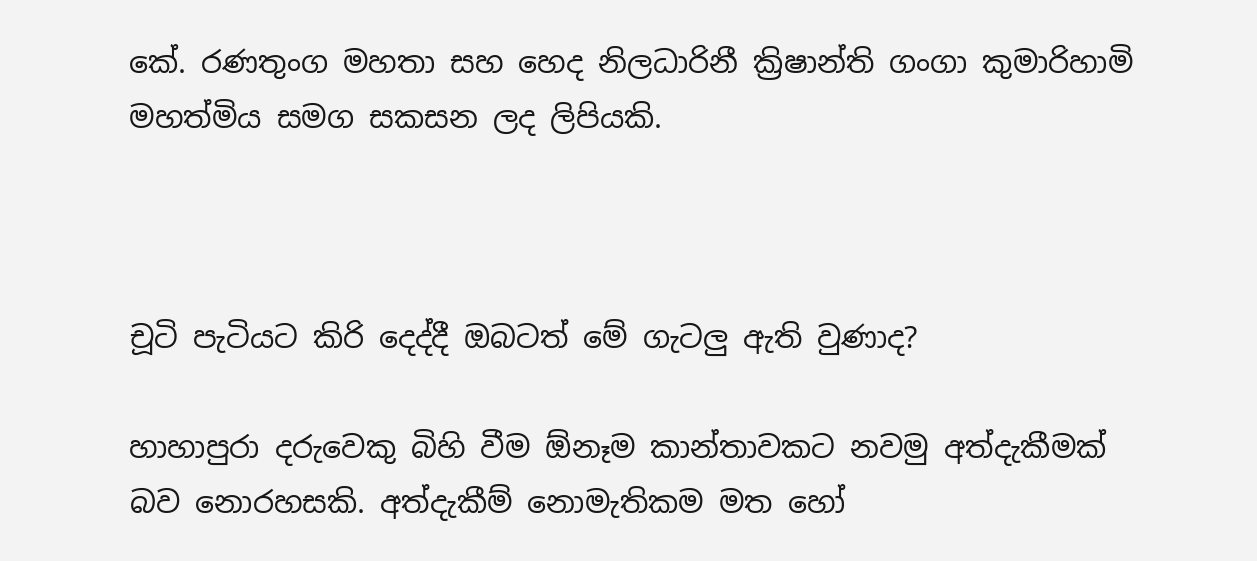කේ. රණතුංග මහතා සහ හෙද නිලධාරිනී ක්‍රිෂාන්ති ගංගා කුමාරිහාමි මහත්මිය සමග සකසන ලද ලිපියකි.



චූටි පැටියට කිරි දෙද්දී ඔබටත් මේ ගැටලු ඇති වුණාද?

හාහාපුරා දරුවෙකු බිහි වීම ඕනෑම කාන්තාවකට නවමු අත්දැකීමක් බව නොරහසකි. අත්දැකීම් නොමැතිකම මත හෝ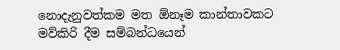නොදැනුවත්කම මත ඕනෑම කාන්තාවකට මව්කිරි දීම සම්බන්ධයෙන්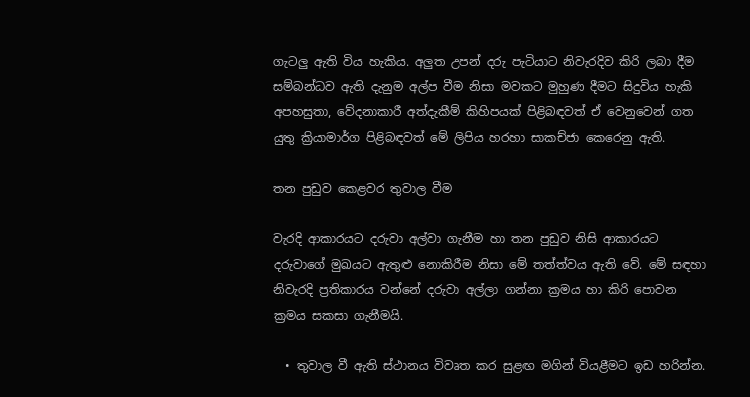ගැටලු ඇති විය හැකිය. අලුත උපන් දරු පැටියාට නිවැරදිව කිරි ලබා දීම සම්බන්ධව ඇති දැනුම අල්ප වීම නිසා මවකට මුහුණ දීමට සිදුවිය හැකි අපහසුතා, වේදනාකාරී අත්දැකීම් කිහිපයක් පිළිබඳවත් ඒ වෙනුවෙන් ගත යුතු ක්‍රියාමාර්ග පිළිබඳවත් මේ ලිපිය හරහා සාකච්ජා කෙරෙනු ඇති.

තන පුඩුව කෙළවර තුවාල වීම

වැරදි ආකාරයට දරුවා අල්වා ගැනීම හා තන පුඩුව නිසි ආකාරයට දරුවාගේ මුඛයට ඇතුළු නොකිරීම නිසා මේ තත්ත්වය ඇති වේ. මේ සඳහා නිවැරදි ප්‍රතිකාරය වන්නේ දරුවා අල්ලා ගන්නා ක්‍රමය හා කිරි පොවන ක්‍රමය සකසා ගැනීමයි.

  • තුවාල වී ඇති ස්ථානය විවෘත කර සුළඟ මගින් වියළීමට ඉඩ හරින්න.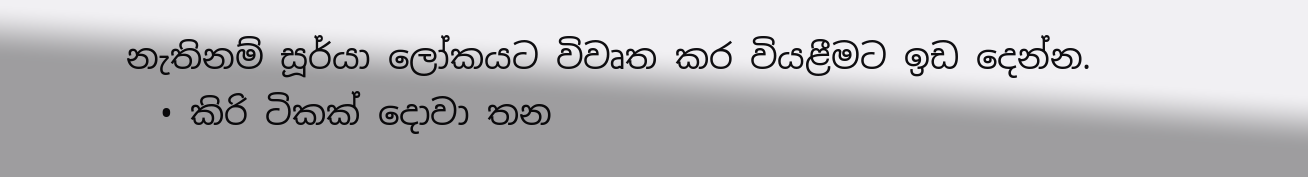නැතිනම් සූර්යා ලෝකයට විවෘත කර වියළීමට ඉඩ දෙන්න.
  • කිරි ටිකක් දොවා තන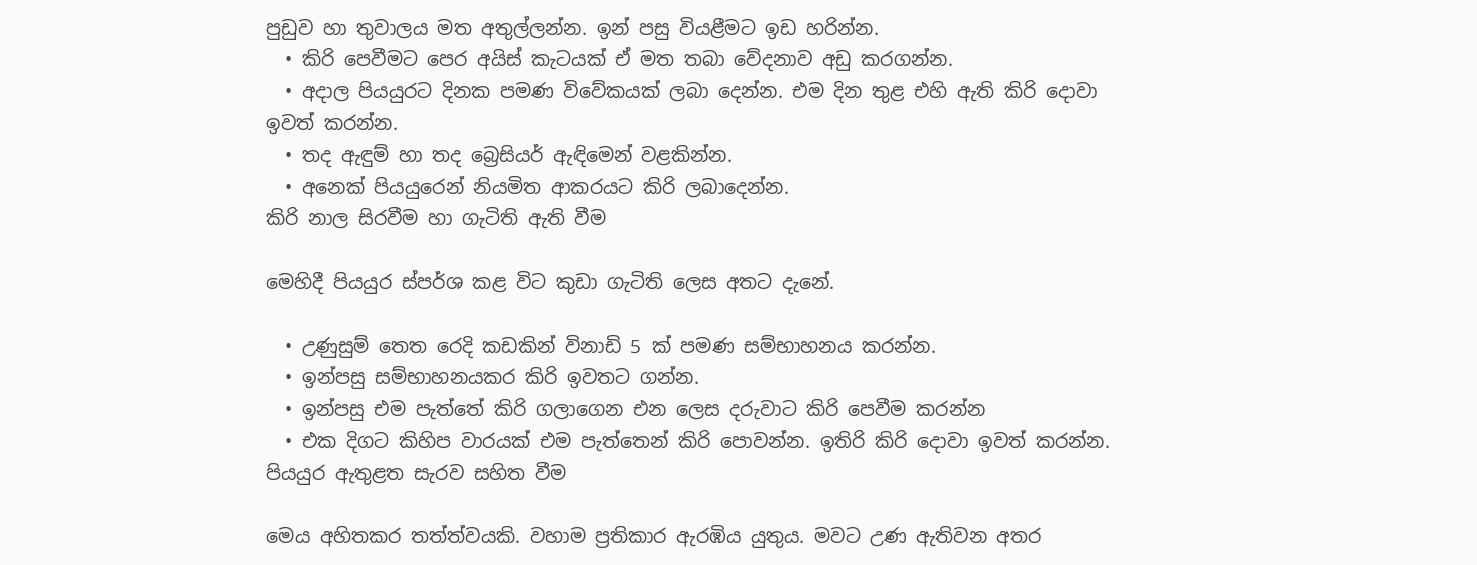පුඩුව හා තුවාලය මත අතුල්ලන්න. ඉන් පසු වියළීමට ඉඩ හරින්න.
  • කිරි පෙවීමට පෙර අයිස් කැටයක් ඒ මත තබා වේදනාව අඩු කරගන්න.
  • අදාල පියයුරට දිනක පමණ විවේකයක් ලබා දෙන්න. එම දින තුළ එහි ඇති කිරි දොවා ඉවත් කරන්න.
  • තද ඇඳුම් හා තද බ්‍රෙසියර් ඇඳිමෙන් වළකින්න.
  • අනෙක් පියයුරෙන් නියමිත ආකරයට කිරි ලබාදෙන්න.
කිරි නාල සිරවීම හා ගැටිති ඇති වීම

මෙහිදී පියයුර ස්පර්ශ කළ විට කුඩා ගැටිති ලෙස අතට දැනේ.

  • උණුසුම් තෙත රෙදි කඩකින් විනාඩි 5 ක් පමණ සම්භාහනය කරන්න.
  • ඉන්පසු සම්භාහනයකර කිරි ඉවතට ගන්න.
  • ඉන්පසු එම පැත්තේ කිරි ගලාගෙන එන ලෙස දරුවාට කිරි පෙවීම කරන්න
  • එක දිගට කිහිප වාරයක් එම පැත්තෙන් කිරි පොවන්න. ඉතිරි කිරි දොවා ඉවත් කරන්න.
පියයුර ඇතුළත සැරව සහිත වීම

මෙය අහිතකර තත්ත්වයකි. වහාම ප්‍රතිකාර ඇරඹිය යුතුය. මවට උණ ඇතිවන අතර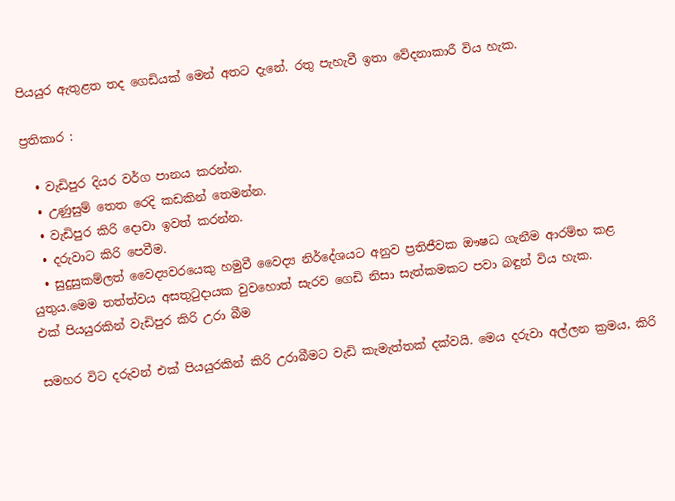පියයුර ඇතුළත තද ගෙඩියක් මෙන් අතට දැනේ. රතු පැහැවී ඉතා වේදනාකාරී විය හැක.

ප්‍රතිකාර :

  • වැඩිපුර දියර වර්ග පානය කරන්න.
  • උණුසුම් තෙත රෙදි කඩකින් තෙමන්න.
  • වැඩිපුර කිරි දොවා ඉවත් කරන්න.
  • දරුවාට කිරි පෙවීම.
  • සුදුසුකම්ලත් වෛද්‍යවරයෙකු හමුවී වෛද්‍ය නිර්දේශයට අනුව ප්‍රතිජීවක ඖෂධ ගැනීම ආරම්භ කළ යුතුය.මෙම තත්ත්වය අසතුටුදායක වුවහොත් සැරව ගෙඩි නිසා සැත්කමකට පවා බඳුන් විය හැක.
එක් පියයුරකින් වැඩිපුර කිරි උරා බීම

සමහර විට දරුවන් එක් පියයුරකින් කිරි උරාබීමට වැඩි කැමැත්තක් දක්වයි. මෙය දරුවා අල්ලන ක්‍රමය, කිරි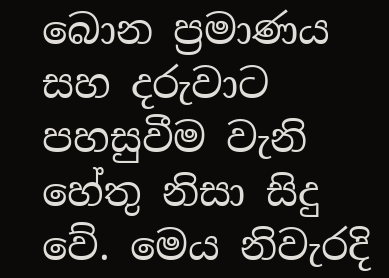බොන ප්‍රමාණය සහ දරුවාට පහසුවීම වැනි හේතු නිසා සිදු වේ. මෙය නිවැරදි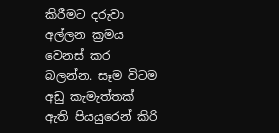කිරීමට දරුවා අල්ලන ක්‍රමය වෙනස් කර බලන්න. සෑම විටම අඩු කැමැත්තක් ඇති පියයුරෙන් කිරි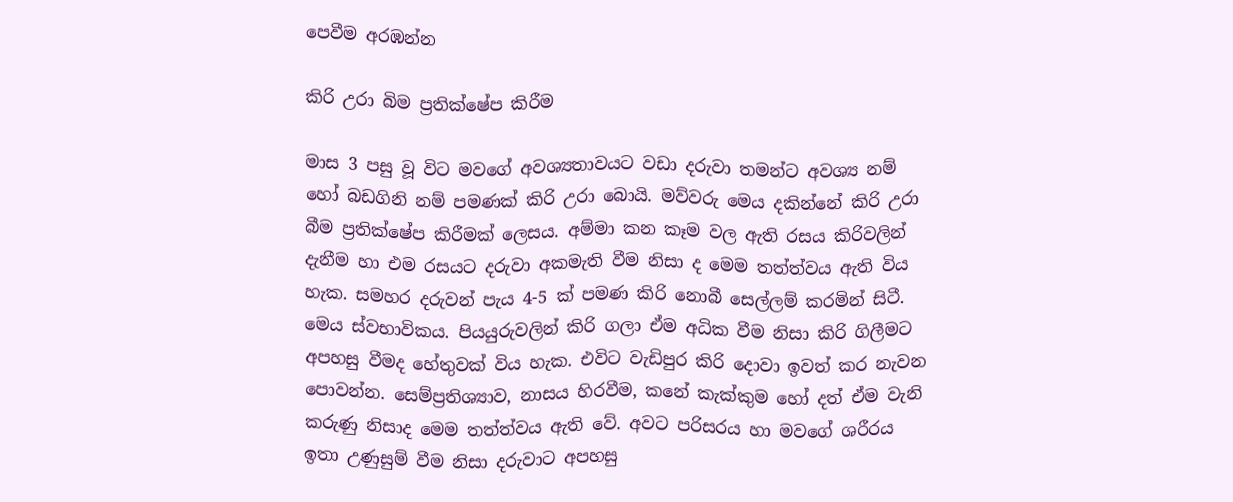පෙවීම අරඹන්න

කිරි උරා බිම ප්‍රතික්ෂේප කිරීම

මාස 3 පසු වූ විට මවගේ අවශ්‍යතාවයට වඩා දරුවා තමන්ට අවශ්‍ය නම් හෝ බඩගිනි නම් පමණක් කිරි උරා බොයි. මව්වරු මෙය දකින්නේ කිරි උරා බීම ප්‍රතික්ෂේප කිරීමක් ලෙසය. අම්මා කන කෑම වල ඇති රසය කිරිවලින් දැනීම හා එම රසයට දරුවා අකමැති වීම නිසා ද මෙම තත්ත්වය ඇති විය හැක. සමහර දරුවන් පැය 4-5 ක් පමණ කිරි නොබී සෙල්ලම් කරමින් සිටී. මෙය ස්වභාවිකය. පියයුරුවලින් කිරි ගලා ඒම අධික වීම නිසා කිරි ගිලීමට අපහසු වීමද හේතුවක් විය හැක. එවිට වැඩිපුර කිරි දොවා ඉවත් කර නැවන පොවන්න. සෙම්ප්‍රතිශ්‍යාව, නාසය හිරවීම, කනේ කැක්කුම හෝ දත් ඒම වැනි කරුණු නිසාද මෙම තත්ත්වය ඇති වේ. අවට පරිසරය හා මවගේ ශරීරය ඉතා උණුසුම් වීම නිසා දරුවාට අපහසු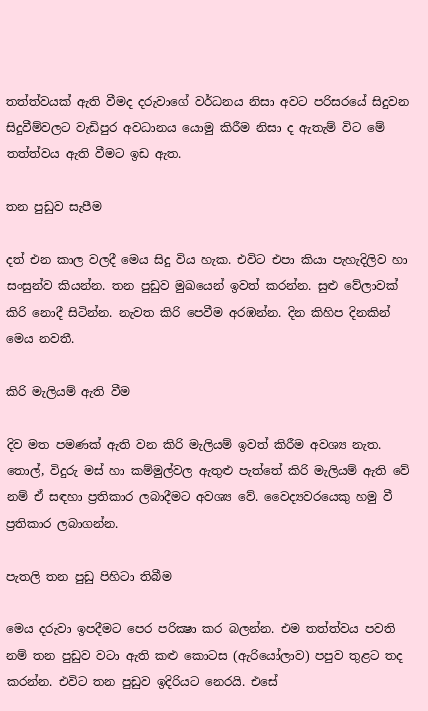තත්ත්වයක් ඇති වීමද දරුවාගේ වර්ධනය නිසා අවට පරිසරයේ සිදුවන සිදුවීම්වලට වැඩිපුර අවධානය යොමු කිරීම නිසා ද ඇතැම් විට මේ තත්ත්වය ඇති වීමට ඉඩ ඇත.

තන පුඩුව සැපීම

දත් එන කාල වලදී මෙය සිදු විය හැක. එවිට එපා කියා පැහැදිලිව හා සංසුන්ව කියන්න. තන පුඩුව මුඛයෙන් ඉවත් කරන්න. සුළු වේලාවක් කිරි නොදී සිටින්න. නැවත කිරි පෙවීම අරඹන්න. දින කිහිප දිනකින් මෙය නවතී.

කිරි මැලියම් ඇති වීම

දිව මත පමණක් ඇති වන කිරි මැලියම් ඉවත් කිරීම අවශ්‍ය නැත. තොල්, විදුරු මස් හා කම්මුල්වල ඇතුළු පැත්තේ කිරි මැලියම් ඇති වේ නම් ඒ සඳහා ප්‍රතිකාර ලබාදීමට අවශ්‍ය වේ. වෛද්‍යවරයෙකු හමු වී ප්‍රතිකාර ලබාගන්න.

පැතලි තන පුඩු පිහිටා තිබීම

මෙය දරුවා ඉපදීමට පෙර පරික්‍ෂා කර බලන්න. එම තත්ත්වය පවති නම් තන පුඩුව වටා ඇති කළු කොටස (ඇරියෝලාව) පපුව තුළට තද කරන්න. එවිට තන පුඩුව ඉදිරියට නෙරයි. එසේ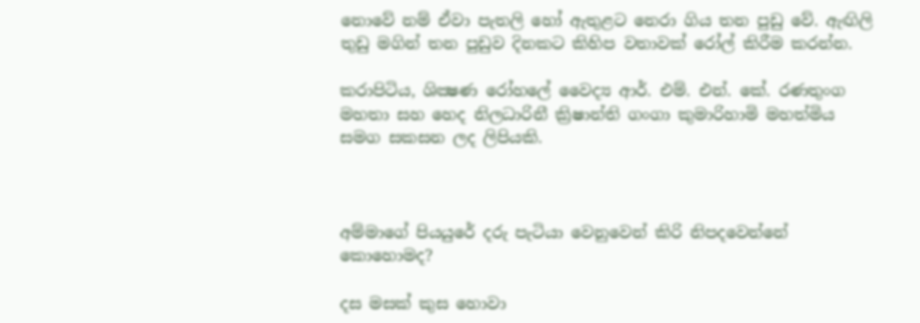නොවේ නම් ඒවා පැතලි හෝ ඇතුළට නෙරා ගිය තන පුඩු වේ. ඇඟිලි තුඩු මගින් තන පුඩුව දිනකට කිහිප වතාවක් රෝල් කිරීම කරන්න.

කරාපිටිය, ශික්‍ෂණ රෝහලේ වෛද්‍ය ආර්. එම්. එන්. කේ. රණතුංග මහතා සහ හෙද නිලධාරිනී ක්‍රිෂාන්ති ගංගා කුමාරිහාමි මහත්මිය සමග සකසන ලද ලිපියකි.



අම්මාගේ පියයුරේ දරු පැටියා වෙනුවෙන් කිරි නිපදවෙන්නේ කොහොමද?

දස මසක් කුස හොවා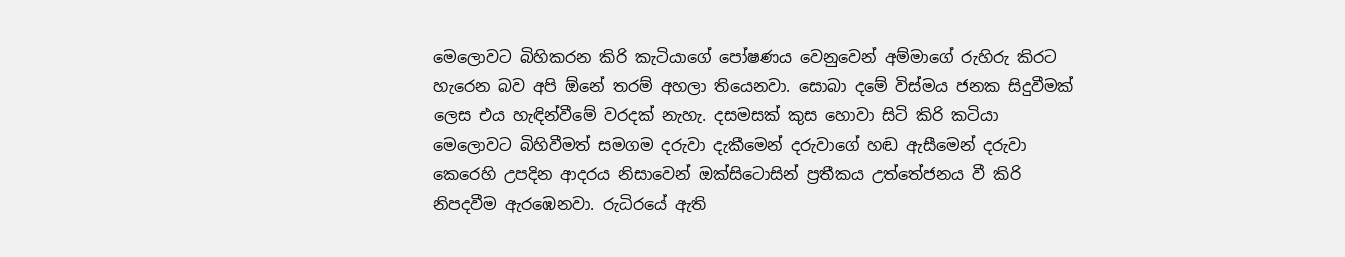මෙලොවට බිහිකරන කිරි කැටියාගේ පෝෂණය වෙනුවෙන් අම්මාගේ රුහිරු කිරට හැරෙන බව අපි ඕනේ තරම් අහලා තියෙනවා. සොබා දමේ විස්මය ජනක සිදුවීමක් ලෙස එය හැඳින්වීමේ වරදක් නැහැ. දසමසක් කුස හොවා සිටි කිරි කටියා මෙලොවට බිහිවීමත් සමගම දරුවා දැකීමෙන් දරුවාගේ හඬ ඇසීමෙන් දරුවා කෙරෙහි උපදින ආදරය නිසාවෙන් ඔක්සිටොසින් ප්‍රතීකය උත්තේජනය වී කිරි නිපදවීම ඇරඹෙනවා. රුධිරයේ ඇති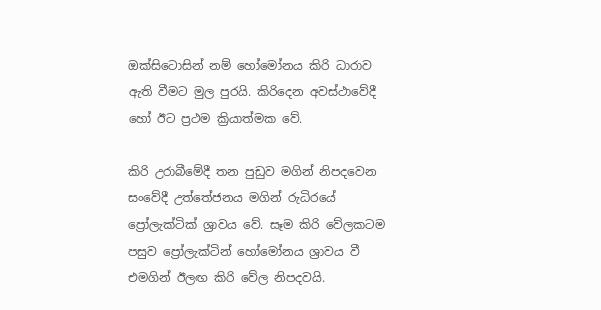ඔක්සිටොසින් නම් හෝමෝනය කිරි ධාරාව ඇති වීමට මුල පුරයි. කිරිදෙන අවස්ථාවේදී හෝ ඊට ප්‍රථම ක්‍රියාත්මක වේ.

කිරි උරාබීමේදී තන පුඩුව මගින් නිපදවෙන සංවේදී උත්තේජනය මගින් රුධිරයේ ප්‍රෝලැක්ටික් ශ්‍රාවය වේ. සෑම කිරි වේලකටම පසුව ප්‍රෝලැක්ටින් හෝමෝනය ශ්‍රාවය වී එමගින් ඊලඟ කිරි වේල නිපදවයි.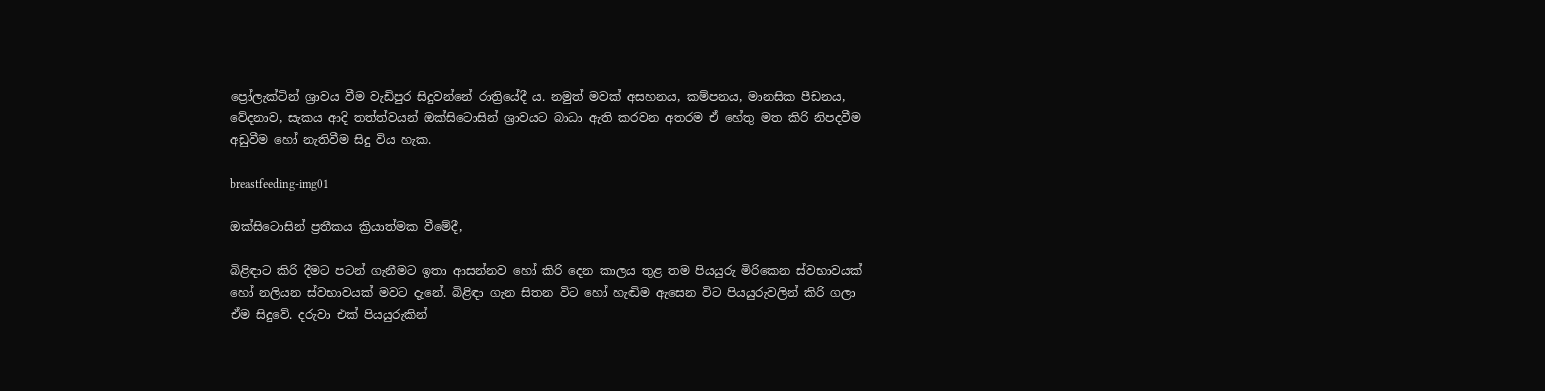ප්‍රෝලැක්ටින් ශ්‍රාවය වීම වැඩිපුර සිදුවන්නේ රාත්‍රියේදී ය. නමුත් මවක් අසහනය, කම්පනය, මානසික පීඩනය, වේදනාව, සැකය ආදි තත්ත්වයන් ඔක්සිටොසින් ශ්‍රාවයට බාධා ඇති කරවන අතරම ඒ හේතු මත කිරි නිපදවීම අඩුවීම හෝ නැතිවීම සිදු විය හැක.

breastfeeding-img01

ඔක්සිටොසින් ප්‍රතීකය ක්‍රියාත්මක වීමේදී,

බිළිඳාට කිරි දීමට පටන් ගැනීමට ඉතා ආසන්නව හෝ කිරි දෙන කාලය තුළ තම පියයුරු මිරිකෙන ස්වභාවයක් හෝ නලියන ස්වභාවයක් මවට දැනේ. බිළිඳා ගැන සිතන විට හෝ හැඬිම ඇසෙන විට පියයුරුවලින් කිරි ගලා ඒම සිදුවේ. දරුවා එක් පියයුරුකින්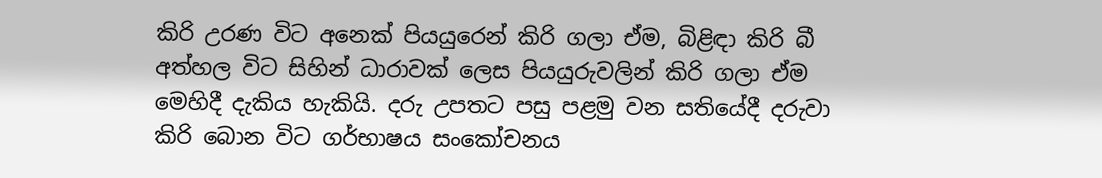කිරි උරණ විට අනෙක් පියයුරෙන් කිරි ගලා ඒම, බිළිඳා කිරි බී අත්හල විට සිහින් ධාරාවක් ලෙස පියයුරුවලින් කිරි ගලා ඒම මෙහිදී දැකිය හැකියි. දරු උපතට පසු පළමු වන සතියේදී දරුවා කිරි බොන විට ගර්භාෂය සංකෝචනය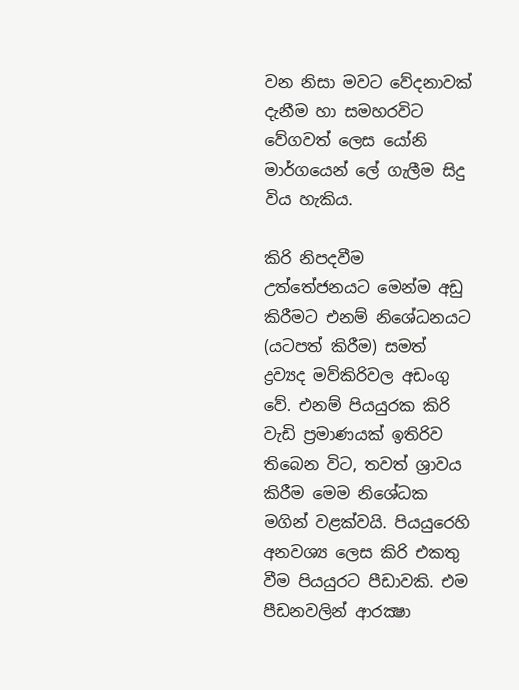වන නිසා මවට වේදනාවක් දැනීම හා සමහරවිට වේගවත් ලෙස යෝනි මාර්ගයෙන් ලේ ගැලීම සිදු විය හැකිය.

කිරි නිපදවීම උත්තේජනයට මෙන්ම අඩු කිරීමට එනම් නිශේධනයට (යටපත් කිරීම) සමත් ද්‍රව්‍යද මව්කිරිවල අඩංගු වේ. එනම් පියයුරක කිරි වැඩි ප්‍රමාණයක් ඉතිරිව තිබෙන විට, තවත් ශ්‍රාවය කිරීම මෙම නිශේධක මගින් වළක්වයි. පියයුරෙහි අනවශ්‍ය ලෙස කිරි එකතු වීම පියයුරට පීඩාවකි. එම පීඩනවලින් ආරක්‍ෂා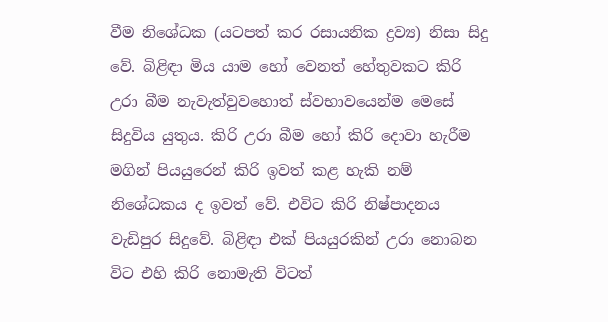වීම නිශේධක (යටපත් කර රසායනික ද්‍රව්‍ය) නිසා සිදු වේ. බිළිඳා මිය යාම හෝ වෙනත් හේතුවකට කිරි උරා බීම නැවැත්වුවහොත් ස්වභාවයෙන්ම මෙසේ සිදුවිය යුතුය. කිරි උරා බීම හෝ කිරි දොවා හැරීම මගින් පියයුරෙන් කිරි ඉවත් කළ හැකි නම් නිශේධකය ද ඉවත් වේ. එවිට කිරි නිෂ්පාදනය වැඩිපුර සිදුවේ. බිළිඳා එක් පියයුරකින් උරා නොබන විට එහි කිරි නොමැති විටත්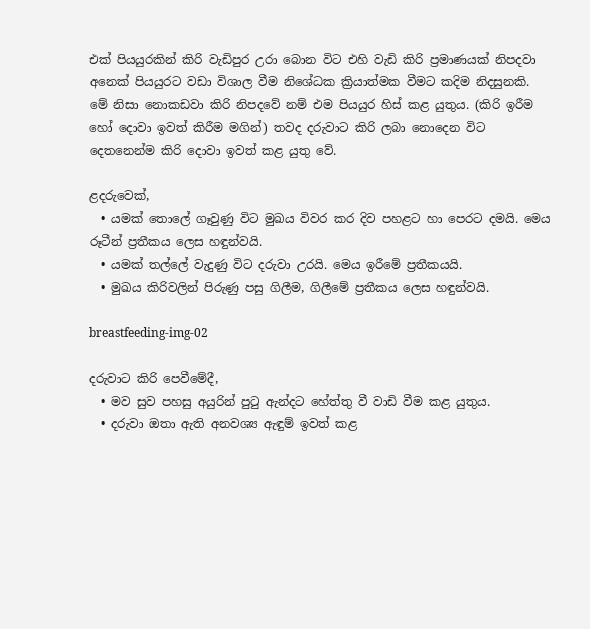එක් පියයුරකින් කිරි වැඩිපුර උරා බොන විට එහි වැඩි කිරි ප්‍රමාණයක් නිපදවා අනෙක් පියයුරට වඩා විශාල වීම නිශේධක ක්‍රියාත්මක වීමට කදිම නිදසුනකි. මේ නිසා නොකඩවා කිරි නිපදවේ නම් එම පියයුර හිස් කළ යුතුය. (කිරි ඉරීම හෝ දොවා ඉවත් කිරීම මගින්) තවද දරුවාට කිරි ලබා නොදෙන විට දෙතනෙන්ම කිරි දොවා ඉවත් කළ යුතු වේ.

ළදරුවෙක්,
  • යමක් තොලේ ගෑවුණු විට මුඛය විවර කර දිව පහළට හා පෙරට දමයි. මෙය රූටීන් ප්‍රතීකය ලෙස හඳුන්වයි.
  • යමක් තල්ලේ වැදුණු විට දරුවා උරයි. මෙය ඉරීමේ ප්‍රතීකයයි.
  • මුඛය කිරිවලින් පිරුණු පසු ගිලීම, ගිලීමේ ප්‍රතීකය ලෙස හඳුන්වයි.

breastfeeding-img-02

දරුවාට කිරි පෙවීමේදී,
  • මව සුව පහසු අයුරින් පුටු ඇන්දට හේත්තු වී වාඩි වීම කළ යුතුය.
  • දරුවා ඔතා ඇති අනවශ්‍ය ඇඳුම් ඉවත් කළ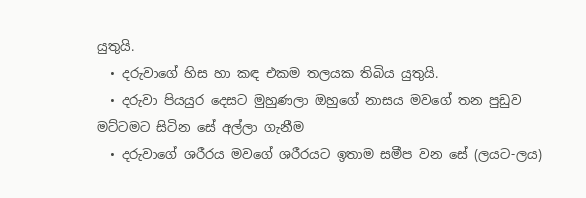යුතුයි.
  • දරුවාගේ හිස හා කඳ එකම තලයක තිබිය යුතුයි.
  • දරුවා පියයුර දෙසට මුහුණලා ඔහුගේ නාසය මවගේ තන පුඩුව මට්ටමට සිටින සේ අල්ලා ගැනීම
  • දරුවාගේ ශරීරය මවගේ ශරීරයට ඉතාම සමීප වන සේ (ලයට-ලය)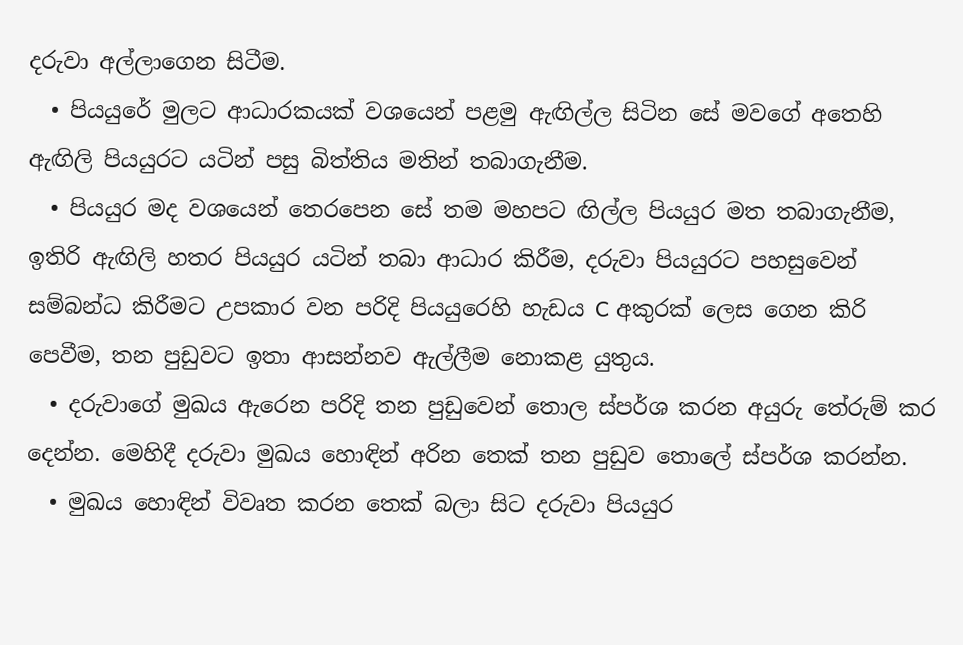දරුවා අල්ලාගෙන සිටීම.
  • පියයුරේ මුලට ආධාරකයක් වශයෙන් පළමු ඇඟිල්ල සිටින සේ මවගේ අතෙහි ඇඟිලි පියයුරට යටින් පසු බිත්තිය මතින් තබාගැනීම.
  • පියයුර මද වශයෙන් තෙරපෙන සේ තම මහපට ඟිල්ල පියයුර මත තබාගැනීම, ඉතිරි ඇඟිලි හතර පියයුර යටින් තබා ආධාර කිරීම, දරුවා පියයුරට පහසුවෙන් සම්බන්ධ කිරීමට උපකාර වන පරිදි පියයුරෙහි හැඩය C අකුරක් ලෙස ගෙන කිරි පෙවීම, තන පුඩුවට ඉතා ආසන්නව ඇල්ලීම නොකළ යුතුය.
  • දරුවාගේ මුඛය ඇරෙන පරිදි තන පුඩුවෙන් තොල ස්පර්ශ කරන අයුරු තේරුම් කර දෙන්න. මෙහිදී දරුවා මුඛය හොඳින් අරින තෙක් තන පුඩුව තොලේ ස්පර්ශ කරන්න.
  • මුඛය හොඳින් විවෘත කරන තෙක් බලා සිට දරුවා පියයුර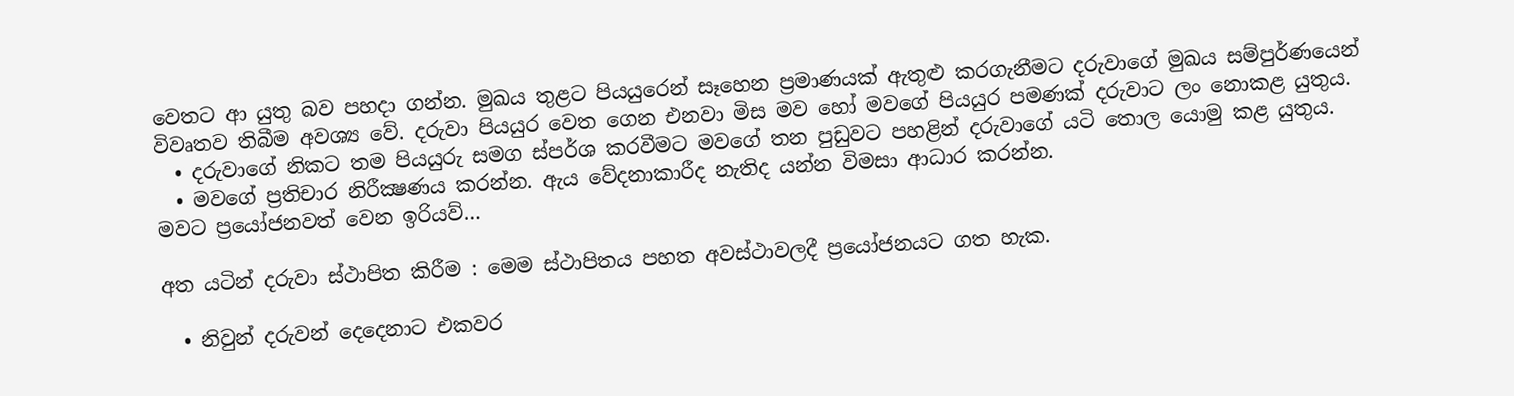වෙතට ආ යුතු බව පහදා ගන්න. මුඛය තුළට පියයුරෙන් සෑහෙන ප්‍රමාණයක් ඇතුළු කරගැනීමට දරුවාගේ මුඛය සම්පුර්ණයෙන් විවෘතව තිබීම අවශ්‍ය වේ. දරුවා පියයුර වෙත ගෙන එනවා මිස මව හෝ මවගේ පියයුර පමණක් දරුවාට ලං නොකළ යුතුය.
  • දරුවාගේ නිකට තම පියයුරු සමග ස්පර්ශ කරවීමට මවගේ තන පුඩුවට පහළින් දරුවාගේ යටි තොල යොමු කළ යුතුය.
  • මවගේ ප්‍රතිචාර නිරීක්‍ෂණය කරන්න. ඇය වේදනාකාරීද නැතිද යන්න විමසා ආධාර කරන්න.
මවට ප්‍රයෝජනවත් වෙන ඉරියව්…

අත යටින් දරුවා ස්ථාපිත කිරීම : මෙම ස්ථාපිතය පහත අවස්ථාවලදී ප්‍රයෝජනයට ගත හැක.

  • නිවුන් දරුවන් දෙදෙනාට එකවර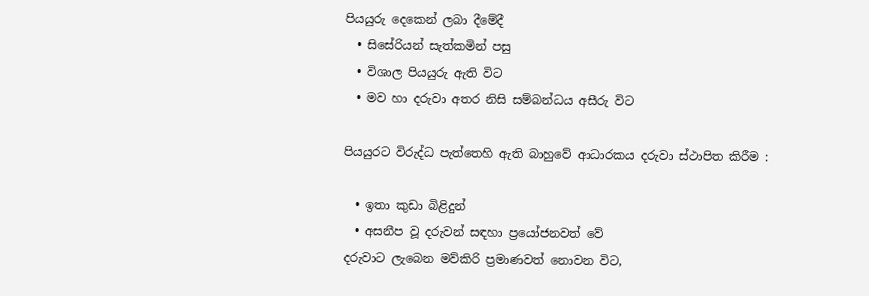පියයුරු දෙකෙන් ලබා දීමේදී
  • සිසේරියන් සැත්කමින් පසු
  • විශාල පියයුරු ඇති විට
  • මව හා දරුවා අතර නිසි සම්බන්ධය අසීරු විට

පියයුරට විරුද්ධ පැත්තෙහි ඇති බාහුවේ ආධාරකය දරුවා ස්ථාපිත කිරීම :

  • ඉතා කුඩා බිළිදුන්
  • අසනීප වූ දරුවන් සඳහා ප්‍රයෝජනවත් වේ
දරුවාට ලැබෙන මව්කිරි ප්‍රමාණවත් නොවන විට,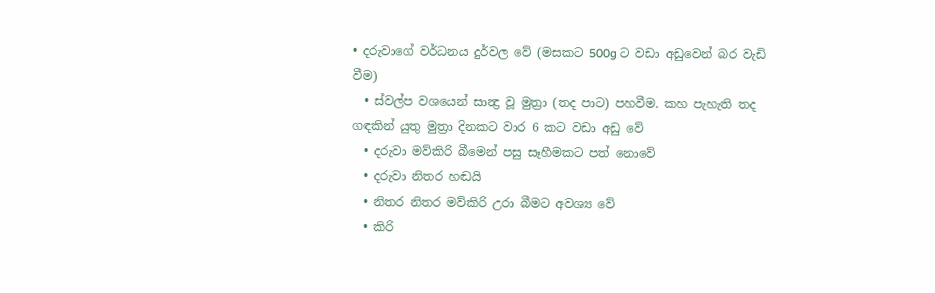• දරුවාගේ වර්ධනය දුර්වල වේ (මසකට 500g ට වඩා අඩුවෙන් බර වැඩි වීම)
  • ස්වල්ප වශයෙන් සාන්‍ද්‍ර වූ මුත්‍රා (තද පාට) පහවීම. කහ පැහැති තද ගඳකින් යුතු මුත්‍රා දිනකට වාර 6 කට වඩා අඩු වේ
  • දරුවා මව්කිරි බීමෙන් පසු සෑහීමකට පත් නොවේ
  • දරුවා නිතර හඬයි
  • නිතර නිතර මව්කිරි උරා බීමට අවශ්‍ය වේ
  • කිරි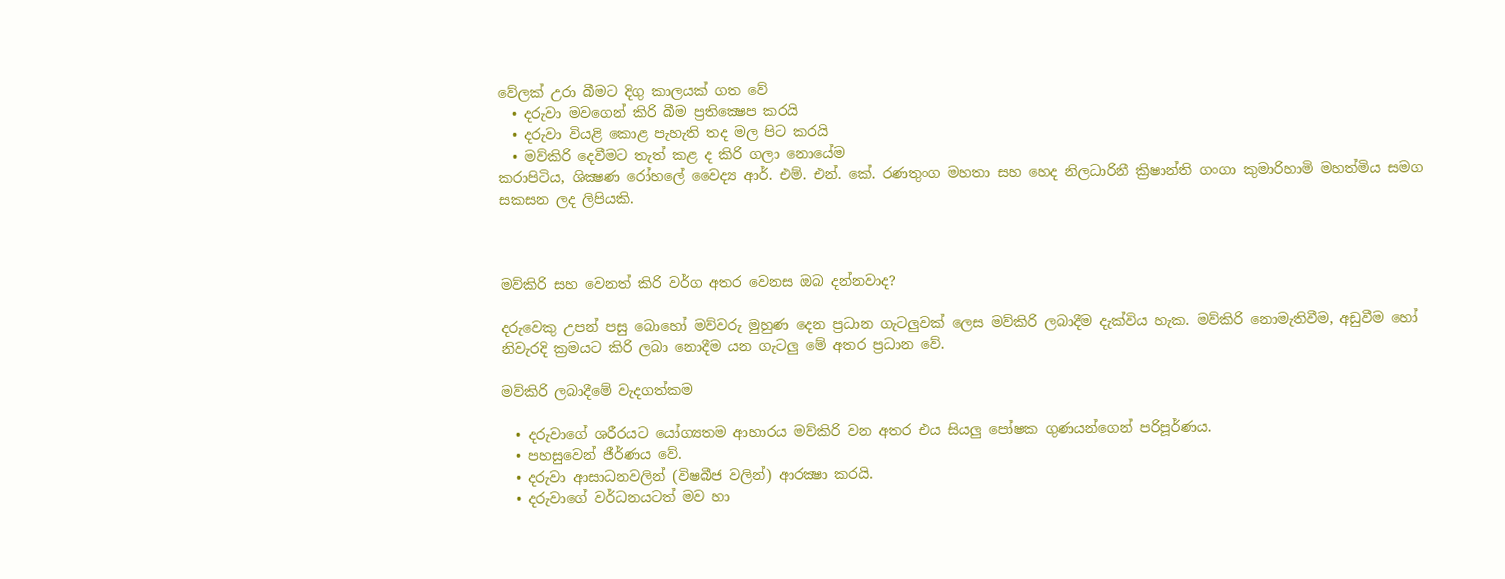වේලක් උරා බීමට දිගු කාලයක් ගත වේ
  • දරුවා මවගෙන් කිරි බීම ප්‍රතික්‍ෂෙප කරයි
  • දරුවා වියළි කොළ පැහැති තද මල පිට කරයි
  • මව්කිරි දෙවීමට තැත් කළ ද කිරි ගලා නොයේම
කරාපිටිය, ශික්‍ෂණ රෝහලේ වෛද්‍ය ආර්. එම්. එන්. කේ. රණතුංග මහතා සහ හෙද නිලධාරිනී ක්‍රිෂාන්ති ගංගා කුමාරිහාමි මහත්මිය සමග සකසන ලද ලිපියකි.



මව්කිරි සහ වෙනත් කිරි වර්ග අතර වෙනස ඔබ දන්නවාද?

දරුවෙකු උපන් පසු බොහෝ මව්වරු මුහුණ දෙන ප්‍රධාන ගැටලුවක් ලෙස මව්කිරි ලබාදීම දැක්විය හැක. මව්කිරි නොමැතිවීම, අඩුවීම හෝ නිවැරදි ක්‍රමයට කිරි ලබා නොදීම යන ගැටලු මේ අතර ප්‍රධාන වේ.

මව්කිරි ලබාදීමේ වැදගත්කම

  • දරුවාගේ ශරීරයට යෝග්‍යතම ආහාරය මව්කිරි වන අතර එය සියලු පෝෂක ගුණයන්ගෙන් පරිපූර්ණය.
  • පහසුවෙන් ජීර්ණය වේ.
  • දරුවා ආසාධනවලින් (විෂබීජ වලින්) ආරක්‍ෂා කරයි.
  • දරුවාගේ වර්ධනයටත් මව හා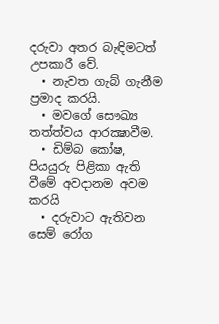දරුවා අතර බැඳිමටත් උපකාරී වේ.
  • නැවත ගැබ් ගැනීම ප්‍රමාද කරයි.
  • මවගේ සෞඛ්‍ය තත්ත්වය ආරක්‍ෂාවීම.
  • ඩිම්බ කෝෂ, පියයුරු පිළිකා ඇති වීමේ අවදානම අවම කරයි
  • දරුවාට ඇතිවන සෙම් රෝග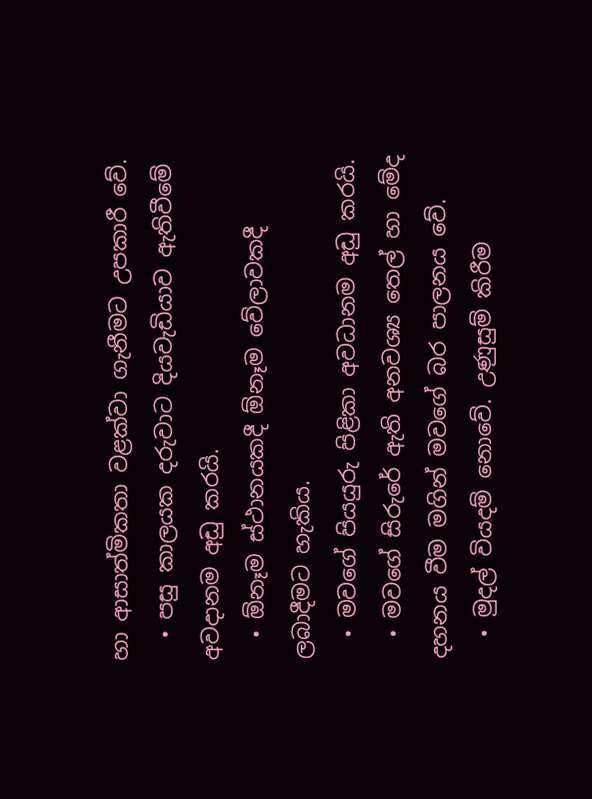හා ආසාත්මිකතා වළක්වා ගැනීමට උපකාරී වේ.
  • පසු කාලයක දරුවාට දියවැඩියාව ඇතිවීමේ අවදානම අඩු කරයි.
  • ඕනෑම ස්ථානයකදී ඕනෑම වේලාවකදී ලබාදීමට හැකිය.
  • මවගේ පියයුරු පිළිකා අවධානම අඩු කරයි.
  • මවගේ සිරුරේ ඇති අනවශ්‍ය තෙල් හා මේද දහනය වීම මගින් මවගේ බර පාලනය වේ.
  • මුදල් වියදම් නොවේ. උණුසුම් කිරීම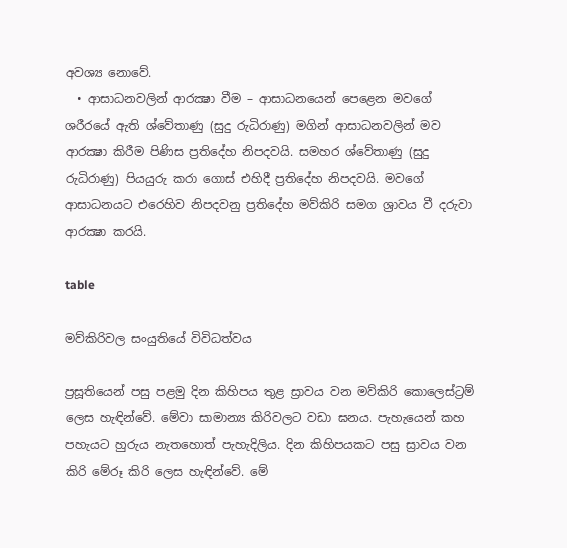අවශ්‍ය නොවේ.
  • ආසාධනවලින් ආරක්‍ෂා වීම – ආසාධනයෙන් පෙළෙන මවගේ ශරීරයේ ඇති ශ්වේතාණු (සුදු රුධිරාණු) මගින් ආසාධනවලින් මව ආරක්‍ෂා කිරීම පිණිස ප්‍රතිදේහ නිපදවයි. සමහර ශ්වේතාණු (සුදු රුධිරාණු) පියයුරු කරා ගොස් එහිදී ප්‍රතිදේහ නිපදවයි. මවගේ ආසාධනයට එරෙහිව නිපදවනු ප්‍රතිදේහ මව්කිරි සමග ශ්‍රාවය වී දරුවා ආරක්‍ෂා කරයි.

table

මව්කිරිවල සංයුතියේ විවිධත්වය

ප්‍රසූතියෙන් පසු පළමු දින කිහිපය තුළ ස්‍රාවය වන මව්කිරි කොලෙස්ට්‍රම් ලෙස හැඳින්වේ. මේවා සාමාන්‍ය කිරිවලට වඩා ඝනය. පැහැයෙන් කහ පහැයට හුරුය නැතහොත් පැහැදිලිය. දින කිහිපයකට පසු ස්‍රාවය වන කිරි මේරූ කිරි ලෙස හැඳින්වේ. මේ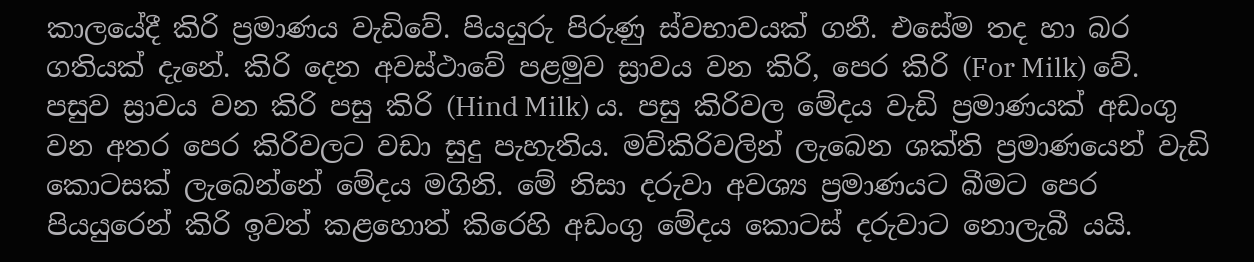කාලයේදී කිරි ප්‍රමාණය වැඩිවේ. පියයුරු පිරුණු ස්වභාවයක් ගනී. එසේම තද හා බර ගතියක් දැනේ. කිරි දෙන අවස්ථාවේ පළමුව ස්‍රාවය වන කිරි, පෙර කිරි (For Milk) වේ. පසුව ස්‍රාවය වන කිරි පසු කිරි (Hind Milk) ය. පසු කිරිවල මේදය වැඩි ප්‍රමාණයක් අඩංගු වන අතර පෙර කිරිවලට වඩා සුදු පැහැතිය. මව්කිරිවලින් ලැබෙන ශක්ති ප්‍රමාණයෙන් වැඩි කොටසක් ලැබෙන්නේ මේදය මගිනි. මේ නිසා දරුවා අවශ්‍ය ප්‍රමාණයට බීමට පෙර පියයුරෙන් කිරි ඉවත් කළහොත් කිරෙහි අඩංගු මේදය කොටස් දරුවාට නොලැබී යයි.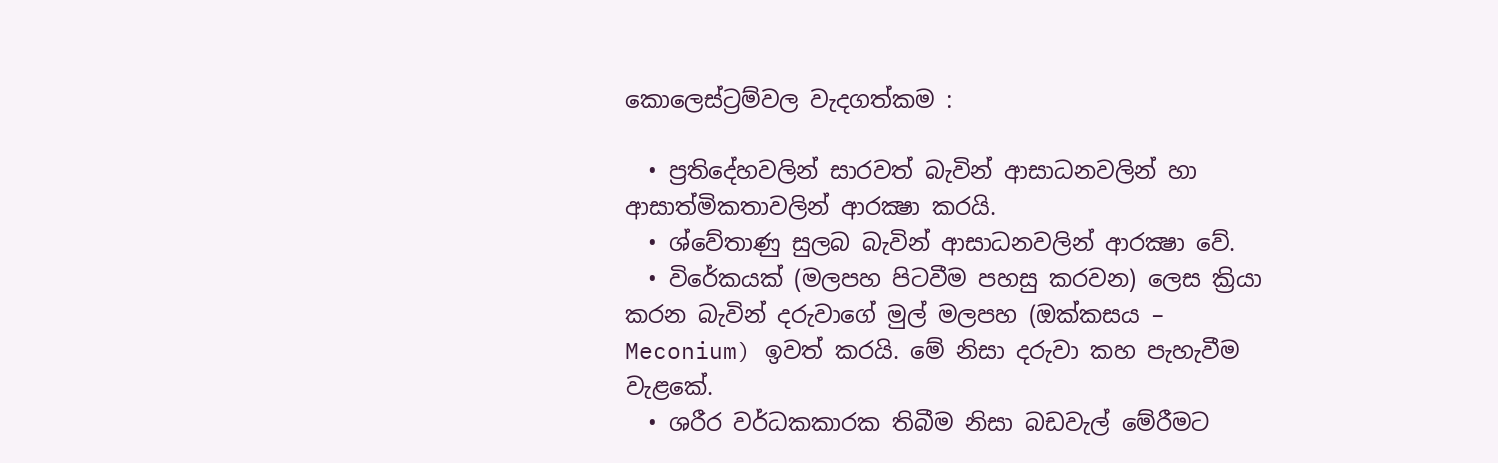කොලෙස්ට්‍රම්වල වැදගත්කම :

  • ප්‍රතිදේහවලින් සාරවත් බැවින් ආසාධනවලින් හා ආසාත්මිකතාවලින් ආරක්‍ෂා කරයි.
  • ශ්වේතාණු සුලබ බැවින් ආසාධනවලින් ආරක්‍ෂා වේ.
  • විරේකයක් (මලපහ පිටවීම පහසු කරවන) ලෙස ක්‍රියා කරන බැවින් දරුවාගේ මුල් මලපහ (ඔක්කසය – Meconium) ඉවත් කරයි. මේ නිසා දරුවා කහ පැහැවීම වැළකේ.
  • ශරීර වර්ධකකාරක තිබීම නිසා බඩවැල් මේරීමට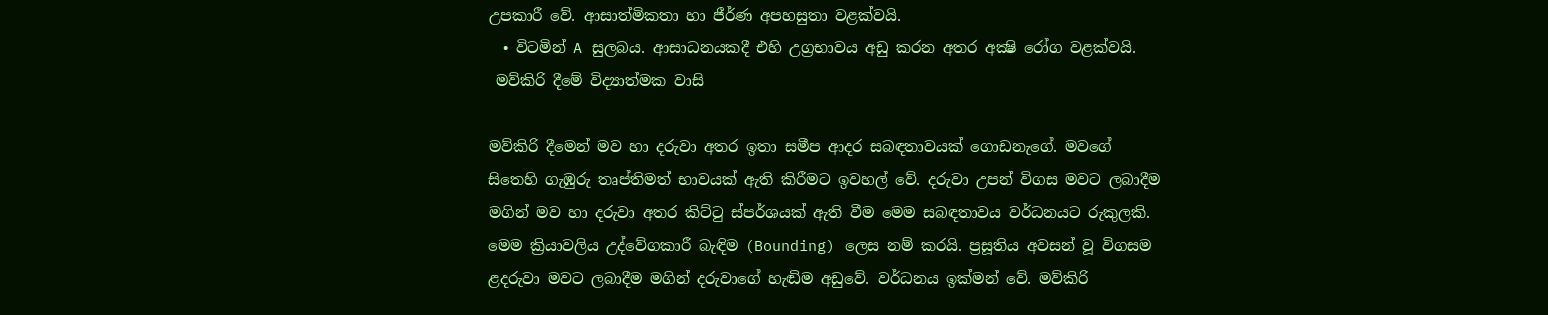උපකාරී වේ. ආසාත්මිකතා හා ජීර්ණ අපහසුතා වළක්වයි.
  • විටමින් A සුලබය. ආසාධනයකදී එහි උග්‍රභාවය අඩු කරන අතර අක්‍ෂි රෝග වළක්වයි.
 මව්කිරි දීමේ විද්‍යාත්මක වාසි

මව්කිරි දීමෙන් මව හා දරුවා අතර ඉතා සමීප ආදර සබඳතාවයක් ගොඩනැගේ. මවගේ සිතෙහි ගැඹුරු තෘප්තිමත් භාවයක් ඇති කිරීමට ඉවහල් වේ. දරුවා උපන් විගස මවට ලබාදීම මගින් මව හා දරුවා අතර කිට්ටු ස්පර්ශයක් ඇති වීම මෙම සබඳතාවය වර්ධනයට රුකුලකි. මෙම ක්‍රියාවලිය උද්වේගකාරී බැඳිම (Bounding) ලෙස නම් කරයි. ප්‍රසූතිය අවසන් වූ විගසම ළදරුවා මවට ලබාදීම මගින් දරුවාගේ හැඬිම අඩුවේ. වර්ධනය ඉක්මන් වේ. මව්කිරි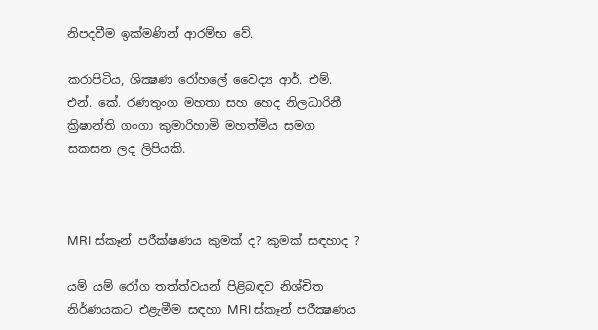නිපදවීම ඉක්මණින් ආරම්භ වේ.

කරාපිටිය, ශික්‍ෂණ රෝහලේ වෛද්‍ය ආර්. එම්. එන්. කේ. රණතුංග මහතා සහ හෙද නිලධාරිනී ක්‍රිෂාන්ති ගංගා කුමාරිහාමි මහත්මිය සමග සකසන ලද ලිපියකි.



MRI ස්කෑන් පරීක්ෂණය කුමක් ද? කුමක් සඳහාද ?

යම් යම් රෝග තත්ත්වයන් පිළිබඳව නිශ්චිත නිර්ණයකට එළැමීම සඳහා MRI ස්කෑන් පරීක්‍ෂණය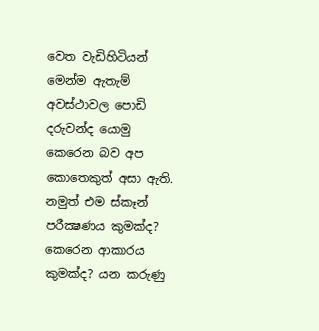වෙත වැඩිහිටියන් මෙන්ම ඇතැම් අවස්ථාවල පොඩි දරුවන්ද යොමු කෙරෙන බව අප කොතෙකුත් අසා ඇති. නමුත් එම ස්කෑන් පරීක්‍ෂණය කුමක්ද? කෙරෙන ආකාරය කුමක්ද? යන කරුණු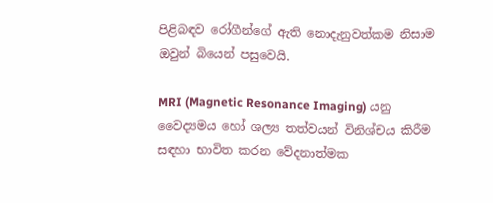පිළිබඳව රෝගීන්ගේ ඇති නොදැනුවත්කම නිසාම ඔවුන් බියෙන් පසුවෙයි.

MRI (Magnetic Resonance Imaging) යනු වෛද්‍යමය හෝ ශල්‍ය තත්වයන් විනිශ්චය කිරීම සඳහා භාවිත කරන වේදනාත්මක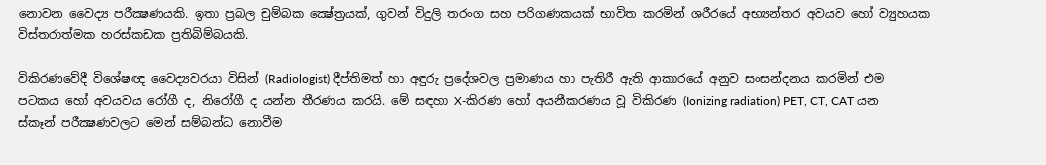නොවන වෛද්‍ය පරීක්‍ෂණයකි. ඉතා ප්‍රබල චුම්බක ක්‍ෂේත්‍රයක්, ගුවන් විදුලි තරංග සහ පරිගණකයක් භාවිත කරමින් ශරීරයේ අභ්‍යන්තර අවයව හෝ ව්‍යුහයක විස්තරාත්මක හරස්කඩක ප්‍රතිබිම්බයකි.

විකිරණවේදී විශේෂඥ වෛද්‍යවරයා විසින් (Radiologist) දීප්තිමත් හා අඳුරු ප්‍රදේශවල ප්‍රමාණය හා පැතිරී ඇති ආකාරයේ අනුව සංසන්දනය කරමින් එම පටකය හෝ අවයවය රෝගී ද, නිරෝගී ද යන්න තීරණය කරයි. මේ සඳහා X-කිරණ හෝ අයනීකරණය වූ විකිරණ (Ionizing radiation) PET, CT, CAT යන ස්කෑන් පරීක්‍ෂණවලට මෙන් සම්බන්ධ නොවීම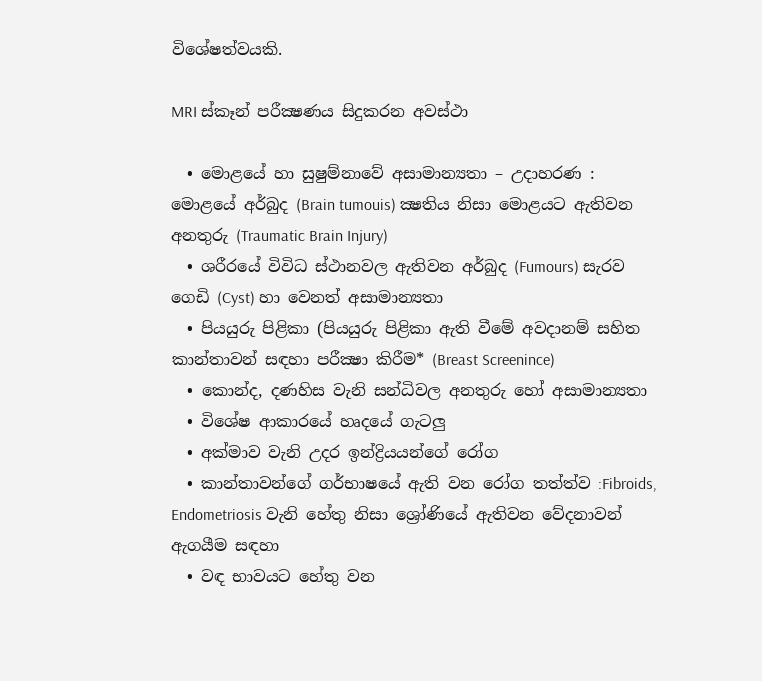විශේෂත්වයකි.

MRI ස්කෑන් පරීක්‍ෂණය සිදුකරන අවස්ථා

  • මොළයේ හා සුෂුම්නාවේ අසාමාන්‍යතා – උදාහරණ : මොළයේ අර්බුද (Brain tumouis) ක්‍ෂතිය නිසා මොළයට ඇතිවන අනතුරු (Traumatic Brain Injury)
  • ශරීරයේ විවිධ ස්ථානවල ඇතිවන අර්බුද (Fumours) සැරව ගෙඩි (Cyst) හා වෙනත් අසාමාන්‍යතා
  • පියයුරු පිළිකා (පියයුරු පිළිකා ඇති වීමේ අවදානම් සහිත කාන්තාවන් සඳහා පරීක්‍ෂා කිරීම* (Breast Screenince)
  • කොන්ද, දණහිස වැනි සන්ධිවල අනතුරු හෝ අසාමාන්‍යතා
  • විශේෂ ආකාරයේ හෘදයේ ගැටලු
  • අක්මාව වැනි උදර ඉන්ද්‍රියයන්ගේ රෝග
  • කාන්තාවන්ගේ ගර්භාෂයේ ඇති වන රෝග තත්ත්ව :Fibroids, Endometriosis වැනි හේතු නිසා ශ්‍රෝණියේ ඇතිවන වේදනාවන් ඇගයීම සඳහා
  • වඳ භාවයට හේතු වන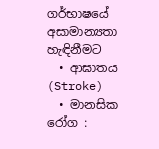ගර්භාෂයේ අසාමාන්‍යතා හැඳිනීමට
  • ආඝාතය (Stroke)
  • මානසික රෝග :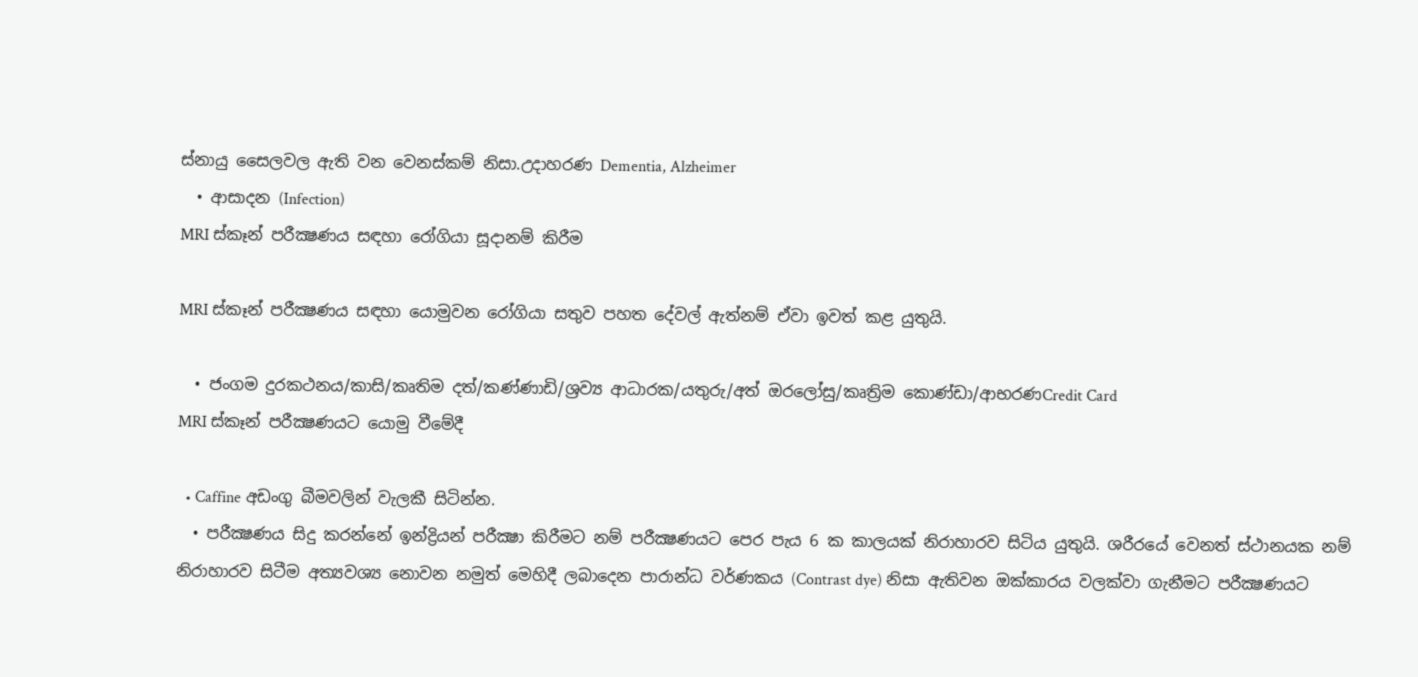ස්නායු සෛලවල ඇති වන වෙනස්කම් නිසා.උදාහරණ Dementia, Alzheimer
  • ආසාදන (Infection)
MRI ස්කෑන් පරීක්‍ෂණය සඳහා රෝගියා සූදානම් කිරීම

MRI ස්කෑන් පරීක්‍ෂණය සඳහා යොමුවන රෝගියා සතුව පහත දේවල් ඇත්නම් ඒවා ඉවත් කළ යුතුයි.

  • ජංගම දුරකථනය/කාසි/කෘතිම දත්/කණ්ණාඩි/ශ්‍රව්‍ය ආධාරක/යතුරු/අත් ඔරලෝසු/කෘත්‍රිම කොණ්ඩා/ආභරණCredit Card
MRI ස්කෑන් පරීක්‍ෂණයට යොමු වීමේදී

  • Caffine අඩංගු බීමවලින් වැලකී සිටින්න.
  • පරීක්‍ෂණය සිදු කරන්නේ ඉන්ද්‍රියන් පරීක්‍ෂා කිරීමට නම් පරීක්‍ෂණයට පෙර පැය 6 ක කාලයක් නිරාහාරව සිටිය යුතුයි. ශරීරයේ වෙනත් ස්ථානයක නම් නිරාහාරව සිටීම අත්‍යවශ්‍ය නොවන නමුත් මෙහිදී ලබාදෙන පාරාන්ධ වර්ණකය (Contrast dye) නිසා ඇතිවන ඔක්කාරය වලක්වා ගැනීමට පරීක්‍ෂණයට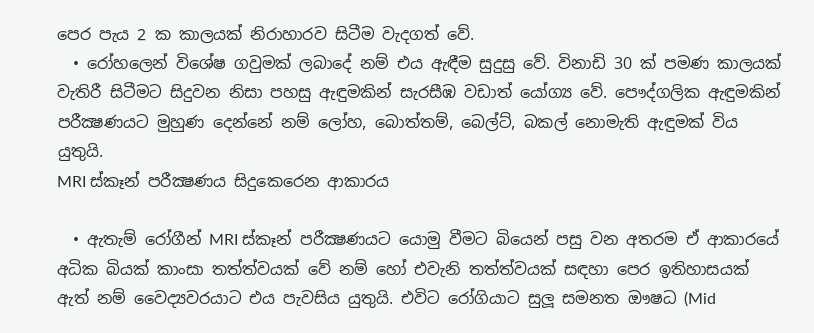පෙර පැය 2 ක කාලයක් නිරාහාරව සිටීම වැදගත් වේ.
  • රෝහලෙන් විශේෂ ගවුමක් ලබාදේ නම් එය ඇඳීම සුදුසු වේ. විනාඩි 30 ක් පමණ කාලයක් වැතිරී සිටීමට සිදුවන නිසා පහසු ඇඳුමකින් සැරසීඹ වඩාත් යෝග්‍ය වේ. පෞද්ගලික ඇඳුමකින් පරීක්‍ෂණයට මුහුණ දෙන්නේ නම් ලෝහ, බොත්තම්, බෙල්ට්, බකල් නොමැති ඇඳුමක් විය යුතුයි.
MRI ස්කෑන් පරීක්‍ෂණය සිදුකෙරෙන ආකාරය

  • ඇතැම් රෝගීන් MRI ස්කෑන් පරීක්‍ෂණයට යොමු වීමට බියෙන් පසු වන අතරම ඒ ආකාරයේ  අධික බියක් කාංසා තත්ත්වයක් වේ නම් හෝ එවැනි තත්ත්වයක් සඳහා පෙර ඉතිහාසයක් ඇත් නම් වෛද්‍යවරයාට එය පැවසිය යුතුයි. එවිට රෝගියාට සුලූ සමනත ඖෂධ (Mid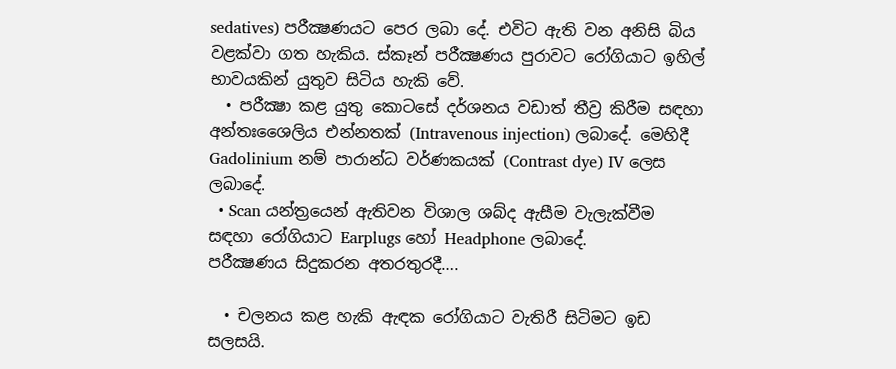sedatives) පරීක්‍ෂණයට පෙර ලබා දේ. එවිට ඇති වන අනිසි බිය වළක්වා ගත හැකිය. ස්කෑන් පරීක්‍ෂණය පුරාවට රෝගියාට ඉහිල් භාවයකින් යුතුව සිටිය හැකි වේ.
  • පරීක්‍ෂා කළ යුතු කොටසේ දර්ශනය වඩාත් තීව්‍ර කිරීම සඳහා අන්තඃශෛලිය එන්නතක් (Intravenous injection) ලබාදේ. මෙහිදී Gadolinium නම් පාරාන්ධ වර්ණකයක් (Contrast dye) IV ලෙස ලබාදේ.
  • Scan යන්ත්‍රයෙන් ඇතිවන විශාල ශබ්ද ඇසීම වැලැක්වීම සඳහා රෝගියාට Earplugs හෝ Headphone ලබාදේ.
පරීක්‍ෂණය සිදුකරන අතරතුරදී….

  • චලනය කළ හැකි ඇඳක රෝගියාට වැතිරී සිටිමට ඉඩ සලසයි.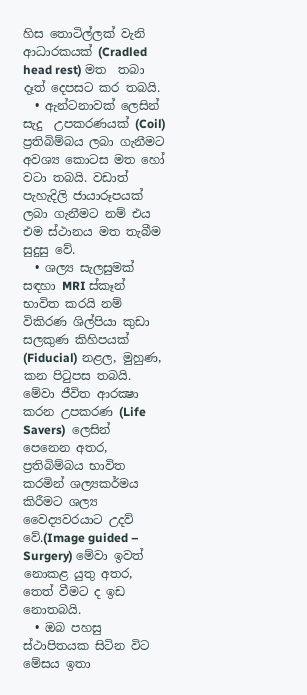හිස තොටිල්ලක් වැනි ආධාරකයක් (Cradled head rest) මත  තබා දෑත් දෙපසට කර තබයි.
  • ඇන්ටනාවක් ලෙසින් සැදු  උපකරණයක් (Coil) ප්‍රතිබිම්බය ලබා ගැනීමට අවශ්‍ය කොටස මත හෝ වටා තබයි. වඩාත් පැහැදිලි ජායාරූපයක් ලබා ගැනීමට නම් එය එම ස්ථානය මත තැබීම සුදුසු වේ.
  • ශල්‍ය සැලසුමක් සඳහා MRI ස්කෑන් භාවිත කරයි නම් විකිරණ ශිල්පියා කුඩා සලකුණ කිහිපයක් (Fiducial) නළල, මුහුණ, කන පිටුපස තබයි. මේවා ජීවිත ආරක්‍ෂා කරන උපකරණ (Life Savers)  ලෙසින්  පෙනෙන අතර, ප්‍රතිබිම්බය භාවිත කරමින් ශල්‍යකර්මය කිරීමට ශල්‍ය වෛද්‍යවරයාට උදව් වේ.(Image guided – Surgery) මේවා ඉවත් නොකළ යුතු අතර, තෙත් වීමට ද ඉඩ නොතබයි.
  • ඔබ පහසු ස්ථාපිතයක සිටින විට මේසය ඉතා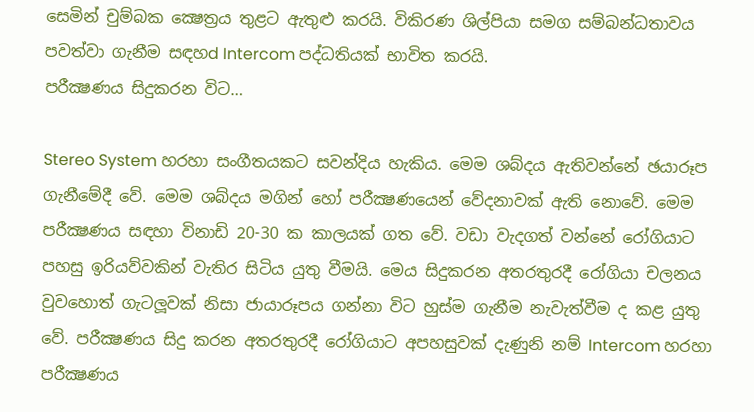සෙමින් චුම්බක ක්‍ෂෙත්‍රය තුළට ඇතුළු කරයි. විකිරණ ශිල්පියා සමග සම්බන්ධතාවය පවත්වා ගැනීම සඳහd Intercom පද්ධතියක් භාවිත කරයි.
පරීක්‍ෂණය සිදුකරන විට…

Stereo System හරහා සංගීතයකට සවන්දිය හැකිය. මෙම ශබ්දය ඇතිවන්නේ ඡයාරූප ගැනීමේදී වේ. මෙම ශබ්දය මගින් හෝ පරීක්‍ෂණයෙන් වේදනාවක් ඇති නොවේ. මෙම පරීක්‍ෂණය සඳහා විනාඩි 20-30 ක කාලයක් ගත වේ. වඩා වැදගත් වන්නේ රෝගියාට පහසු ඉරියව්වකින් වැතිර සිටිය යුතු වීමයි. මෙය සිදුකරන අතරතුරදී රෝගියා චලනය වුවහොත් ගැටලූවක් නිසා ජායාරූපය ගන්නා විට හුස්ම ගැනීම නැවැත්වීම ද කළ යුතු වේ. පරීක්‍ෂණය සිදු කරන අතරතුරදී රෝගියාට අපහසුවක් දැණුනි නම් Intercom හරහා පරීක්‍ෂණය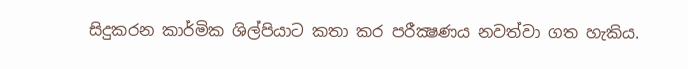සිදුකරන කාර්මික ශිල්පියාට කතා කර පරීක්‍ෂණය නවත්වා ගත හැකිය.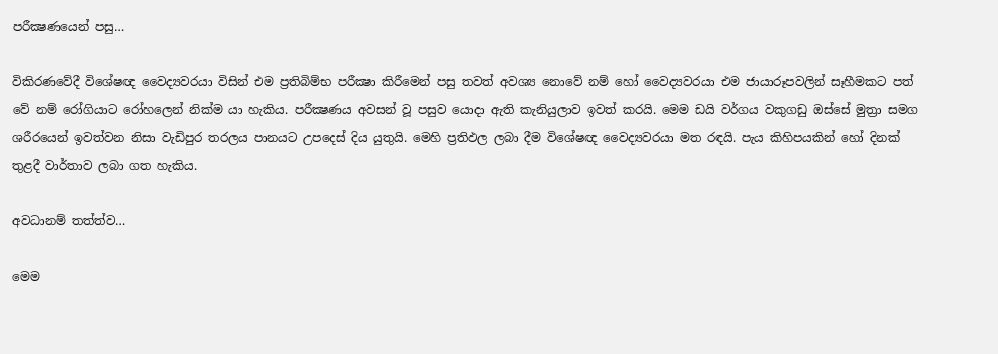පරීක්‍ෂණයෙන් පසු…

විකිරණවේදී විශේෂඥ වෛද්‍යවරයා විසින් එම ප්‍රතිබිම්භ පරීක්‍ෂා කිරීමෙන් පසු තවත් අවශ්‍ය නොවේ නම් හෝ වෛද්‍යවරයා එම ජායාරූපවලින් සෑහීමකට පත් වේ නම් රෝගියාට රෝහලෙන් නික්ම යා හැකිය. පරීක්‍ෂණය අවසන් වූ පසුව යොදා ඇති කැනියුලාව ඉවත් කරයි. මෙම ඩයි වර්ගය වකුගඩු ඔස්සේ මුත්‍රා සමග ශරීරයෙන් ඉවත්වන නිසා වැඩිපුර තරලය පානයට උපදෙස් දිය යුතුයි. මෙහි ප්‍රතිඵල ලබා දීම විශේෂඥ වෛද්‍යවරයා මත රඳයි. පැය කිහිපයකින් හෝ දිනක් තුළදී වාර්තාව ලබා ගත හැකිය.

අවධානම් තත්ත්ව…

මෙම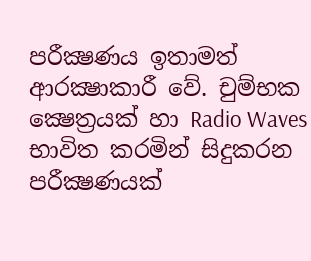පරීක්‍ෂණය ඉතාමත් ආරක්‍ෂාකාරී වේ. චුම්භක ක්‍ෂෙත්‍රයක් හා Radio Waves භාවිත කරමින් සිදුකරන පරීක්‍ෂණයක්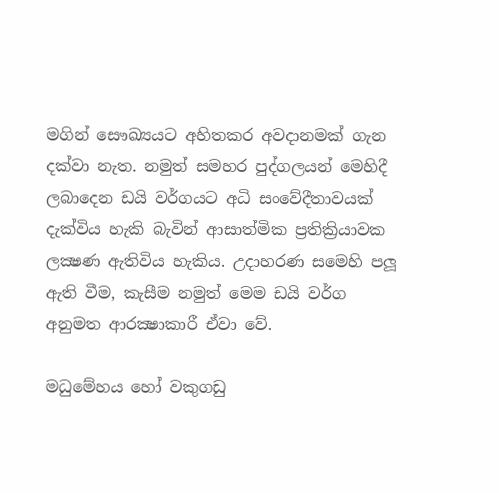මගින් සෞඛ්‍යයට අහිතකර අවදානමක් ගැන දක්වා නැත. නමුත් සමහර පුද්ගලයන් මෙහිදී ලබාදෙන ඩයි වර්ගයට අධි සංවේදීතාවයක් දැක්විය හැකි බැවින් ආසාත්මික ප්‍රතික්‍රියාවක ලක්‍ෂණ ඇතිවිය හැකිය. උදාහරණ සමෙහි පලූ ඇති වීම, කැසීම නමුත් මෙම ඩයි වර්ග අනුමත ආරක්‍ෂාකාරී ඒවා වේ.

මධුමේහය හෝ වකුගඩු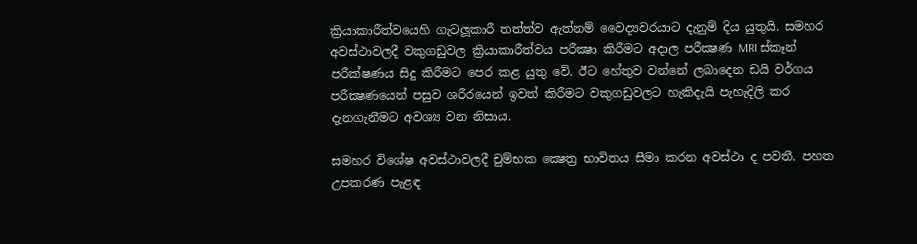ක්‍රියාකාරීත්වයෙහි ගැටලූකාරී තත්ත්ව ඇත්නම් වෛද්‍යවරයාට දැනුම් දිය යුතුයි. සමහර අවස්ථාවලදී වකුගඩුවල ක්‍රියාකාරීත්වය පරීක්‍ෂා කිරීමට අදාල පරීක්‍ෂණ MRI ස්කෑන් පරීක්ෂණය සිදු කිරීමට පෙර කළ යුතු වේ. ඊට හේතුව වන්නේ ලබාදෙන ඩයි වර්ගය පරීක්‍ෂණයෙන් පසුව ශරීරයෙන් ඉවත් කිරීමට වකුගඩුවලට හැකිදැයි පැහැදිලි කර දැනගැනීමට අවශ්‍ය වන නිසාය.

සමහර විශේෂ අවස්ථාවලදී චුම්භක ක්‍ෂෙත්‍ර භාවිතය සීමා කරන අවස්ථා ද පවතී. පහත උපකරණ පැළඳ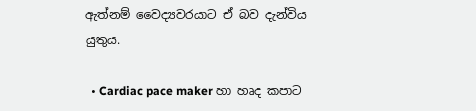ඇත්නම් වෛද්‍යවරයාට ඒ බව දැන්විය යුතුය.

  • Cardiac pace maker හා හෘද කපාට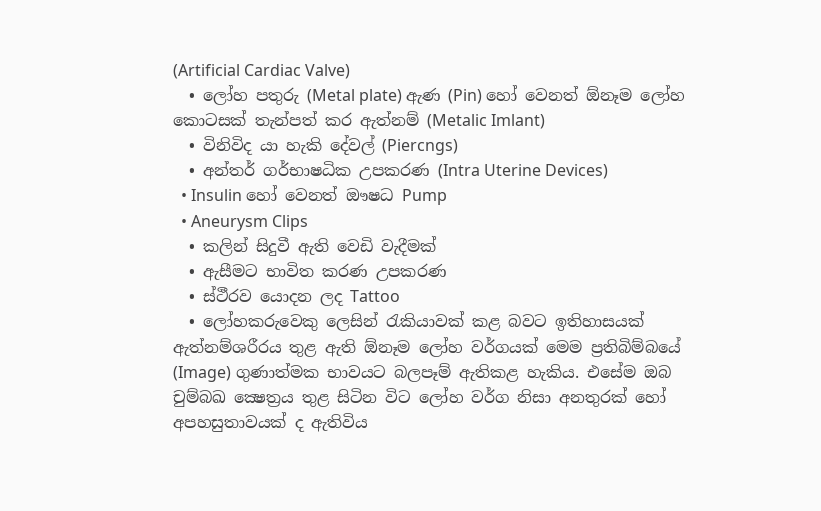(Artificial Cardiac Valve)
  • ලෝහ පතුරු (Metal plate) ඇණ (Pin) හෝ වෙනත් ඕනෑම ලෝහ කොටසක් තැන්පත් කර ඇත්නම් (Metalic Imlant)
  • විනිවිද යා හැකි දේවල් (Piercngs)
  • අන්තර් ගර්භාෂධික උපකරණ (Intra Uterine Devices)
  • Insulin හෝ වෙනත් ඖෂධ Pump
  • Aneurysm Clips
  • කලින් සිදුවී ඇති වෙඩි වැදීමක්
  • ඇසීමට භාවිත කරණ උපකරණ
  • ස්ථීරව යොදන ලද Tattoo
  • ලෝහකරුවෙකු ලෙසින් රැකියාවක් කළ බවට ඉතිහාසයක් ඇත්නම්ශරීරය තුළ ඇති ඕනෑම ලෝහ වර්ගයක් මෙම ප්‍රතිබිම්බයේ (Image) ගුණාත්මක භාවයට බලපෑම් ඇතිකළ හැකිය. එසේම ඔබ චුම්බඛ ක්‍ෂෙත්‍රය තුළ සිටින විට ලෝහ වර්ග නිසා අනතුරක් හෝ අපහසුතාවයක් ද ඇතිවිය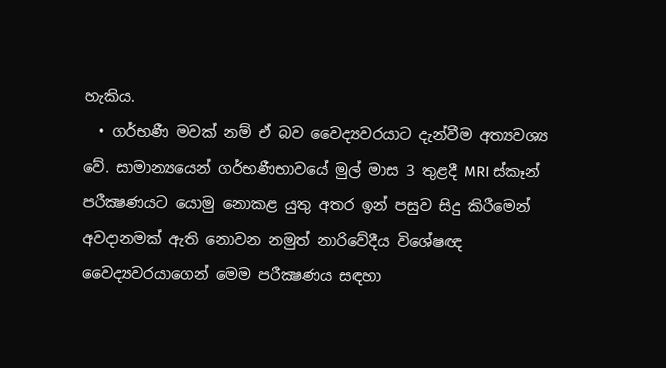හැකිය.
  • ගර්භණී මවක් නම් ඒ බව වෛද්‍යවරයාට දැන්වීම අත්‍යවශ්‍ය වේ. සාමාන්‍යයෙන් ගර්භණීභාවයේ මුල් මාස 3 තුළදී MRI ස්කෑන් පරීක්‍ෂණයට යොමු නොකළ යුතු අතර ඉන් පසුව සිදු කිරීමෙන් අවදානමක් ඇති නොවන නමුත් නාරිවේදීය විශේෂඥ වෛද්‍යවරයාගෙන් මෙම පරීක්‍ෂණය සඳහා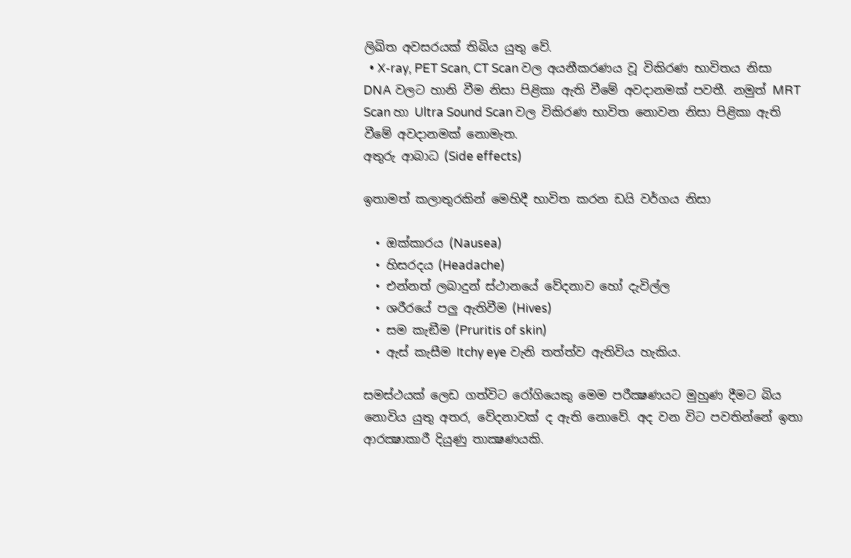ලිඛිත අවසරයක් තිබිය යුතු වේ.
  • X-ray, PET Scan, CT Scan වල අයනීකරණය වූ විකිරණ භාවිතය නිසා DNA වලට හානි වීම නිසා පිළිකා ඇති වීමේ අවදානමක් පවතී. නමුත් MRT Scan හා Ultra Sound Scan වල විකිරණ භාවිත නොවන නිසා පිළිකා ඇති වීමේ අවදානමක් නොමැත.
අතුරු ආබාධ (Side effects)

ඉතාමත් කලාතුරකින් මෙහිදී භාවිත කරන ඩයි වර්ගය නිසා

  • ඔක්කාරය (Nausea)
  • හිසරදය (Headache)
  • එන්නත් ලබාදුන් ස්ථානයේ වේදනාව හෝ දැවිල්ල
  • ශරීරයේ පලු ඇතිවීම (Hives)
  • සම කැඞීම (Pruritis of skin)
  • ඇස් කැසීම Itchy eye වැනි තත්ත්ව ඇතිවිය හැකිය.

සමස්ථයක් ලෙඩ ගත්විට රෝගියෙකු මෙම පරීක්‍ෂණයට මුහුණ දීමට බිය නොවිය යුතු අතර, වේදනාවක් ද ඇති නොවේ. අද වන විට පවතින්නේ ඉතා ආරක්‍ෂාකාරී දියුණු තාක්‍ෂණයකි.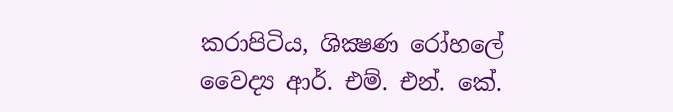කරාපිටිය, ශික්‍ෂණ රෝහලේ වෛද්‍ය ආර්. එම්. එන්. කේ.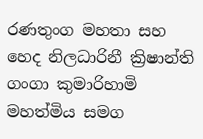රණතුංග මහතා සහ හෙද නිලධාරිනී ක්‍රිෂාන්ති ගංගා කුමාරිහාමි මහත්මිය සමග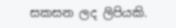සකසන ලද ලිපියකි.